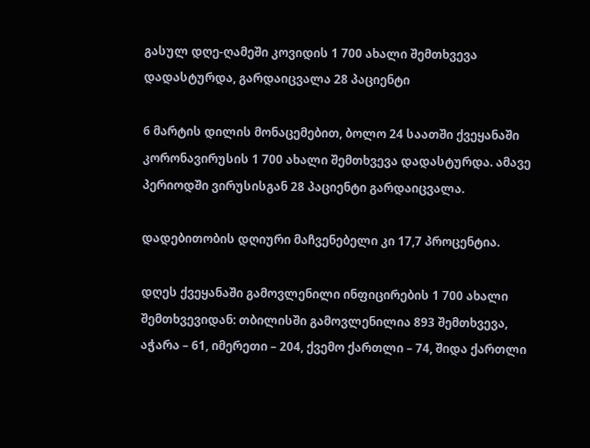გასულ დღე-ღამეში კოვიდის 1 700 ახალი შემთხვევა დადასტურდა, გარდაიცვალა 28 პაციენტი

6 მარტის დილის მონაცემებით, ბოლო 24 საათში ქვეყანაში კორონავირუსის 1 700 ახალი შემთხვევა დადასტურდა. ამავე პერიოდში ვირუსისგან 28 პაციენტი გარდაიცვალა.

დადებითობის დღიური მაჩვენებელი კი 17,7 პროცენტია.

დღეს ქვეყანაში გამოვლენილი ინფიცირების 1 700 ახალი შემთხვევიდან: თბილისში გამოვლენილია 893 შემთხვევა, აჭარა – 61, იმერეთი – 204, ქვემო ქართლი – 74, შიდა ქართლი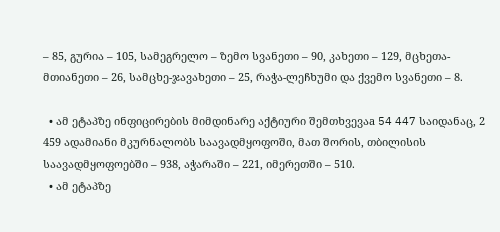– 85, გურია – 105, სამეგრელო – ზემო სვანეთი – 90, კახეთი – 129, მცხეთა-მთიანეთი – 26, სამცხე-ჯავახეთი – 25, რაჭა-ლეჩხუმი და ქვემო სვანეთი – 8.

  • ამ ეტაპზე ინფიცირების მიმდინარე აქტიური შემთხვევაa 54 447 საიდანაც, 2 459 ადამიანი მკურნალობს საავადმყოფოში, მათ შორის, თბილისის საავადმყოფოებში – 938, აჭარაში – 221, იმერეთში – 510.
  • ამ ეტაპზე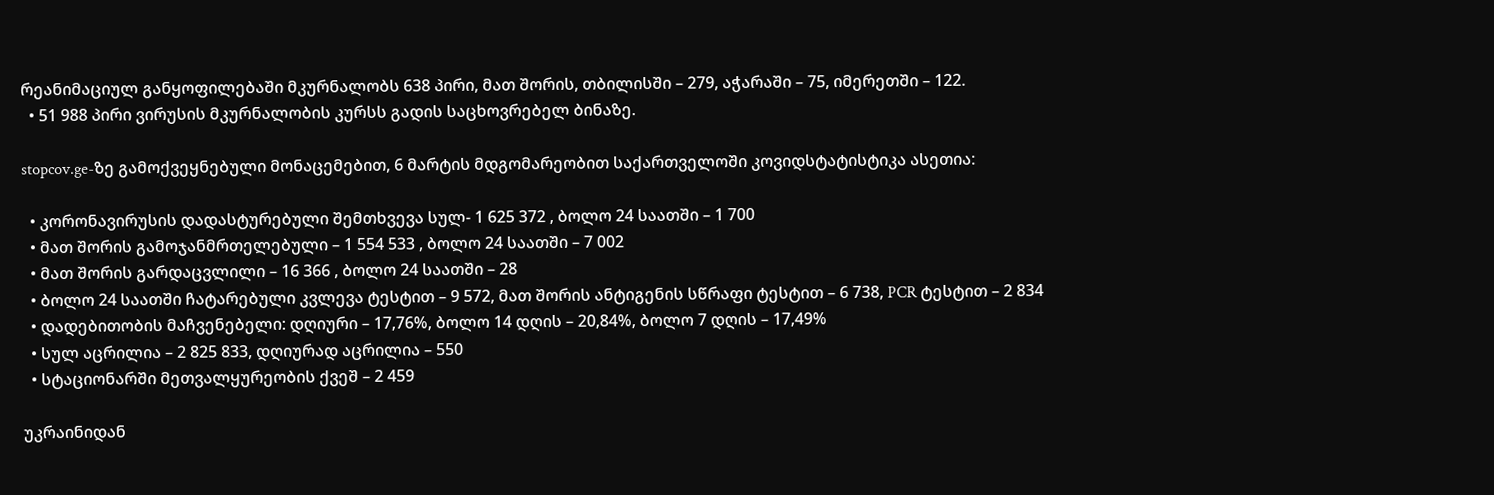რეანიმაციულ განყოფილებაში მკურნალობს 638 პირი, მათ შორის, თბილისში – 279, აჭარაში – 75, იმერეთში – 122.
  • 51 988 პირი ვირუსის მკურნალობის კურსს გადის საცხოვრებელ ბინაზე.

stopcov.ge-ზე გამოქვეყნებული მონაცემებით, 6 მარტის მდგომარეობით საქართველოში კოვიდსტატისტიკა ასეთია:

  • კორონავირუსის დადასტურებული შემთხვევა სულ- 1 625 372 , ბოლო 24 საათში – 1 700
  • მათ შორის გამოჯანმრთელებული – 1 554 533 , ბოლო 24 საათში – 7 002
  • მათ შორის გარდაცვლილი – 16 366 , ბოლო 24 საათში – 28
  • ბოლო 24 საათში ჩატარებული კვლევა ტესტით – 9 572, მათ შორის ანტიგენის სწრაფი ტესტით – 6 738, PCR ტესტით – 2 834
  • დადებითობის მაჩვენებელი: დღიური – 17,76%, ბოლო 14 დღის – 20,84%, ბოლო 7 დღის – 17,49%
  • სულ აცრილია – 2 825 833, დღიურად აცრილია – 550
  • სტაციონარში მეთვალყურეობის ქვეშ – 2 459

უკრაინიდან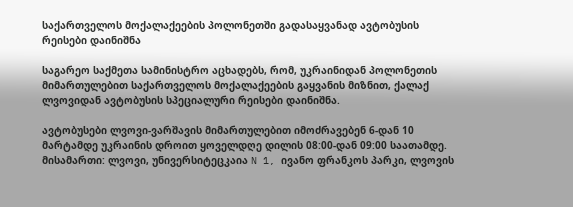საქართველოს მოქალაქეების პოლონეთში გადასაყვანად ავტობუსის რეისები დაინიშნა

საგარეო საქმეთა სამინისტრო აცხადებს, რომ, უკრაინიდან პოლონეთის მიმართულებით საქართველოს მოქალაქეების გაყვანის მიზნით, ქალაქ ლვოვიდან ავტობუსის სპეციალური რეისები დაინიშნა.

ავტობუსები ლვოვი-ვარშავის მიმართულებით იმოძრავებენ 6-დან 10 მარტამდე უკრაინის დროით ყოველდღე დილის 08:00-დან 09:00 საათამდე.
მისამართი: ლვოვი, უნივერსიტეცკაია N 1, ივანო ფრანკოს პარკი, ლვოვის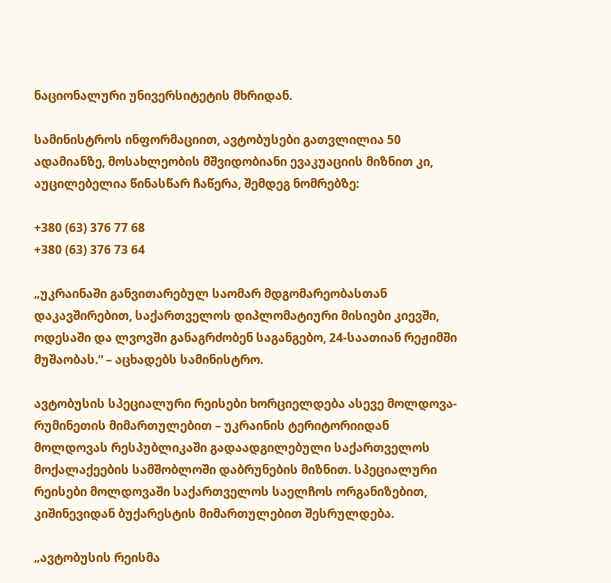ნაციონალური უნივერსიტეტის მხრიდან.

სამინისტროს ინფორმაციით, ავტობუსები გათვლილია 50 ადამიანზე, მოსახლეობის მშვიდობიანი ევაკუაციის მიზნით კი, აუცილებელია წინასწარ ჩაწერა, შემდეგ ნომრებზე:

+380 (63) 376 77 68
+380 (63) 376 73 64

„უკრაინაში განვითარებულ საომარ მდგომარეობასთან დაკავშირებით, საქართველოს დიპლომატიური მისიები კიევში, ოდესაში და ლვოვში განაგრძობენ საგანგებო, 24-საათიან რეჟიმში მუშაობას.“ – აცხადებს სამინისტრო.

ავტობუსის სპეციალური რეისები ხორციელდება ასევე მოლდოვა-რუმინეთის მიმართულებით – უკრაინის ტერიტორიიდან მოლდოვას რესპუბლიკაში გადაადგილებული საქართველოს მოქალაქეების სამშობლოში დაბრუნების მიზნით. სპეციალური რეისები მოლდოვაში საქართველოს საელჩოს ორგანიზებით, კიშინევიდან ბუქარესტის მიმართულებით შესრულდება.

„ავტობუსის რეისმა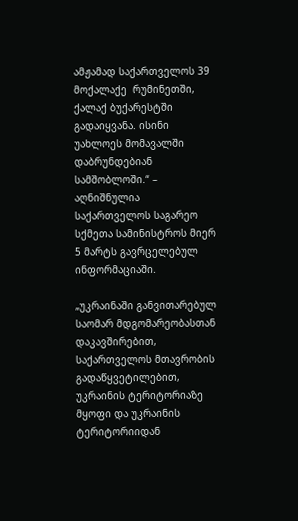ამჟამად საქართველოს 39 მოქალაქე  რუმინეთში, ქალაქ ბუქარესტში გადაიყვანა. ისინი უახლოეს მომავალში დაბრუნდებიან სამშობლოში.“ – აღნიშნულია საქართველოს საგარეო სქმეთა სამინისტროს მიერ 5 მარტს გავრცელებულ ინფორმაციაში.

„უკრაინაში განვითარებულ საომარ მდგომარეობასთან დაკავშირებით, საქართველოს მთავრობის გადაწყვეტილებით, უკრაინის ტერიტორიაზე მყოფი და უკრაინის ტერიტორიიდან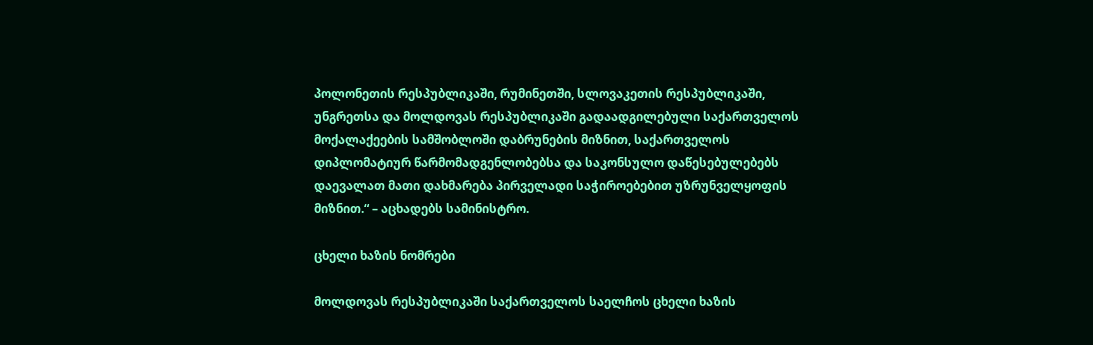პოლონეთის რესპუბლიკაში, რუმინეთში, სლოვაკეთის რესპუბლიკაში, უნგრეთსა და მოლდოვას რესპუბლიკაში გადაადგილებული საქართველოს მოქალაქეების სამშობლოში დაბრუნების მიზნით, საქართველოს დიპლომატიურ წარმომადგენლობებსა და საკონსულო დაწესებულებებს დაევალათ მათი დახმარება პირველადი საჭიროებებით უზრუნველყოფის მიზნით.“ – აცხადებს სამინისტრო.

ცხელი ხაზის ნომრები

მოლდოვას რესპუბლიკაში საქართველოს საელჩოს ცხელი ხაზის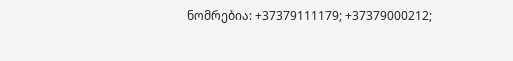ნომრებია: +37379111179; +37379000212;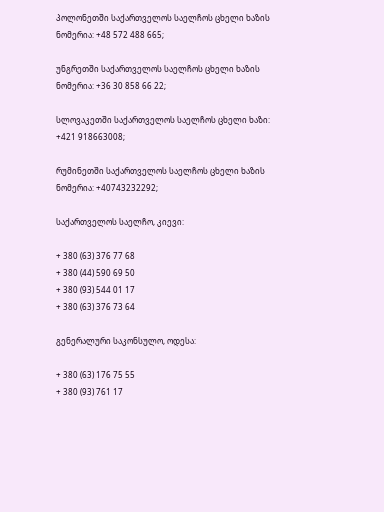პოლონეთში საქართველოს საელჩოს ცხელი ხაზის ნომერია: +48 572 488 665;

უნგრეთში საქართველოს საელჩოს ცხელი ხაზის ნომერია: +36 30 858 66 22;

სლოვაკეთში საქართველოს საელჩოს ცხელი ხაზი: +421 918663008;

რუმინეთში საქართველოს საელჩოს ცხელი ხაზის ნომერია: +40743232292;

საქართველოს საელჩო, კიევი:

+ 380 (63) 376 77 68
+ 380 (44) 590 69 50
+ 380 (93) 544 01 17
+ 380 (63) 376 73 64

გენერალური საკონსულო, ოდესა:

+ 380 (63) 176 75 55
+ 380 (93) 761 17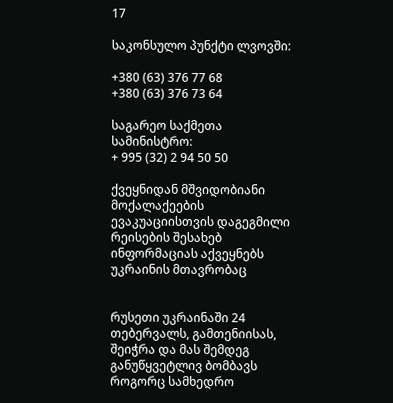17

საკონსულო პუნქტი ლვოვში:

+380 (63) 376 77 68
+380 (63) 376 73 64

საგარეო საქმეთა სამინისტრო:
+ 995 (32) 2 94 50 50

ქვეყნიდან მშვიდობიანი მოქალაქეების ევაკუაციისთვის დაგეგმილი რეისების შესახებ ინფორმაციას აქვეყნებს უკრაინის მთავრობაც


რუსეთი უკრაინაში 24 თებერვალს, გამთენიისას, შეიჭრა და მას შემდეგ განუწყვეტლივ ბომბავს როგორც სამხედრო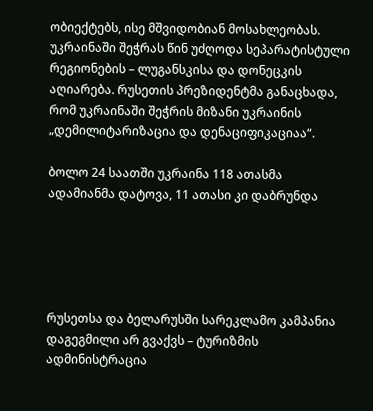ობიექტებს, ისე მშვიდობიან მოსახლეობას. უკრაინაში შეჭრას წინ უძღოდა სეპარატისტული რეგიონების – ლუგანსკისა და დონეცკის აღიარება. რუსეთის პრეზიდენტმა განაცხადა, რომ უკრაინაში შეჭრის მიზანი უკრაინის „დემილიტარიზაცია და დენაციფიკაციაა“.

ბოლო 24 საათში უკრაინა 118 ათასმა ადამიანმა დატოვა, 11 ათასი კი დაბრუნდა





რუსეთსა და ბელარუსში სარეკლამო კამპანია დაგეგმილი არ გვაქვს – ტურიზმის ადმინისტრაცია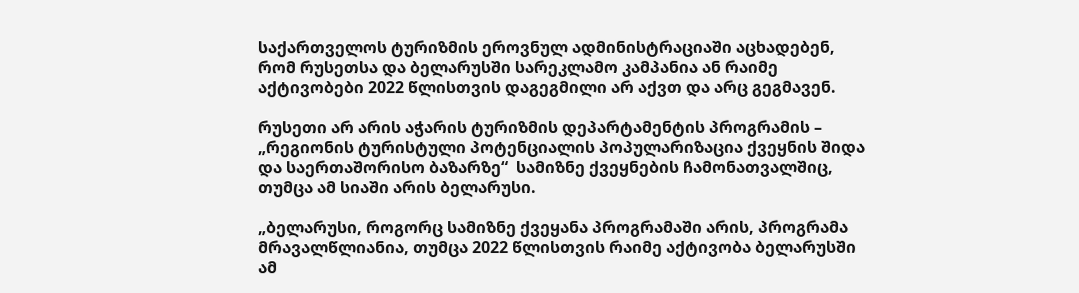საქართველოს ტურიზმის ეროვნულ ადმინისტრაციაში აცხადებენ, რომ რუსეთსა და ბელარუსში სარეკლამო კამპანია ან რაიმე აქტივობები 2022 წლისთვის დაგეგმილი არ აქვთ და არც გეგმავენ.

რუსეთი არ არის აჭარის ტურიზმის დეპარტამენტის პროგრამის – „რეგიონის ტურისტული პოტენციალის პოპულარიზაცია ქვეყნის შიდა და საერთაშორისო ბაზარზე“  სამიზნე ქვეყნების ჩამონათვალშიც, თუმცა ამ სიაში არის ბელარუსი.

„ბელარუსი, როგორც სამიზნე ქვეყანა პროგრამაში არის, პროგრამა მრავალწლიანია, თუმცა 2022 წლისთვის რაიმე აქტივობა ბელარუსში ამ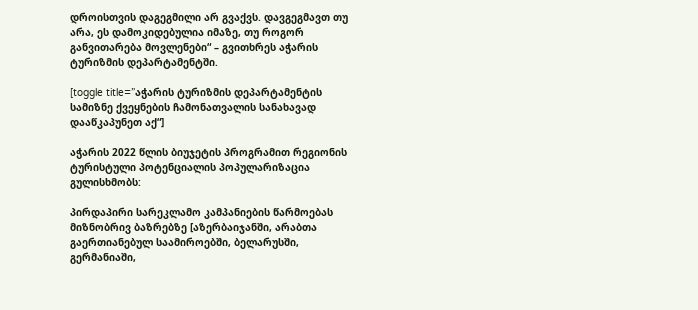დროისთვის დაგეგმილი არ გვაქვს. დავგეგმავთ თუ არა, ეს დამოკიდებულია იმაზე, თუ როგორ განვითარება მოვლენები“ – გვითხრეს აჭარის ტურიზმის დეპარტამენტში.

[toggle title=”აჭარის ტურიზმის დეპარტამენტის სამიზნე ქვეყნების ჩამონათვალის სანახავად დააწკაპუნეთ აქ“]

აჭარის 2022 წლის ბიუჯეტის პროგრამით რეგიონის ტურისტული პოტენციალის პოპულარიზაცია გულისხმობს:

პირდაპირი სარეკლამო კამპანიების წარმოებას მიზნობრივ ბაზრებზე [აზერბაიჯანში, არაბთა გაერთიანებულ საამიროებში, ბელარუსში, გერმანიაში,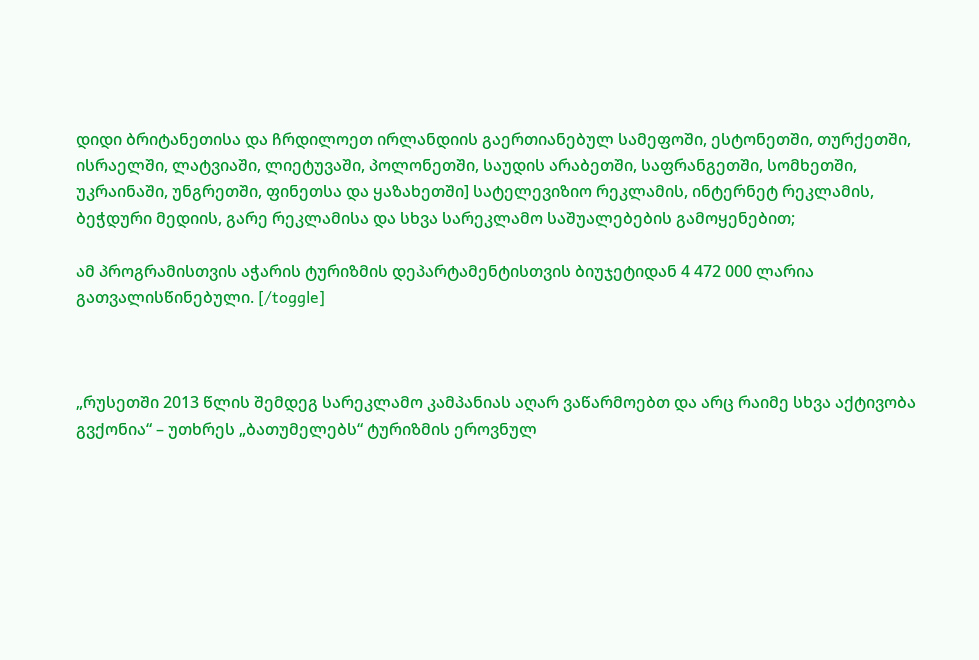დიდი ბრიტანეთისა და ჩრდილოეთ ირლანდიის გაერთიანებულ სამეფოში, ესტონეთში, თურქეთში, ისრაელში, ლატვიაში, ლიეტუვაში, პოლონეთში, საუდის არაბეთში, საფრანგეთში, სომხეთში, უკრაინაში, უნგრეთში, ფინეთსა და ყაზახეთში] სატელევიზიო რეკლამის, ინტერნეტ რეკლამის, ბეჭდური მედიის, გარე რეკლამისა და სხვა სარეკლამო საშუალებების გამოყენებით;

ამ პროგრამისთვის აჭარის ტურიზმის დეპარტამენტისთვის ბიუჯეტიდან 4 472 000 ლარია გათვალისწინებული. [/toggle]



„რუსეთში 2013 წლის შემდეგ სარეკლამო კამპანიას აღარ ვაწარმოებთ და არც რაიმე სხვა აქტივობა გვქონია“ – უთხრეს „ბათუმელებს“ ტურიზმის ეროვნულ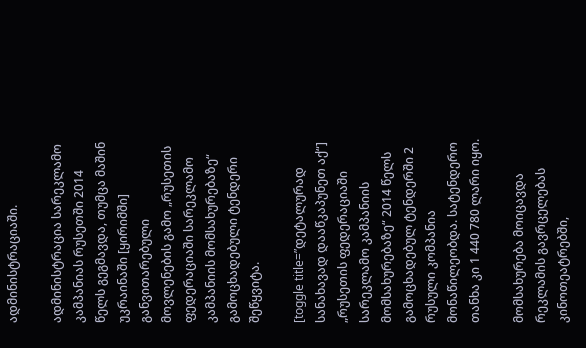ადმინისტრაციაში.

ადმინისტრაცია სარეკლამო კამპანიას რუსეთში 2014 წელს გეგმავდა, თუმცა მაშინ უკრაინაში [ყირიმში] განვითარებული მოვლენების გამო „რუსეთის ფედერაციაში სარეკლამო კამპანიის მომსახურებაზე“ გამოცხადებული ტენდერი შეწყვიტა.

[toggle title=”დეტალურად სანახავად დააწკაპუნეთ აქ“] „რუსეთის ფედერაციაში სარეკლამო კამპანიის მომსახურებაზე“ 2014 წელს გამოცხადებულ ტენდერში 2 რუსული კომპანია მონაწილეობდა. სატენდერო თანხა კი 1 440 780 ლარი იყო.

მომსახურება მოიცავდა რეკლამის გავრცელებას კინოთეატრებში,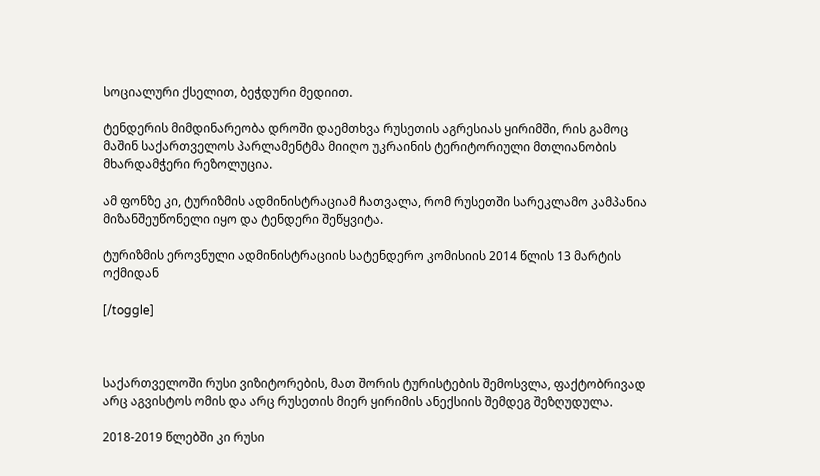სოციალური ქსელით, ბეჭდური მედიით.

ტენდერის მიმდინარეობა დროში დაემთხვა რუსეთის აგრესიას ყირიმში, რის გამოც მაშინ საქართველოს პარლამენტმა მიიღო უკრაინის ტერიტორიული მთლიანობის მხარდამჭერი რეზოლუცია.

ამ ფონზე კი, ტურიზმის ადმინისტრაციამ ჩათვალა, რომ რუსეთში სარეკლამო კამპანია მიზანშეუწონელი იყო და ტენდერი შეწყვიტა.

ტურიზმის ეროვნული ადმინისტრაციის სატენდერო კომისიის 2014 წლის 13 მარტის ოქმიდან

[/toggle]



საქართველოში რუსი ვიზიტორების, მათ შორის ტურისტების შემოსვლა, ფაქტობრივად არც აგვისტოს ომის და არც რუსეთის მიერ ყირიმის ანექსიის შემდეგ შეზღუდულა.

2018-2019 წლებში კი რუსი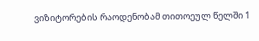ვიზიტორების რაოდენობამ თითოეულ წელში 1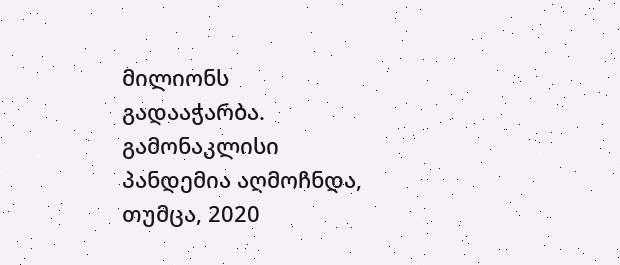მილიონს გადააჭარბა. გამონაკლისი პანდემია აღმოჩნდა, თუმცა, 2020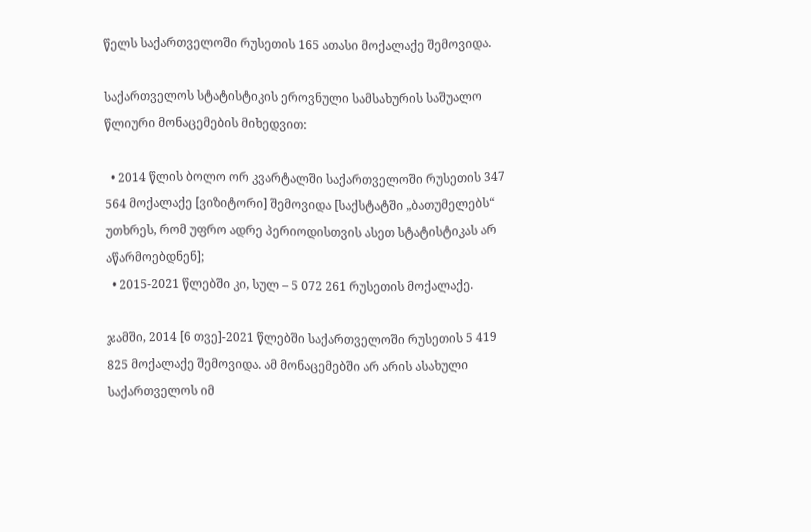წელს საქართველოში რუსეთის 165 ათასი მოქალაქე შემოვიდა.

საქართველოს სტატისტიკის ეროვნული სამსახურის საშუალო წლიური მონაცემების მიხედვით:

  • 2014 წლის ბოლო ორ კვარტალში საქართველოში რუსეთის 347 564 მოქალაქე [ვიზიტორი] შემოვიდა [საქსტატში „ბათუმელებს“ უთხრეს, რომ უფრო ადრე პერიოდისთვის ასეთ სტატისტიკას არ აწარმოებდნენ];
  • 2015-2021 წლებში კი, სულ – 5 072 261 რუსეთის მოქალაქე.

ჯამში, 2014 [6 თვე]-2021 წლებში საქართველოში რუსეთის 5 419 825 მოქალაქე შემოვიდა. ამ მონაცემებში არ არის ასახული საქართველოს იმ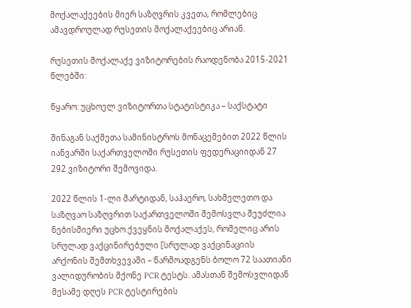მოქალაქეების მიერ საზღვრის კვეთა, რომლებიც ამავდროულად რუსეთის მოქალაქეებიც არიან.

რუსეთის მოქალაქე ვიზიტორების რაოდენობა 2015-2021 წლებში:

წყარო: უცხოელ ვიზიტორთა სტატისტიკა – საქსტატი

შინაგან საქმეთა სამინისტროს მონაცემებით 2022 წლის იანვარში საქართველოში რუსეთის ფედერაციიდან 27 292 ვიზიტორი შემოვიდა.

2022 წლის 1-ლი მარტიდან, საჰაერო, სახმელეთო და საზღვაო საზღვრით საქართველოში შემოსვლა შეუძლია ნებისმიერი უცხო ქვეყნის მოქალაქეს, რომელიც არის სრულად ვაქცინირებული [სრულად ვაქცინაციის არქონის შემთხვევაში – წარმოადგენს ბოლო 72 საათიანი ვალიდურობის მქონე PCR ტესტს. ამასთან შემოსვლიდან მესამე დღეს PCR ტესტირების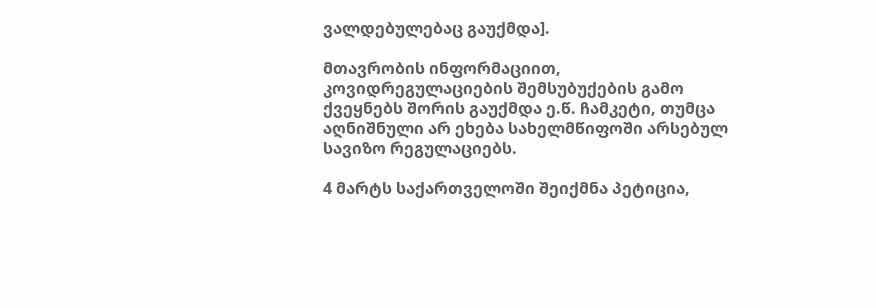ვალდებულებაც გაუქმდა].

მთავრობის ინფორმაციით, კოვიდრეგულაციების შემსუბუქების გამო ქვეყნებს შორის გაუქმდა ე.წ. ჩამკეტი, თუმცა აღნიშნული არ ეხება სახელმწიფოში არსებულ სავიზო რეგულაციებს.

4 მარტს საქართველოში შეიქმნა პეტიცია,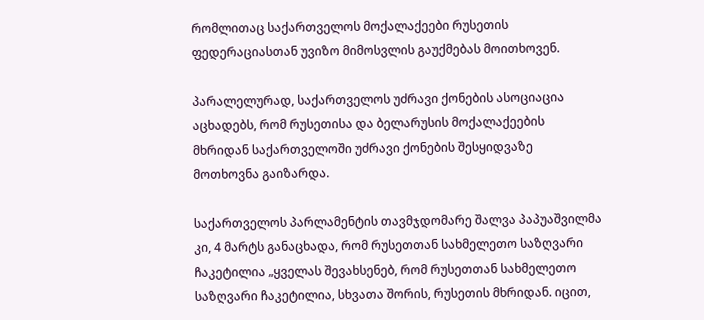რომლითაც საქართველოს მოქალაქეები რუსეთის ფედერაციასთან უვიზო მიმოსვლის გაუქმებას მოითხოვენ.

პარალელურად, საქართველოს უძრავი ქონების ასოციაცია აცხადებს, რომ რუსეთისა და ბელარუსის მოქალაქეების მხრიდან საქართველოში უძრავი ქონების შესყიდვაზე მოთხოვნა გაიზარდა.

საქართველოს პარლამენტის თავმჯდომარე შალვა პაპუაშვილმა კი, 4 მარტს განაცხადა, რომ რუსეთთან სახმელეთო საზღვარი ჩაკეტილია „ყველას შევახსენებ, რომ რუსეთთან სახმელეთო საზღვარი ჩაკეტილია, სხვათა შორის, რუსეთის მხრიდან. იცით,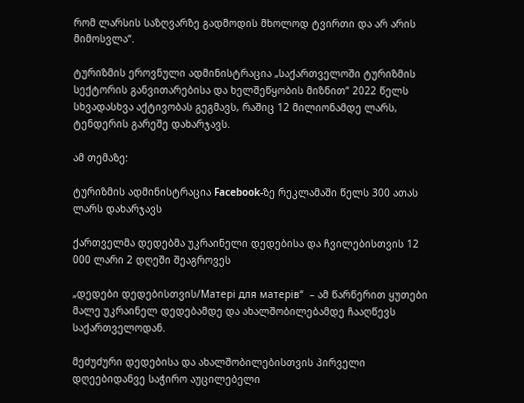რომ ლარსის საზღვარზე გადმოდის მხოლოდ ტვირთი და არ არის მიმოსვლა“.

ტურიზმის ეროვნული ადმინისტრაცია „საქართველოში ტურიზმის სექტორის განვითარებისა და ხელშეწყობის მიზნით“ 2022 წელს სხვადასხვა აქტივობას გეგმავს, რაშიც 12 მილიონამდე ლარს, ტენდერის გარეშე დახარჯავს.

ამ თემაზე:

ტურიზმის ადმინისტრაცია Facebook-ზე რეკლამაში წელს 300 ათას ლარს დახარჯავს

ქართველმა დედებმა უკრაინელი დედებისა და ჩვილებისთვის 12 000 ლარი 2 დღეში შეაგროვეს

„დედები დედებისთვის/Мaтерi для мaтерiв“  – ამ წარწერით ყუთები მალე უკრაინელ დედებამდე და ახალშობილებამდე ჩააღწევს საქართველოდან.

მეძუძური დედებისა და ახალშობილებისთვის პირველი დღეებიდანვე საჭირო აუცილებელი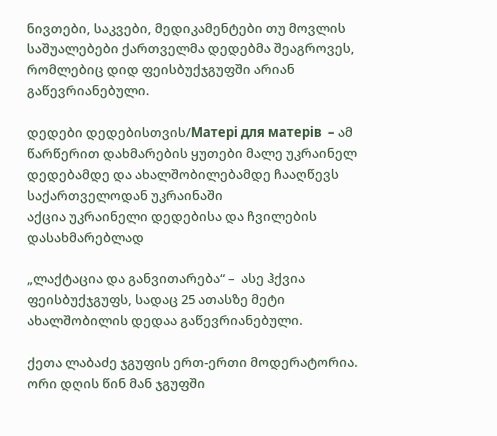ნივთები, საკვები, მედიკამენტები თუ მოვლის საშუალებები ქართველმა დედებმა შეაგროვეს, რომლებიც დიდ ფეისბუქჯგუფში არიან გაწევრიანებული.

დედები დედებისთვის/Мaтерi для мaтерiв  – ამ წარწერით დახმარების ყუთები მალე უკრაინელ დედებამდე და ახალშობილებამდე ჩააღწევს საქართველოდან უკრაინაში
აქცია უკრაინელი დედებისა და ჩვილების დასახმარებლად

„ლაქტაცია და განვითარება“ –  ასე ჰქვია ფეისბუქჯგუფს, სადაც 25 ათასზე მეტი ახალშობილის დედაა გაწევრიანებული.

ქეთა ლაბაძე ჯგუფის ერთ-ერთი მოდერატორია. ორი დღის წინ მან ჯგუფში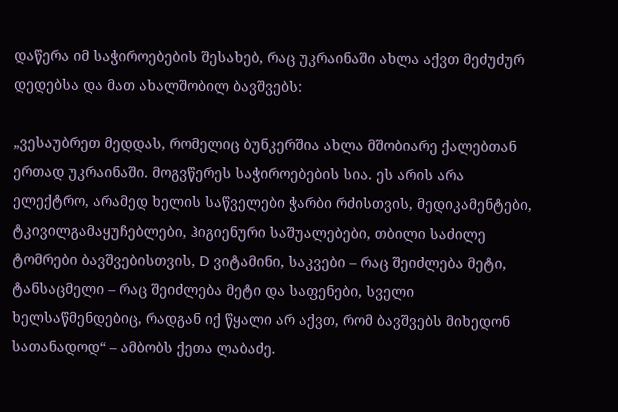დაწერა იმ საჭიროებების შესახებ, რაც უკრაინაში ახლა აქვთ მეძუძურ დედებსა და მათ ახალშობილ ბავშვებს:

„ვესაუბრეთ მედდას, რომელიც ბუნკერშია ახლა მშობიარე ქალებთან ერთად უკრაინაში. მოგვწერეს საჭიროებების სია. ეს არის არა ელექტრო, არამედ ხელის საწველები ჭარბი რძისთვის, მედიკამენტები, ტკივილგამაყუჩებლები, ჰიგიენური საშუალებები, თბილი საძილე ტომრები ბავშვებისთვის, D ვიტამინი, საკვები – რაც შეიძლება მეტი, ტანსაცმელი – რაც შეიძლება მეტი და საფენები, სველი ხელსაწმენდებიც, რადგან იქ წყალი არ აქვთ, რომ ბავშვებს მიხედონ სათანადოდ“ – ამბობს ქეთა ლაბაძე.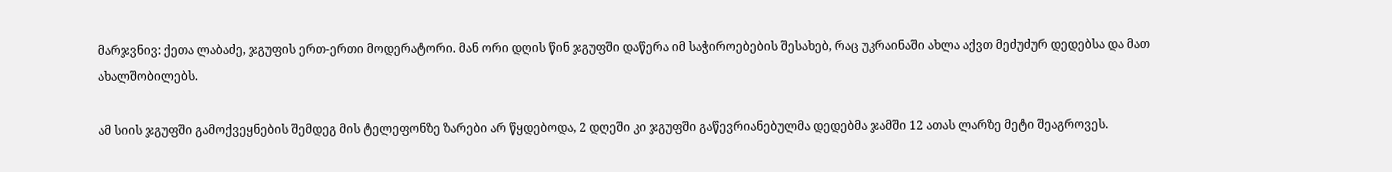მარჯვნივ: ქეთა ლაბაძე, ჯგუფის ერთ-ერთი მოდერატორი. მან ორი დღის წინ ჯგუფში დაწერა იმ საჭიროებების შესახებ, რაც უკრაინაში ახლა აქვთ მეძუძურ დედებსა და მათ ახალშობილებს.

ამ სიის ჯგუფში გამოქვეყნების შემდეგ მის ტელეფონზე ზარები არ წყდებოდა, 2 დღეში კი ჯგუფში გაწევრიანებულმა დედებმა ჯამში 12 ათას ლარზე მეტი შეაგროვეს.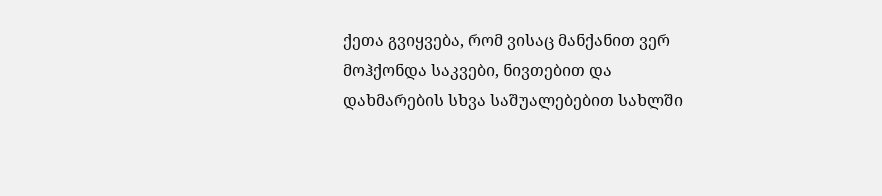ქეთა გვიყვება, რომ ვისაც მანქანით ვერ მოჰქონდა საკვები, ნივთებით და დახმარების სხვა საშუალებებით სახლში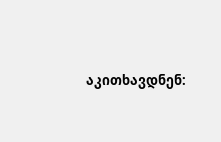აკითხავდნენ: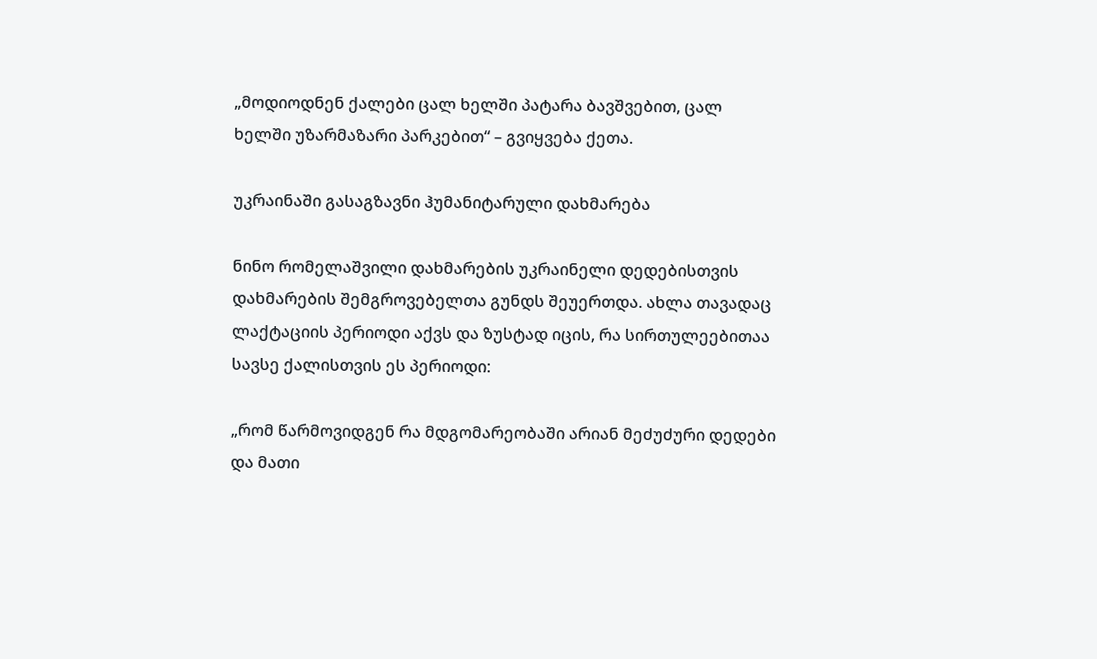„მოდიოდნენ ქალები ცალ ხელში პატარა ბავშვებით, ცალ ხელში უზარმაზარი პარკებით“ – გვიყვება ქეთა.

უკრაინაში გასაგზავნი ჰუმანიტარული დახმარება

ნინო რომელაშვილი დახმარების უკრაინელი დედებისთვის დახმარების შემგროვებელთა გუნდს შეუერთდა. ახლა თავადაც ლაქტაციის პერიოდი აქვს და ზუსტად იცის, რა სირთულეებითაა სავსე ქალისთვის ეს პერიოდი:

„რომ წარმოვიდგენ რა მდგომარეობაში არიან მეძუძური დედები და მათი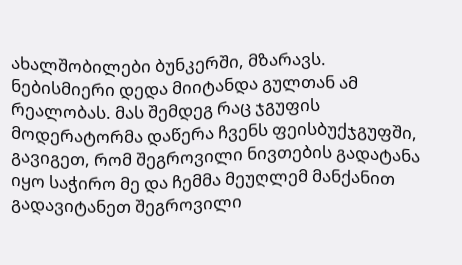ახალშობილები ბუნკერში, მზარავს. ნებისმიერი დედა მიიტანდა გულთან ამ რეალობას. მას შემდეგ რაც ჯგუფის მოდერატორმა დაწერა ჩვენს ფეისბუქჯგუფში, გავიგეთ, რომ შეგროვილი ნივთების გადატანა იყო საჭირო მე და ჩემმა მეუღლემ მანქანით გადავიტანეთ შეგროვილი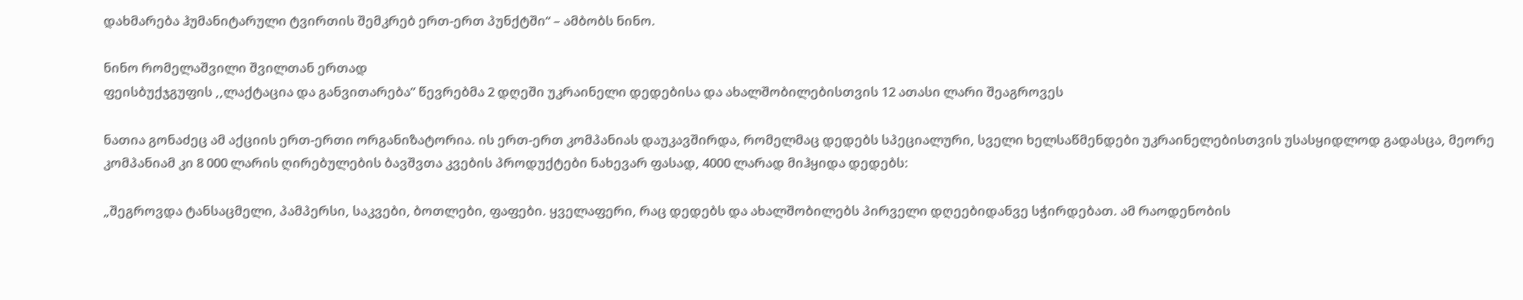დახმარება ჰუმანიტარული ტვირთის შემკრებ ერთ-ერთ პუნქტში“ – ამბობს ნინო.

ნინო რომელაშვილი შვილთან ერთად
ფეისბუქჯგუფის ,,ლაქტაცია და განვითარება” წევრებმა 2 დღეში უკრაინელი დედებისა და ახალშობილებისთვის 12 ათასი ლარი შეაგროვეს

ნათია გონაძეც ამ აქციის ერთ-ერთი ორგანიზატორია. ის ერთ-ერთ კომპანიას დაუკავშირდა, რომელმაც დედებს სპეციალური, სველი ხელსაწმენდები უკრაინელებისთვის უსასყიდლოდ გადასცა, მეორე კომპანიამ კი 8 000 ლარის ღირებულების ბავშვთა კვების პროდუქტები ნახევარ ფასად, 4000 ლარად მიჰყიდა დედებს:

„შეგროვდა ტანსაცმელი, პამპერსი, საკვები, ბოთლები, ფაფები. ყველაფერი, რაც დედებს და ახალშობილებს პირველი დღეებიდანვე სჭირდებათ. ამ რაოდენობის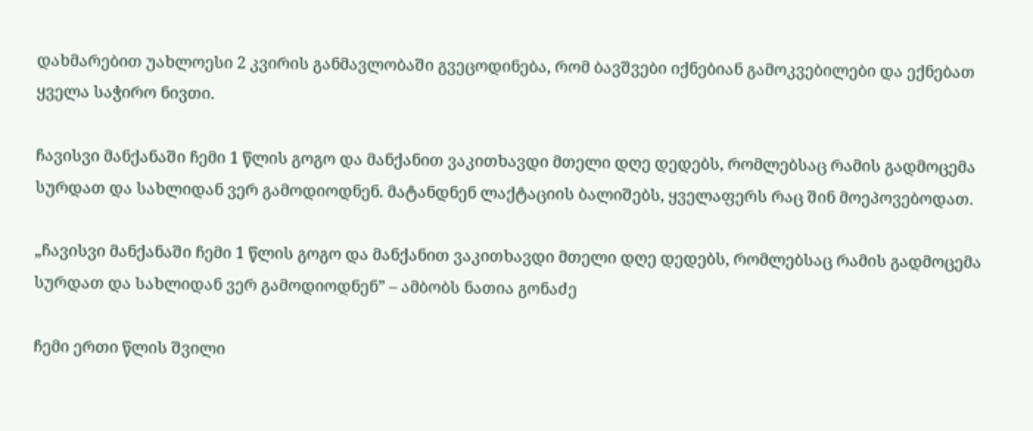დახმარებით უახლოესი 2 კვირის განმავლობაში გვეცოდინება, რომ ბავშვები იქნებიან გამოკვებილები და ექნებათ ყველა საჭირო ნივთი.

ჩავისვი მანქანაში ჩემი 1 წლის გოგო და მანქანით ვაკითხავდი მთელი დღე დედებს, რომლებსაც რამის გადმოცემა სურდათ და სახლიდან ვერ გამოდიოდნენ. მატანდნენ ლაქტაციის ბალიშებს, ყველაფერს რაც შინ მოეპოვებოდათ.

„ჩავისვი მანქანაში ჩემი 1 წლის გოგო და მანქანით ვაკითხავდი მთელი დღე დედებს, რომლებსაც რამის გადმოცემა სურდათ და სახლიდან ვერ გამოდიოდნენ” – ამბობს ნათია გონაძე

ჩემი ერთი წლის შვილი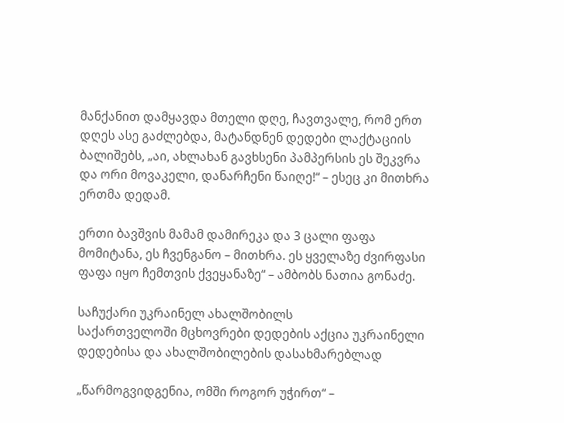მანქანით დამყავდა მთელი დღე, ჩავთვალე, რომ ერთ დღეს ასე გაძლებდა, მატანდნენ დედები ლაქტაციის ბალიშებს, „აი, ახლახან გავხსენი პამპერსის ეს შეკვრა და ორი მოვაკელი, დანარჩენი წაიღე!“ – ესეც კი მითხრა ერთმა დედამ.

ერთი ბავშვის მამამ დამირეკა და 3 ცალი ფაფა მომიტანა, ეს ჩვენგანო – მითხრა. ეს ყველაზე ძვირფასი ფაფა იყო ჩემთვის ქვეყანაზე“ – ამბობს ნათია გონაძე.

საჩუქარი უკრაინელ ახალშობილს
საქართველოში მცხოვრები დედების აქცია უკრაინელი დედებისა და ახალშობილების დასახმარებლად

„წარმოგვიდგენია, ომში როგორ უჭირთ“ –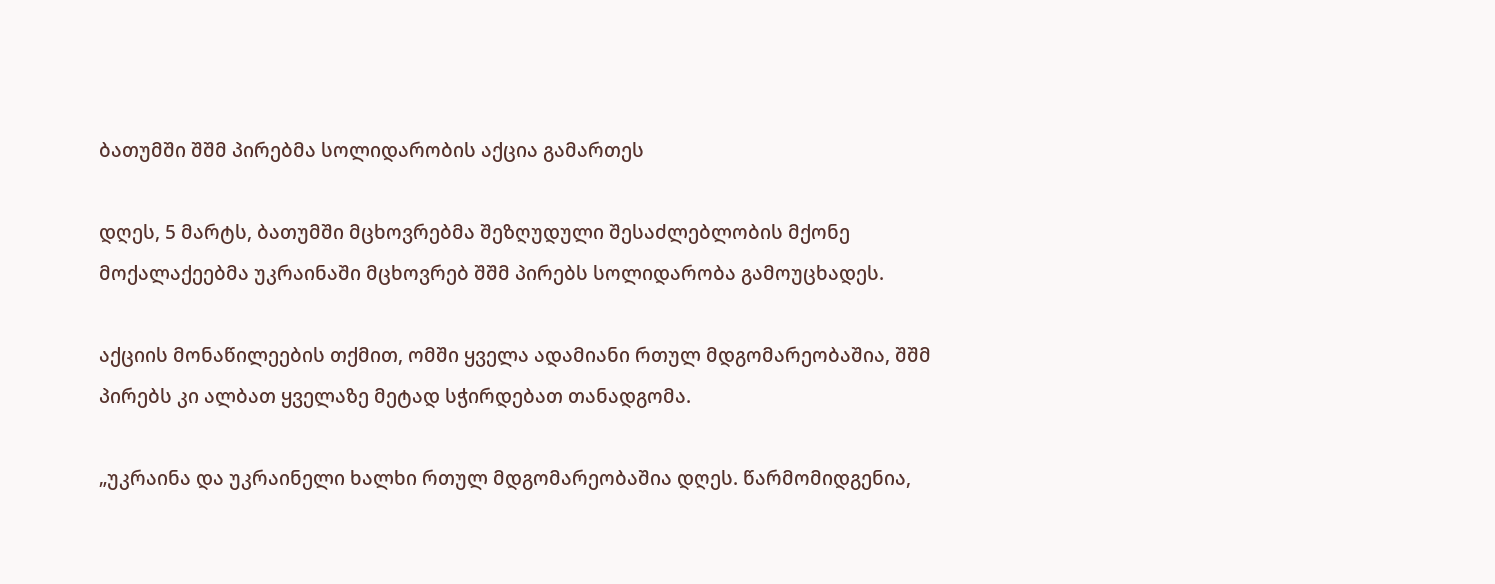ბათუმში შშმ პირებმა სოლიდარობის აქცია გამართეს

დღეს, 5 მარტს, ბათუმში მცხოვრებმა შეზღუდული შესაძლებლობის მქონე მოქალაქეებმა უკრაინაში მცხოვრებ შშმ პირებს სოლიდარობა გამოუცხადეს.

აქციის მონაწილეების თქმით, ომში ყველა ადამიანი რთულ მდგომარეობაშია, შშმ პირებს კი ალბათ ყველაზე მეტად სჭირდებათ თანადგომა.

„უკრაინა და უკრაინელი ხალხი რთულ მდგომარეობაშია დღეს. წარმომიდგენია,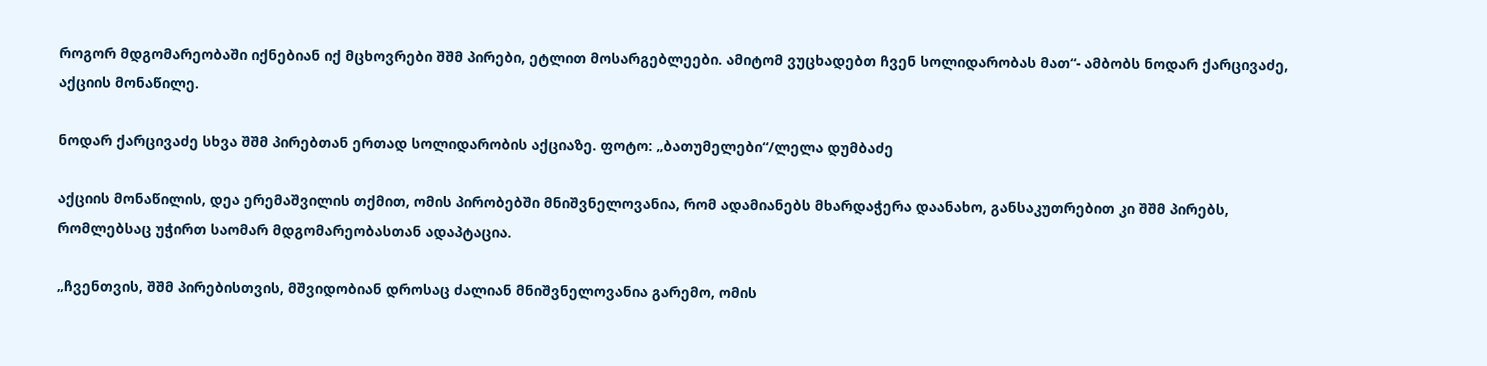როგორ მდგომარეობაში იქნებიან იქ მცხოვრები შშმ პირები, ეტლით მოსარგებლეები. ამიტომ ვუცხადებთ ჩვენ სოლიდარობას მათ“- ამბობს ნოდარ ქარცივაძე, აქციის მონაწილე.

ნოდარ ქარცივაძე სხვა შშმ პირებთან ერთად სოლიდარობის აქციაზე. ფოტო: „ბათუმელები“/ლელა დუმბაძე

აქციის მონაწილის, დეა ერემაშვილის თქმით, ომის პირობებში მნიშვნელოვანია, რომ ადამიანებს მხარდაჭერა დაანახო, განსაკუთრებით კი შშმ პირებს, რომლებსაც უჭირთ საომარ მდგომარეობასთან ადაპტაცია.

„ჩვენთვის, შშმ პირებისთვის, მშვიდობიან დროსაც ძალიან მნიშვნელოვანია გარემო, ომის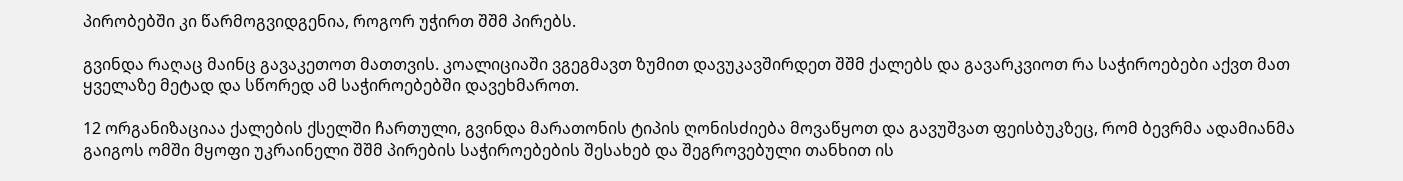პირობებში კი წარმოგვიდგენია, როგორ უჭირთ შშმ პირებს.

გვინდა რაღაც მაინც გავაკეთოთ მათთვის. კოალიციაში ვგეგმავთ ზუმით დავუკავშირდეთ შშმ ქალებს და გავარკვიოთ რა საჭიროებები აქვთ მათ ყველაზე მეტად და სწორედ ამ საჭიროებებში დავეხმაროთ.

12 ორგანიზაციაა ქალების ქსელში ჩართული, გვინდა მარათონის ტიპის ღონისძიება მოვაწყოთ და გავუშვათ ფეისბუკზეც, რომ ბევრმა ადამიანმა გაიგოს ომში მყოფი უკრაინელი შშმ პირების საჭიროებების შესახებ და შეგროვებული თანხით ის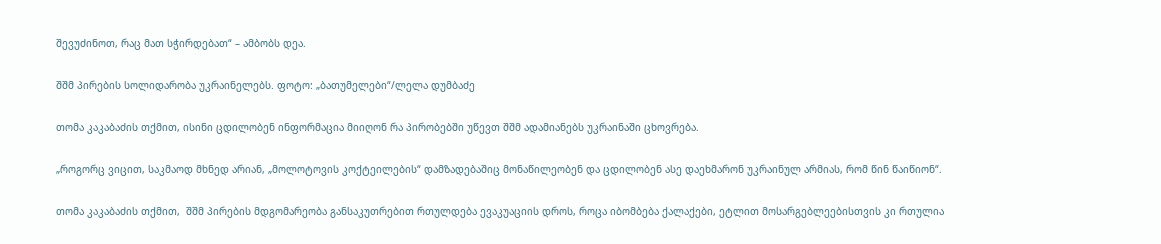შევუძინოთ, რაც მათ სჭირდებათ“ – ამბობს დეა.

შშმ პირების სოლიდარობა უკრაინელებს. ფოტო: „ბათუმელები“/ლელა დუმბაძე

თომა კაკაბაძის თქმით, ისინი ცდილობენ ინფორმაცია მიიღონ რა პირობებში უწევთ შშმ ადამიანებს უკრაინაში ცხოვრება.

„როგორც ვიცით, საკმაოდ მხნედ არიან, „მოლოტოვის კოქტეილების“ დამზადებაშიც მონაწილეობენ და ცდილობენ ასე დაეხმარონ უკრაინულ არმიას, რომ წინ წაიწიონ“.

თომა კაკაბაძის თქმით,  შშმ პირების მდგომარეობა განსაკუთრებით რთულდება ევაკუაციის დროს, როცა იბომბება ქალაქები, ეტლით მოსარგებლეებისთვის კი რთულია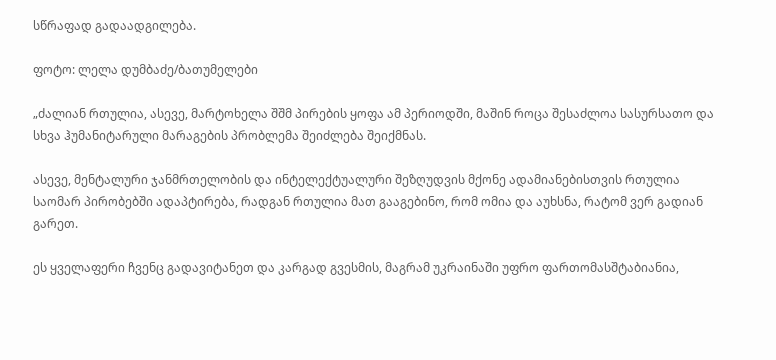სწრაფად გადაადგილება.

ფოტო: ლელა დუმბაძე/ბათუმელები

„ძალიან რთულია, ასევე, მარტოხელა შშმ პირების ყოფა ამ პერიოდში, მაშინ როცა შესაძლოა სასურსათო და სხვა ჰუმანიტარული მარაგების პრობლემა შეიძლება შეიქმნას.

ასევე, მენტალური ჯანმრთელობის და ინტელექტუალური შეზღუდვის მქონე ადამიანებისთვის რთულია საომარ პირობებში ადაპტირება, რადგან რთულია მათ გააგებინო, რომ ომია და აუხსნა, რატომ ვერ გადიან გარეთ.

ეს ყველაფერი ჩვენც გადავიტანეთ და კარგად გვესმის, მაგრამ უკრაინაში უფრო ფართომასშტაბიანია,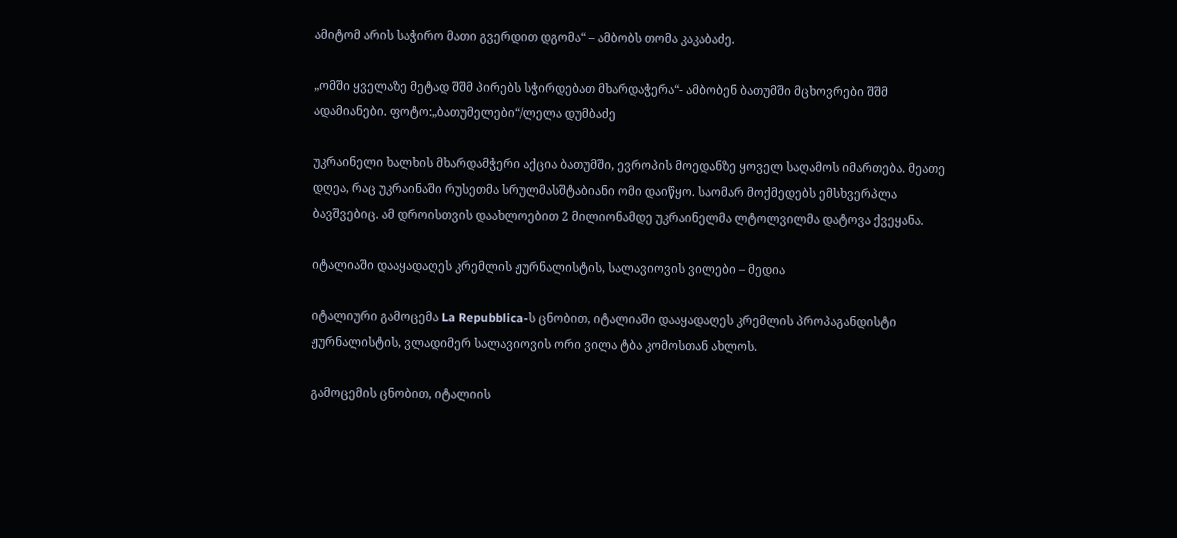ამიტომ არის საჭირო მათი გვერდით დგომა“ – ამბობს თომა კაკაბაძე.

„ომში ყველაზე მეტად შშმ პირებს სჭირდებათ მხარდაჭერა“- ამბობენ ბათუმში მცხოვრები შშმ ადამიანები. ფოტო:„ბათუმელები“/ლელა დუმბაძე

უკრაინელი ხალხის მხარდამჭერი აქცია ბათუმში, ევროპის მოედანზე ყოველ საღამოს იმართება. მეათე დღეა, რაც უკრაინაში რუსეთმა სრულმასშტაბიანი ომი დაიწყო. საომარ მოქმედებს ემსხვერპლა ბავშვებიც. ამ დროისთვის დაახლოებით 2 მილიონამდე უკრაინელმა ლტოლვილმა დატოვა ქვეყანა.

იტალიაში დააყადაღეს კრემლის ჟურნალისტის, სალავიოვის ვილები – მედია

იტალიური გამოცემა La Repubblica-ს ცნობით, იტალიაში დააყადაღეს კრემლის პროპაგანდისტი ჟურნალისტის, ვლადიმერ სალავიოვის ორი ვილა ტბა კომოსთან ახლოს.

გამოცემის ცნობით, იტალიის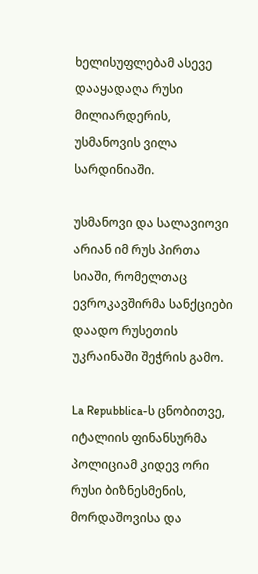ხელისუფლებამ ასევე დააყადაღა რუსი მილიარდერის, უსმანოვის ვილა სარდინიაში.

უსმანოვი და სალავიოვი არიან იმ რუს პირთა სიაში, რომელთაც ევროკავშირმა სანქციები დაადო რუსეთის უკრაინაში შეჭრის გამო.

La Repubblica-ს ცნობითვე, იტალიის ფინანსურმა პოლიციამ კიდევ ორი რუსი ბიზნესმენის, მორდაშოვისა და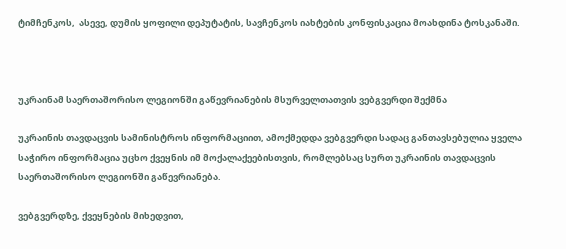ტიმჩენკოს,  ასევე, დუმის ყოფილი დეპუტატის, სავჩენკოს იახტების კონფისკაცია მოახდინა ტოსკანაში.



უკრაინამ საერთაშორისო ლეგიონში გაწევრიანების მსურველთათვის ვებგვერდი შექმნა

უკრაინის თავდაცვის სამინისტროს ინფორმაციით, ამოქმედდა ვებგვერდი სადაც განთავსებულია ყველა საჭირო ინფორმაცია უცხო ქვეყნის იმ მოქალაქეებისთვის, რომლებსაც სურთ უკრაინის თავდაცვის საერთაშორისო ლეგიონში გაწევრიანება.

ვებგვერდზე, ქვეყნების მიხედვით,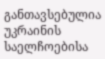განთავსებულია უკრაინის საელჩოებისა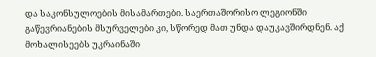და საკონსულოების მისამართები. საერთაშორისო ლეგიონში გაწევრიანების მსურველები კი, სწორედ მათ უნდა დაუკავშირდნენ. აქ მოხალისეებს უკრაინაში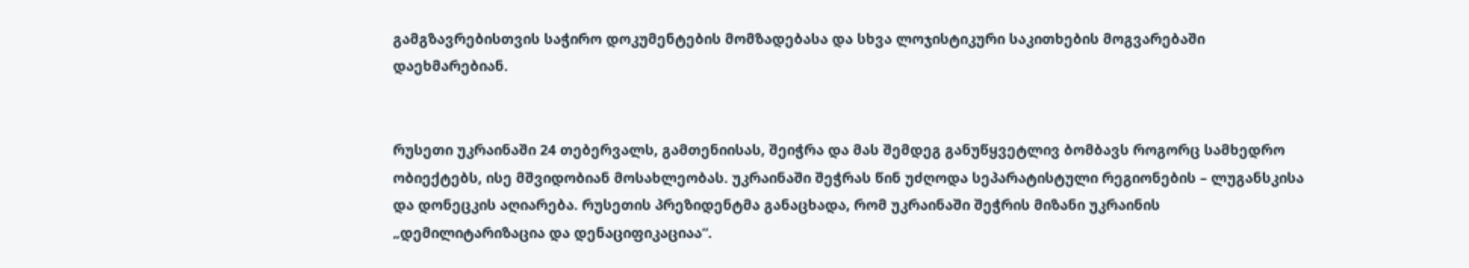გამგზავრებისთვის საჭირო დოკუმენტების მომზადებასა და სხვა ლოჯისტიკური საკითხების მოგვარებაში დაეხმარებიან.


რუსეთი უკრაინაში 24 თებერვალს, გამთენიისას, შეიჭრა და მას შემდეგ განუწყვეტლივ ბომბავს როგორც სამხედრო ობიექტებს, ისე მშვიდობიან მოსახლეობას. უკრაინაში შეჭრას წინ უძღოდა სეპარატისტული რეგიონების – ლუგანსკისა და დონეცკის აღიარება. რუსეთის პრეზიდენტმა განაცხადა, რომ უკრაინაში შეჭრის მიზანი უკრაინის „დემილიტარიზაცია და დენაციფიკაციაა“.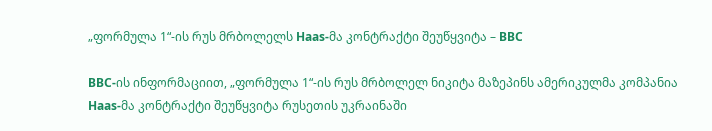„ფორმულა 1“-ის რუს მრბოლელს Haas-მა კონტრაქტი შეუწყვიტა – BBC

BBC-ის ინფორმაციით, „ფორმულა 1“-ის რუს მრბოლელ ნიკიტა მაზეპინს ამერიკულმა კომპანია Haas-მა კონტრაქტი შეუწყვიტა რუსეთის უკრაინაში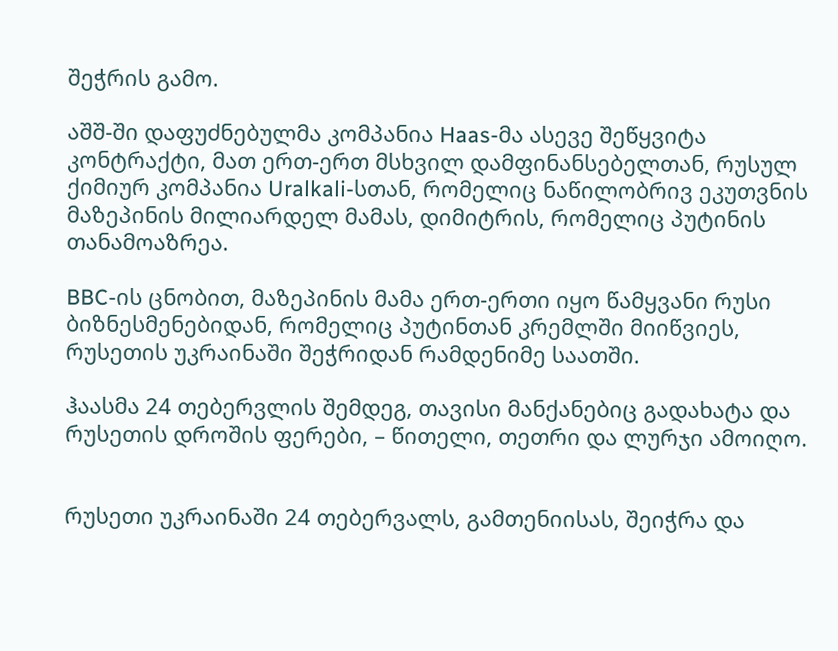შეჭრის გამო.

აშშ-ში დაფუძნებულმა კომპანია Haas-მა ასევე შეწყვიტა კონტრაქტი, მათ ერთ-ერთ მსხვილ დამფინანსებელთან, რუსულ ქიმიურ კომპანია Uralkali-სთან, რომელიც ნაწილობრივ ეკუთვნის მაზეპინის მილიარდელ მამას, დიმიტრის, რომელიც პუტინის თანამოაზრეა.

BBC-ის ცნობით, მაზეპინის მამა ერთ-ერთი იყო წამყვანი რუსი ბიზნესმენებიდან, რომელიც პუტინთან კრემლში მიიწვიეს, რუსეთის უკრაინაში შეჭრიდან რამდენიმე საათში.

ჰაასმა 24 თებერვლის შემდეგ, თავისი მანქანებიც გადახატა და რუსეთის დროშის ფერები, – წითელი, თეთრი და ლურჯი ამოიღო.


რუსეთი უკრაინაში 24 თებერვალს, გამთენიისას, შეიჭრა და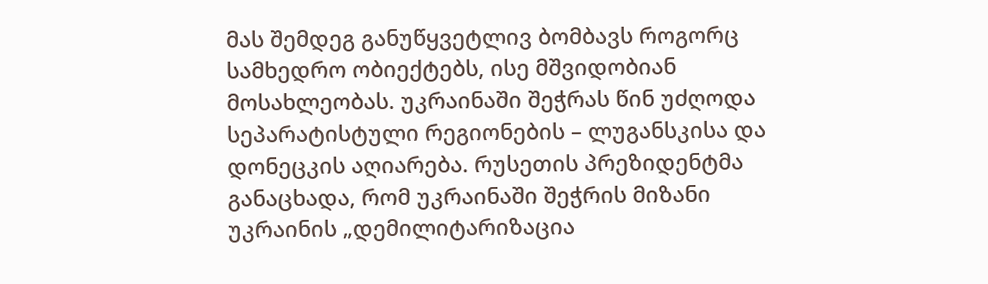მას შემდეგ განუწყვეტლივ ბომბავს როგორც სამხედრო ობიექტებს, ისე მშვიდობიან მოსახლეობას. უკრაინაში შეჭრას წინ უძღოდა სეპარატისტული რეგიონების – ლუგანსკისა და დონეცკის აღიარება. რუსეთის პრეზიდენტმა განაცხადა, რომ უკრაინაში შეჭრის მიზანი უკრაინის „დემილიტარიზაცია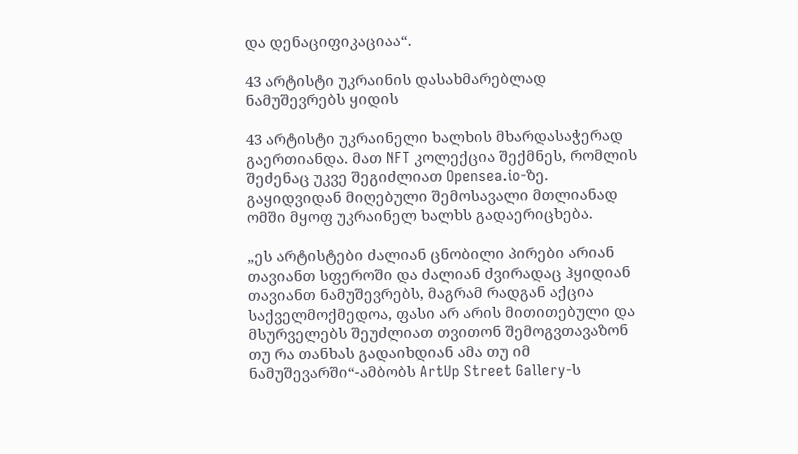და დენაციფიკაციაა“.

43 არტისტი უკრაინის დასახმარებლად ნამუშევრებს ყიდის

43 არტისტი უკრაინელი ხალხის მხარდასაჭერად გაერთიანდა. მათ NFT კოლექცია შექმნეს, რომლის შეძენაც უკვე შეგიძლიათ Opensea.io-ზე. გაყიდვიდან მიღებული შემოსავალი მთლიანად ომში მყოფ უკრაინელ ხალხს გადაერიცხება.

„ეს არტისტები ძალიან ცნობილი პირები არიან თავიანთ სფეროში და ძალიან ძვირადაც ჰყიდიან თავიანთ ნამუშევრებს, მაგრამ რადგან აქცია საქველმოქმედოა, ფასი არ არის მითითებული და მსურველებს შეუძლიათ თვითონ შემოგვთავაზონ თუ რა თანხას გადაიხდიან ამა თუ იმ ნამუშევარში“-ამბობს ArtUp Street Gallery-ს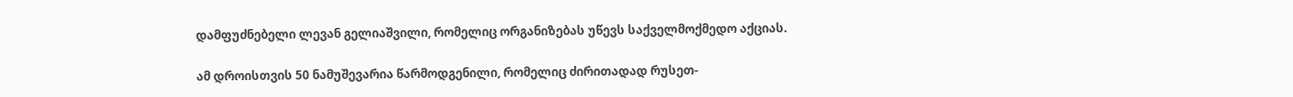დამფუძნებელი ლევან გელიაშვილი, რომელიც ორგანიზებას უწევს საქველმოქმედო აქციას.

ამ დროისთვის 50 ნამუშევარია წარმოდგენილი, რომელიც ძირითადად რუსეთ-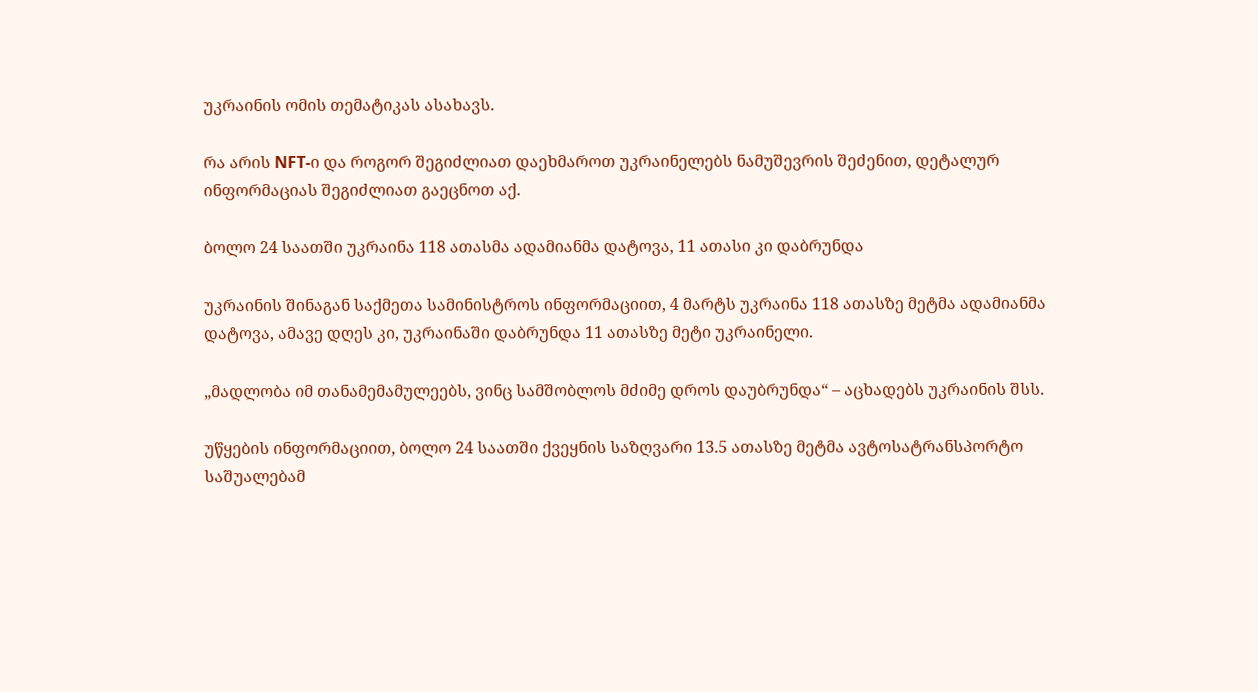უკრაინის ომის თემატიკას ასახავს.

რა არის NFT-ი და როგორ შეგიძლიათ დაეხმაროთ უკრაინელებს ნამუშევრის შეძენით, დეტალურ ინფორმაციას შეგიძლიათ გაეცნოთ აქ.

ბოლო 24 საათში უკრაინა 118 ათასმა ადამიანმა დატოვა, 11 ათასი კი დაბრუნდა

უკრაინის შინაგან საქმეთა სამინისტროს ინფორმაციით, 4 მარტს უკრაინა 118 ათასზე მეტმა ადამიანმა დატოვა, ამავე დღეს კი, უკრაინაში დაბრუნდა 11 ათასზე მეტი უკრაინელი.

„მადლობა იმ თანამემამულეებს, ვინც სამშობლოს მძიმე დროს დაუბრუნდა“ – აცხადებს უკრაინის შსს.

უწყების ინფორმაციით, ბოლო 24 საათში ქვეყნის საზღვარი 13.5 ათასზე მეტმა ავტოსატრანსპორტო საშუალებამ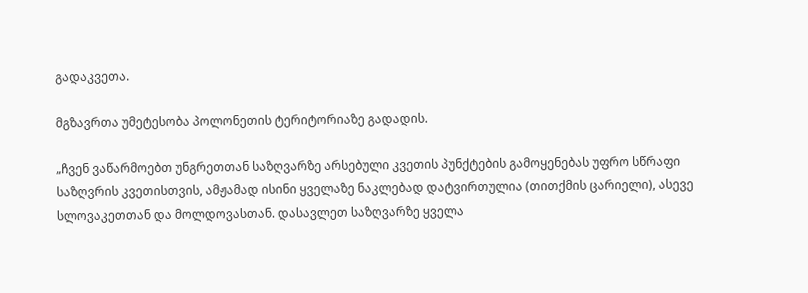გადაკვეთა.

მგზავრთა უმეტესობა პოლონეთის ტერიტორიაზე გადადის.

„ჩვენ ვაწარმოებთ უნგრეთთან საზღვარზე არსებული კვეთის პუნქტების გამოყენებას უფრო სწრაფი საზღვრის კვეთისთვის, ამჟამად ისინი ყველაზე ნაკლებად დატვირთულია (თითქმის ცარიელი), ასევე სლოვაკეთთან და მოლდოვასთან. დასავლეთ საზღვარზე ყველა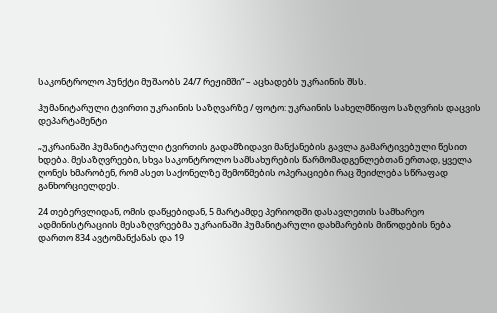საკონტროლო პუნქტი მუშაობს 24/7 რეჟიმში“ – აცხადებს უკრაინის შსს.

ჰუმანიტარული ტვირთი უკრაინის საზღვარზე / ფოტო: უკრაინის სახელმწიფო საზღვრის დაცვის დეპარტამენტი

„უკრაინაში ჰუმანიტარული ტვირთის გადამზიდავი მანქანების გავლა გამარტივებული წესით ხდება. მესაზღვრეები, სხვა საკონტროლო სამსახურების წარმომადგენლებთან ერთად, ყველა ღონეს ხმარობენ, რომ ასეთ საქონელზე შემოწმების ოპერაციები რაც შეიძლება სწრაფად განხორციელდეს.

24 თებერვლიდან, ომის დაწყებიდან, 5 მარტამდე პერიოდში დასავლეთის სამხარეო ადმინისტრაციის მესაზღვრეებმა უკრაინაში ჰუმანიტარული დახმარების მიწოდების ნება დართო 834 ავტომანქანას და 19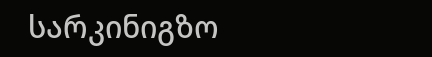სარკინიგზო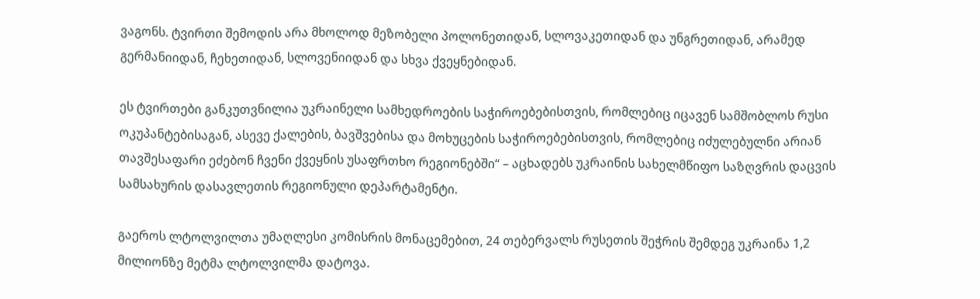ვაგონს. ტვირთი შემოდის არა მხოლოდ მეზობელი პოლონეთიდან, სლოვაკეთიდან და უნგრეთიდან, არამედ გერმანიიდან, ჩეხეთიდან, სლოვენიიდან და სხვა ქვეყნებიდან.

ეს ტვირთები განკუთვნილია უკრაინელი სამხედროების საჭიროებებისთვის, რომლებიც იცავენ სამშობლოს რუსი ოკუპანტებისაგან, ასევე ქალების, ბავშვებისა და მოხუცების საჭიროებებისთვის, რომლებიც იძულებულნი არიან თავშესაფარი ეძებონ ჩვენი ქვეყნის უსაფრთხო რეგიონებში“ – აცხადებს უკრაინის სახელმწიფო საზღვრის დაცვის სამსახურის დასავლეთის რეგიონული დეპარტამენტი.

გაეროს ლტოლვილთა უმაღლესი კომისრის მონაცემებით, 24 თებერვალს რუსეთის შეჭრის შემდეგ უკრაინა 1,2 მილიონზე მეტმა ლტოლვილმა დატოვა.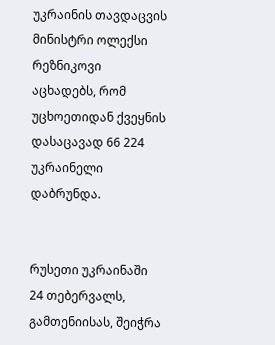უკრაინის თავდაცვის მინისტრი ოლექსი რეზნიკოვი აცხადებს, რომ უცხოეთიდან ქვეყნის დასაცავად 66 224 უკრაინელი დაბრუნდა.


რუსეთი უკრაინაში 24 თებერვალს, გამთენიისას, შეიჭრა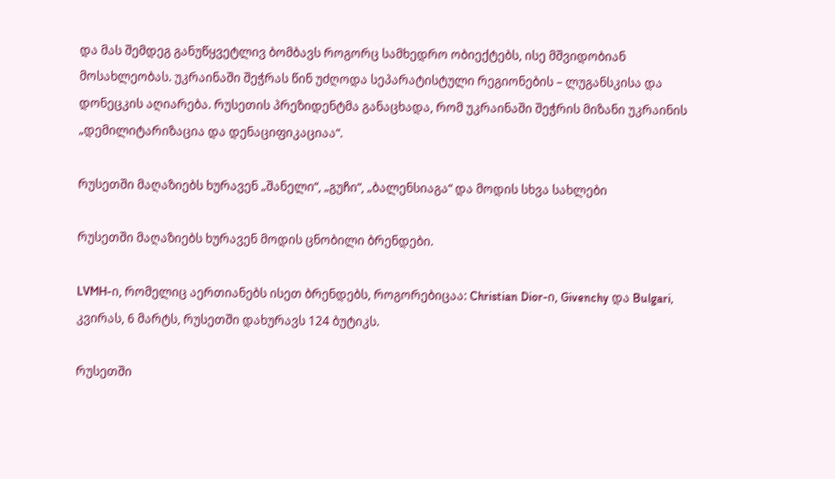და მას შემდეგ განუწყვეტლივ ბომბავს როგორც სამხედრო ობიექტებს, ისე მშვიდობიან მოსახლეობას. უკრაინაში შეჭრას წინ უძღოდა სეპარატისტული რეგიონების – ლუგანსკისა და დონეცკის აღიარება. რუსეთის პრეზიდენტმა განაცხადა, რომ უკრაინაში შეჭრის მიზანი უკრაინის „დემილიტარიზაცია და დენაციფიკაციაა“.

რუსეთში მაღაზიებს ხურავენ „შანელი“, „გუჩი“, „ბალენსიაგა“ და მოდის სხვა სახლები

რუსეთში მაღაზიებს ხურავენ მოდის ცნობილი ბრენდები.

LVMH-ი, რომელიც აერთიანებს ისეთ ბრენდებს, როგორებიცაა: Christian Dior-ი, Givenchy და Bulgari, კვირას, 6 მარტს, რუსეთში დახურავს 124 ბუტიკს.

რუსეთში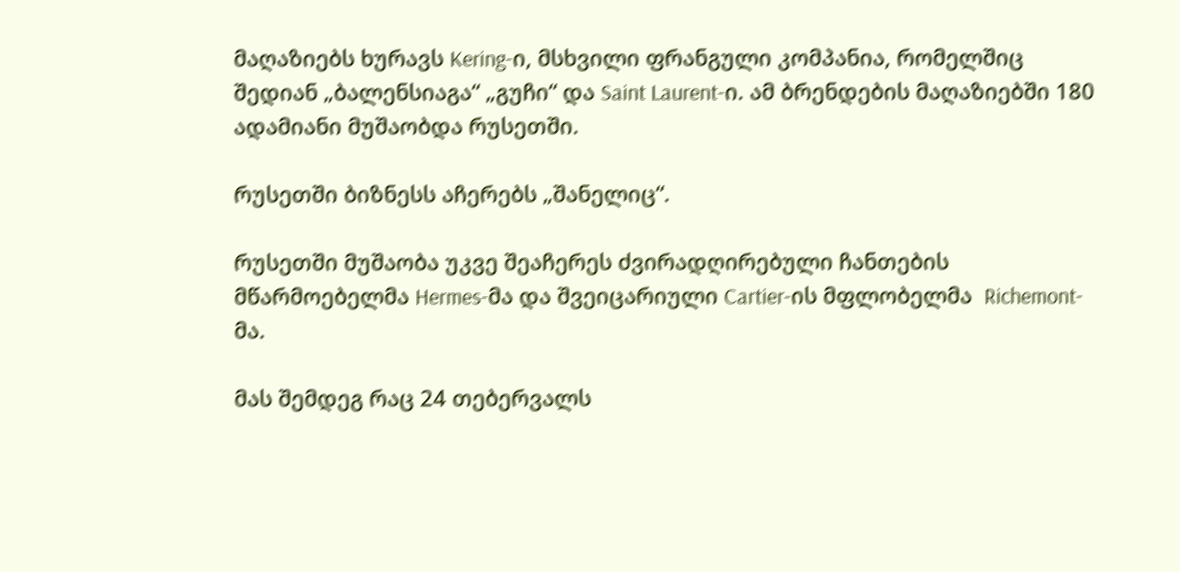მაღაზიებს ხურავს Kering-ი, მსხვილი ფრანგული კომპანია, რომელშიც შედიან „ბალენსიაგა“ „გუჩი“ და Saint Laurent-ი. ამ ბრენდების მაღაზიებში 180 ადამიანი მუშაობდა რუსეთში.

რუსეთში ბიზნესს აჩერებს „შანელიც“.

რუსეთში მუშაობა უკვე შეაჩერეს ძვირადღირებული ჩანთების მწარმოებელმა Hermes-მა და შვეიცარიული Cartier-ის მფლობელმა  Richemont-მა.

მას შემდეგ რაც 24 თებერვალს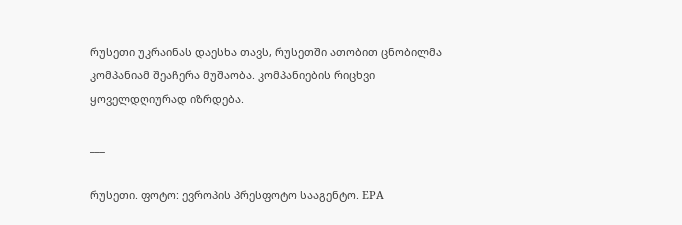რუსეთი უკრაინას დაესხა თავს, რუსეთში ათობით ცნობილმა კომპანიამ შეაჩერა მუშაობა. კომპანიების რიცხვი ყოველდღიურად იზრდება.

___

რუსეთი. ფოტო: ევროპის პრესფოტო სააგენტო. EPA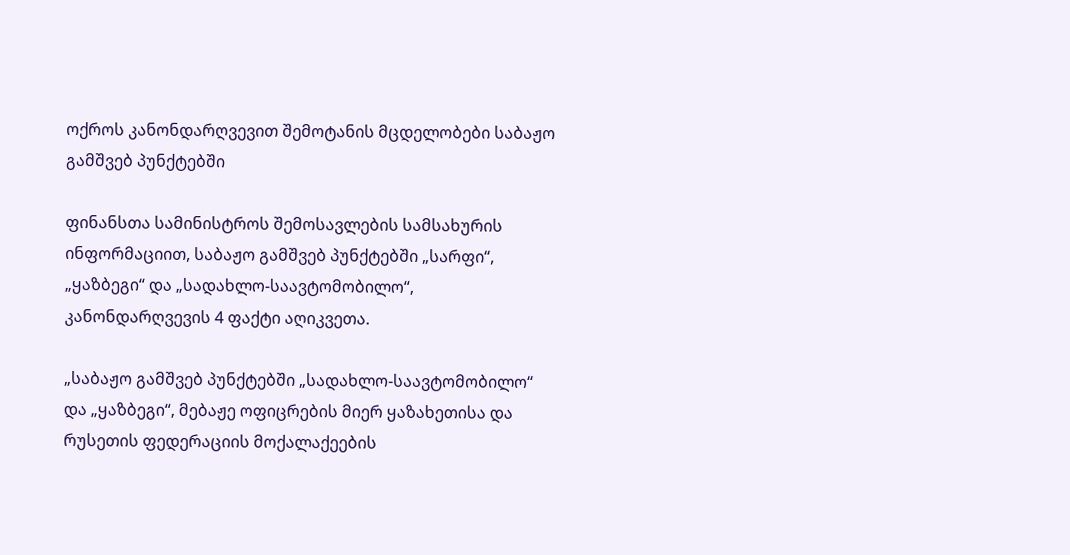ოქროს კანონდარღვევით შემოტანის მცდელობები საბაჟო გამშვებ პუნქტებში

ფინანსთა სამინისტროს შემოსავლების სამსახურის ინფორმაციით, საბაჟო გამშვებ პუნქტებში „სარფი“, „ყაზბეგი“ და „სადახლო-საავტომობილო“, კანონდარღვევის 4 ფაქტი აღიკვეთა.

„საბაჟო გამშვებ პუნქტებში „სადახლო-საავტომობილო“ და „ყაზბეგი“, მებაჟე ოფიცრების მიერ ყაზახეთისა და რუსეთის ფედერაციის მოქალაქეების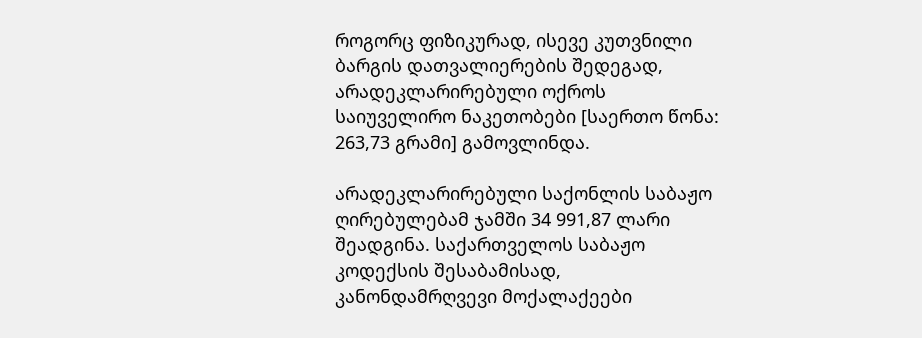როგორც ფიზიკურად, ისევე კუთვნილი ბარგის დათვალიერების შედეგად, არადეკლარირებული ოქროს საიუველირო ნაკეთობები [საერთო წონა: 263,73 გრამი] გამოვლინდა.

არადეკლარირებული საქონლის საბაჟო ღირებულებამ ჯამში 34 991,87 ლარი შეადგინა. საქართველოს საბაჟო კოდექსის შესაბამისად, კანონდამრღვევი მოქალაქეები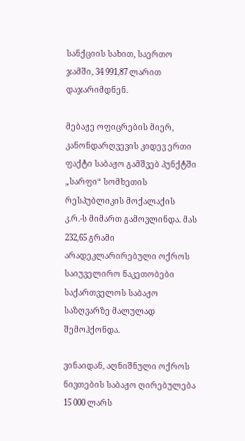სანქციის სახით, საერთო ჯამში, 34 991,87 ლარით დაჯარიმდნენ.

მებაჟე ოფიცრების მიერ, კანონდარღვევის კიდევ ერთი ფაქტი საბაჟო გამშვებ პუნქტში „სარფი“ სომხეთის რესპუბლიკის მოქალაქის კ.რ.-ს მიმართ გამოვლინდა. მას 232,65 გრამი არადეკლარირებული ოქროს საიუველირო ნაკეთობები საქართველოს საბაჟო საზღვარზე მალულად შემოჰქონდა.

ვინაიდან, აღნიშნული ოქროს ნივთების საბაჟო ღირებულება 15 000 ლარს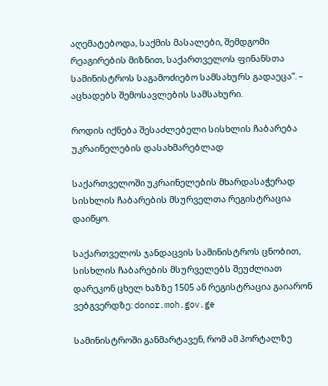აღემატებოდა, საქმის მასალები, შემდგომი რეაგირების მიზნით, საქართველოს ფინანსთა სამინისტროს საგამოძიებო სამსახურს გადაეცა“. – აცხადებს შემოსავლების სამსახური.

როდის იქნება შესაძლებელი სისხლის ჩაბარება უკრაინელების დასახმარებლად

საქართველოში უკრაინელების მხარდასაჭერად სისხლის ჩაბარების მსურველთა რეგისტრაცია დაიწყო.

საქართველოს ჯანდაცვის სამინისტროს ცნობით, სისხლის ჩაბარების მსურველებს შეუძლიათ დარეკონ ცხელ ხაზზე 1505 ან რეგისტრაცია გაიარონ ვებგვერდზე: donor.moh.gov.ge

სამინისტროში განმარტავენ, რომ ამ პორტალზე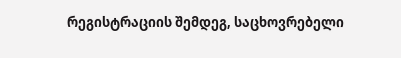რეგისტრაციის შემდეგ, საცხოვრებელი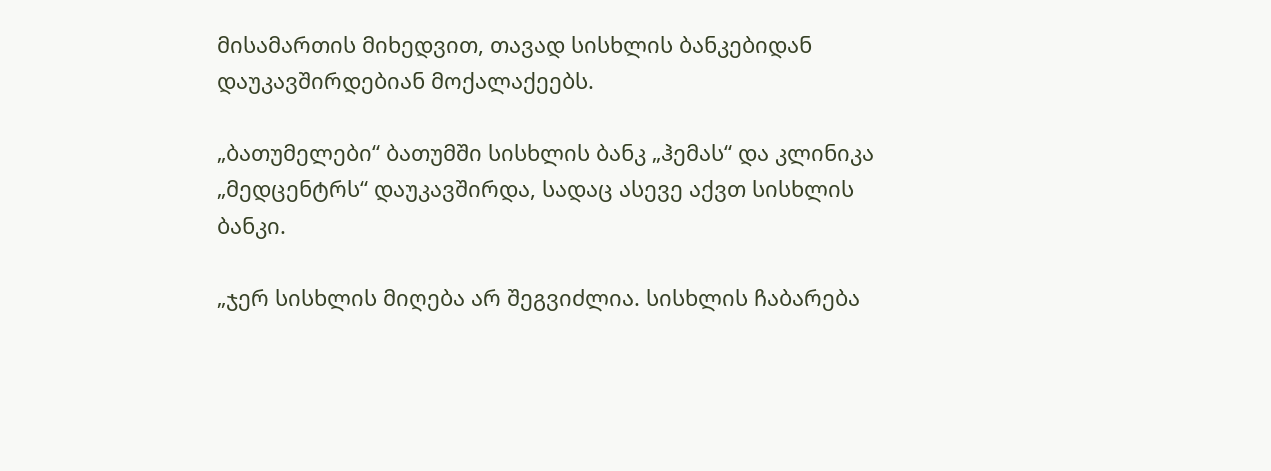მისამართის მიხედვით, თავად სისხლის ბანკებიდან დაუკავშირდებიან მოქალაქეებს.

„ბათუმელები“ ბათუმში სისხლის ბანკ „ჰემას“ და კლინიკა „მედცენტრს“ დაუკავშირდა, სადაც ასევე აქვთ სისხლის ბანკი.

„ჯერ სისხლის მიღება არ შეგვიძლია. სისხლის ჩაბარება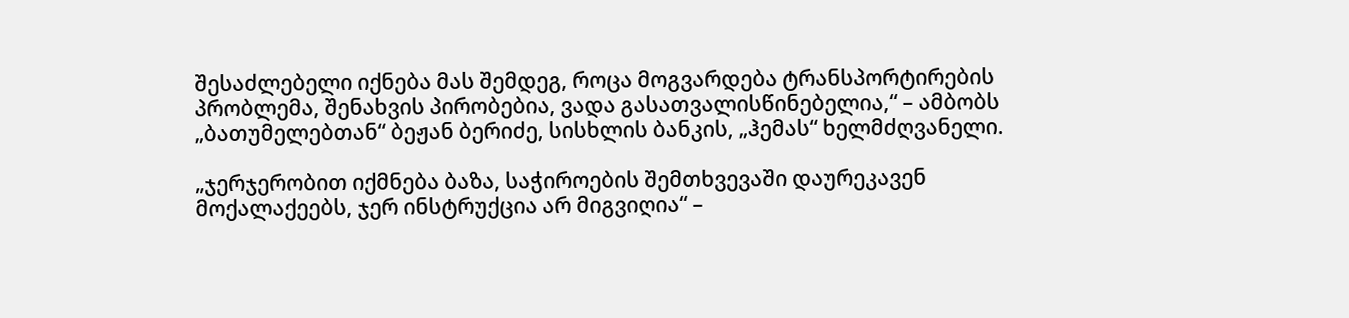შესაძლებელი იქნება მას შემდეგ, როცა მოგვარდება ტრანსპორტირების პრობლემა, შენახვის პირობებია, ვადა გასათვალისწინებელია,“ – ამბობს „ბათუმელებთან“ ბეჟან ბერიძე, სისხლის ბანკის, „ჰემას“ ხელმძღვანელი.

„ჯერჯერობით იქმნება ბაზა, საჭიროების შემთხვევაში დაურეკავენ მოქალაქეებს, ჯერ ინსტრუქცია არ მიგვიღია“ –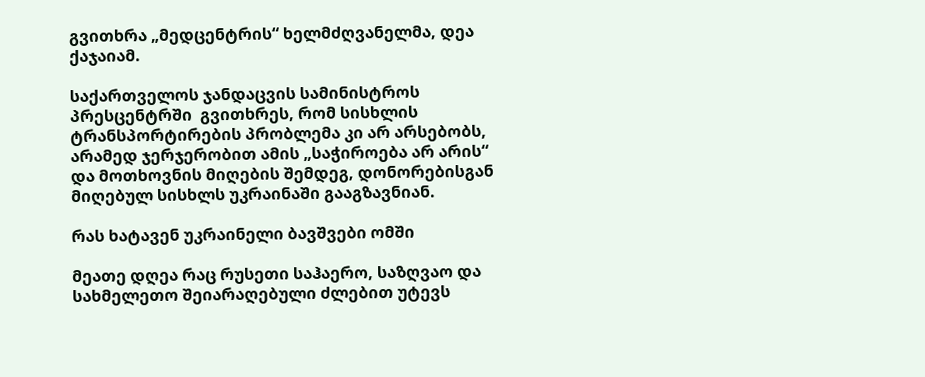გვითხრა „მედცენტრის“ ხელმძღვანელმა, დეა ქაჯაიამ.

საქართველოს ჯანდაცვის სამინისტროს პრესცენტრში  გვითხრეს, რომ სისხლის ტრანსპორტირების პრობლემა კი არ არსებობს, არამედ ჯერჯერობით ამის „საჭიროება არ არის“ და მოთხოვნის მიღების შემდეგ, დონორებისგან მიღებულ სისხლს უკრაინაში გააგზავნიან.

რას ხატავენ უკრაინელი ბავშვები ომში

მეათე დღეა რაც რუსეთი საჰაერო, საზღვაო და სახმელეთო შეიარაღებული ძლებით უტევს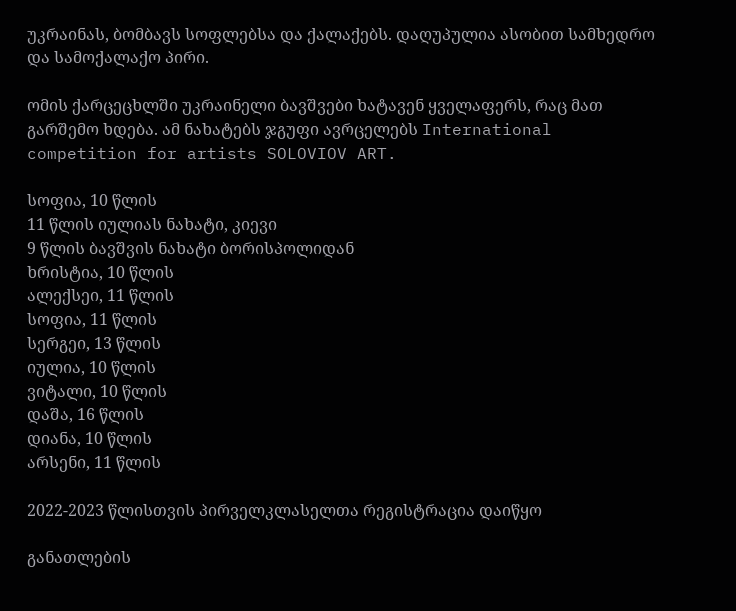უკრაინას, ბომბავს სოფლებსა და ქალაქებს. დაღუპულია ასობით სამხედრო და სამოქალაქო პირი.

ომის ქარცეცხლში უკრაინელი ბავშვები ხატავენ ყველაფერს, რაც მათ გარშემო ხდება. ამ ნახატებს ჯგუფი ავრცელებს International competition for artists SOLOVIOV ART.

სოფია, 10 წლის
11 წლის იულიას ნახატი, კიევი
9 წლის ბავშვის ნახატი ბორისპოლიდან
ხრისტია, 10 წლის
ალექსეი, 11 წლის
სოფია, 11 წლის
სერგეი, 13 წლის
იულია, 10 წლის
ვიტალი, 10 წლის
დაშა, 16 წლის
დიანა, 10 წლის
არსენი, 11 წლის

2022-2023 წლისთვის პირველკლასელთა რეგისტრაცია დაიწყო

განათლების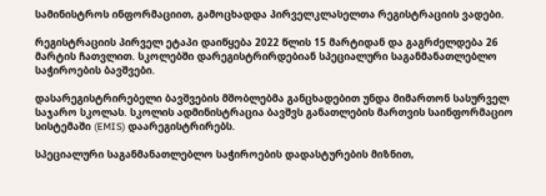სამინისტროს ინფორმაციით, გამოცხადდა პირველკლასელთა რეგისტრაციის ვადები.

რეგისტრაციის პირველ ეტაპი დაიწყება 2022 წლის 15 მარტიდან და გაგრძელდება 26 მარტის ჩათვლით. სკოლებში დარეგისტრირდებიან სპეციალური საგანმანათლებლო საჭიროების ბავშვები.

დასარეგისტრირებელი ბავშვების მშობლებმა განცხადებით უნდა მიმართონ სასურველ საჯარო სკოლას. სკოლის ადმინისტრაცია ბავშვს განათლების მართვის საინფორმაციო სისტემაში (EMIS) დაარეგისტრირებს.

სპეციალური საგანმანათლებლო საჭიროების დადასტურების მიზნით,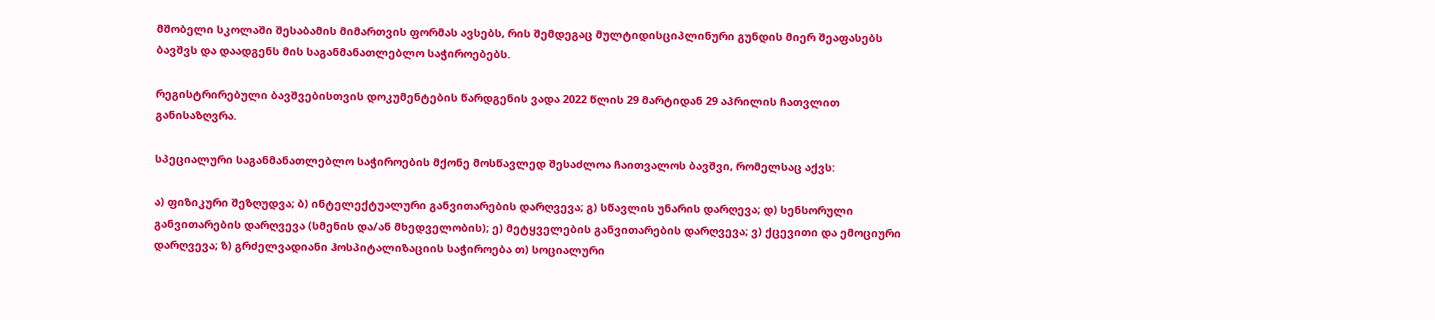მშობელი სკოლაში შესაბამის მიმართვის ფორმას ავსებს, რის შემდეგაც მულტიდისციპლინური გუნდის მიერ შეაფასებს ბავშვს და დაადგენს მის საგანმანათლებლო საჭიროებებს.

რეგისტრირებული ბავშვებისთვის დოკუმენტების წარდგენის ვადა 2022 წლის 29 მარტიდან 29 აპრილის ჩათვლით განისაზღვრა.

სპეციალური საგანმანათლებლო საჭიროების მქონე მოსწავლედ შესაძლოა ჩაითვალოს ბავშვი, რომელსაც აქვს:

ა) ფიზიკური შეზღუდვა; ბ) ინტელექტუალური განვითარების დარღვევა; გ) სწავლის უნარის დარღევა; დ) სენსორული განვითარების დარღვევა (სმენის და/ან მხედველობის); ე) მეტყველების განვითარების დარღვევა; ვ) ქცევითი და ემოციური დარღვევა; ზ) გრძელვადიანი ჰოსპიტალიზაციის საჭიროება თ) სოციალური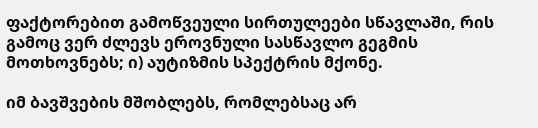ფაქტორებით გამოწვეული სირთულეები სწავლაში, რის გამოც ვერ ძლევს ეროვნული სასწავლო გეგმის მოთხოვნებს; ი) აუტიზმის სპექტრის მქონე.

იმ ბავშვების მშობლებს, რომლებსაც არ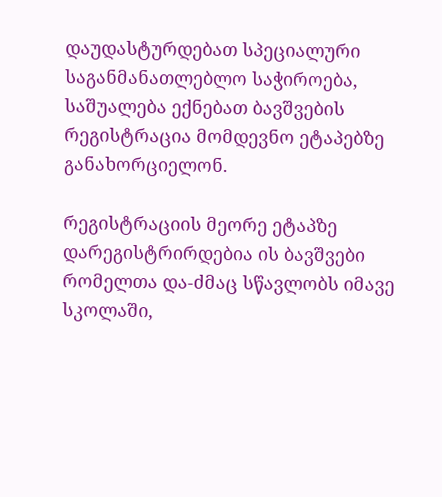დაუდასტურდებათ სპეციალური საგანმანათლებლო საჭიროება, საშუალება ექნებათ ბავშვების რეგისტრაცია მომდევნო ეტაპებზე განახორციელონ.

რეგისტრაციის მეორე ეტაპზე დარეგისტრირდებია ის ბავშვები რომელთა და-ძმაც სწავლობს იმავე სკოლაში,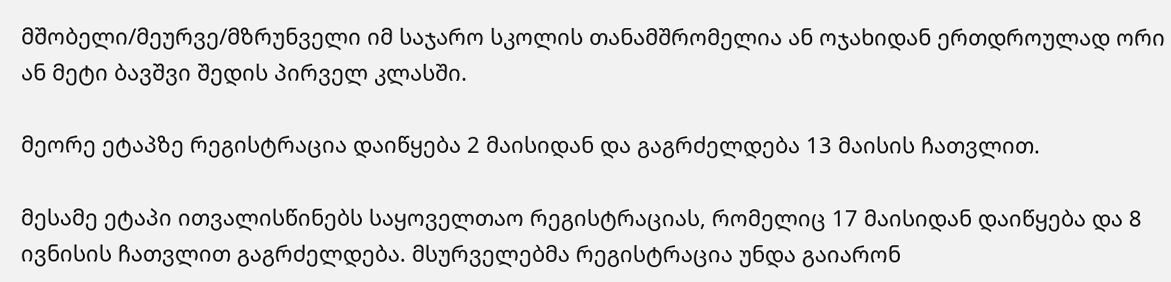მშობელი/მეურვე/მზრუნველი იმ საჯარო სკოლის თანამშრომელია ან ოჯახიდან ერთდროულად ორი ან მეტი ბავშვი შედის პირველ კლასში.

მეორე ეტაპზე რეგისტრაცია დაიწყება 2 მაისიდან და გაგრძელდება 13 მაისის ჩათვლით.

მესამე ეტაპი ითვალისწინებს საყოველთაო რეგისტრაციას, რომელიც 17 მაისიდან დაიწყება და 8 ივნისის ჩათვლით გაგრძელდება. მსურველებმა რეგისტრაცია უნდა გაიარონ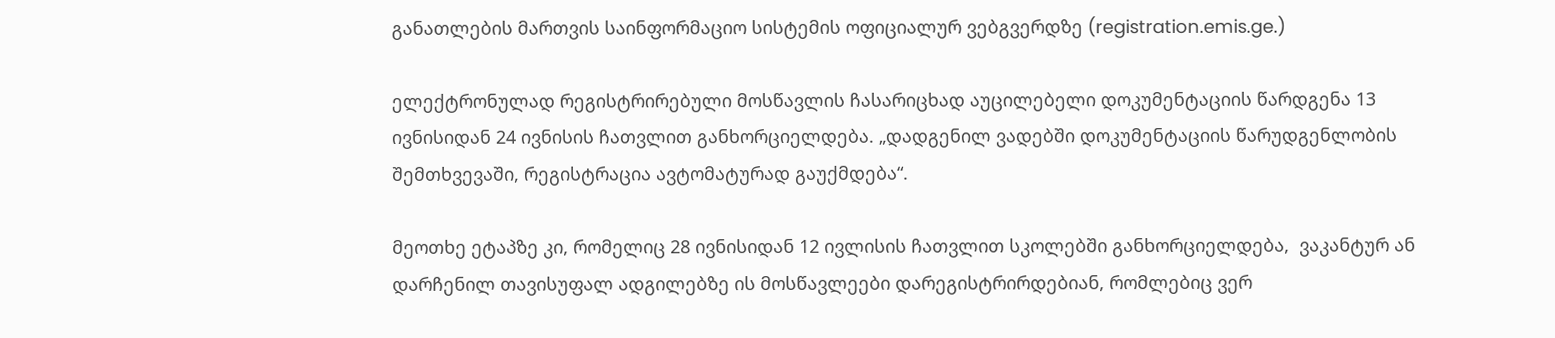განათლების მართვის საინფორმაციო სისტემის ოფიციალურ ვებგვერდზე (registration.emis.ge.)

ელექტრონულად რეგისტრირებული მოსწავლის ჩასარიცხად აუცილებელი დოკუმენტაციის წარდგენა 13 ივნისიდან 24 ივნისის ჩათვლით განხორციელდება. „დადგენილ ვადებში დოკუმენტაციის წარუდგენლობის შემთხვევაში, რეგისტრაცია ავტომატურად გაუქმდება“.

მეოთხე ეტაპზე კი, რომელიც 28 ივნისიდან 12 ივლისის ჩათვლით სკოლებში განხორციელდება,  ვაკანტურ ან დარჩენილ თავისუფალ ადგილებზე ის მოსწავლეები დარეგისტრირდებიან, რომლებიც ვერ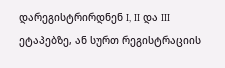დარეგისტრირდნენ I, II და III ეტაპებზე, ან სურთ რეგისტრაციის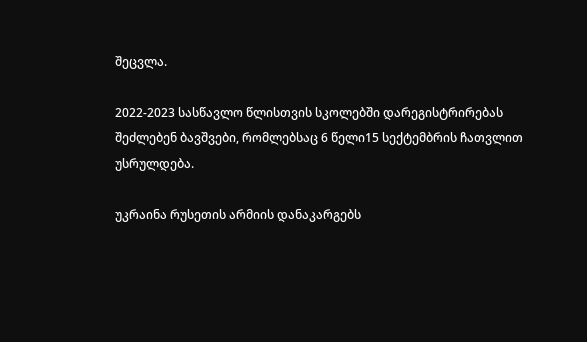შეცვლა.

2022-2023 სასწავლო წლისთვის სკოლებში დარეგისტრირებას შეძლებენ ბავშვები, რომლებსაც 6 წელი15 სექტემბრის ჩათვლით უსრულდება.

უკრაინა რუსეთის არმიის დანაკარგებს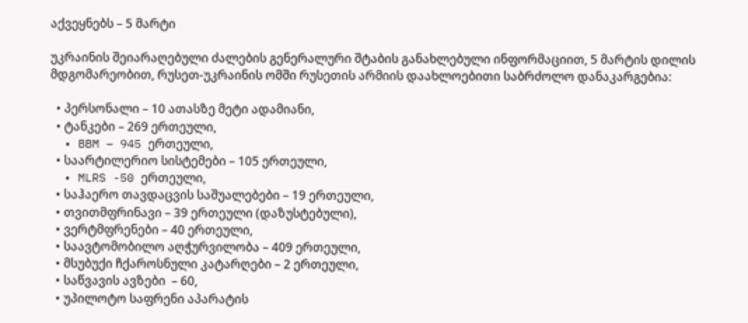აქვეყნებს – 5 მარტი

უკრაინის შეიარაღებული ძალების გენერალური შტაბის განახლებული ინფორმაციით, 5 მარტის დილის მდგომარეობით, რუსეთ-უკრაინის ომში რუსეთის არმიის დაახლოებითი საბრძოლო დანაკარგებია:

  • პერსონალი – 10 ათასზე მეტი ადამიანი,
  • ტანკები – 269 ერთეული,
  • BBM – 945 ერთეული,
  • საარტილერიო სისტემები – 105 ერთეული,
  • MLRS -50 ერთეული,
  • საჰაერო თავდაცვის საშუალებები – 19 ერთეული,
  • თვითმფრინავი – 39 ერთეული (დაზუსტებული),
  • ვერტმფრენები – 40 ერთეული,
  • საავტომობილო აღჭურვილობა – 409 ერთეული,
  • მსუბუქი ჩქაროსნული კატარღები – 2 ერთეული,
  • საწვავის ავზები  – 60,
  • უპილოტო საფრენი აპარატის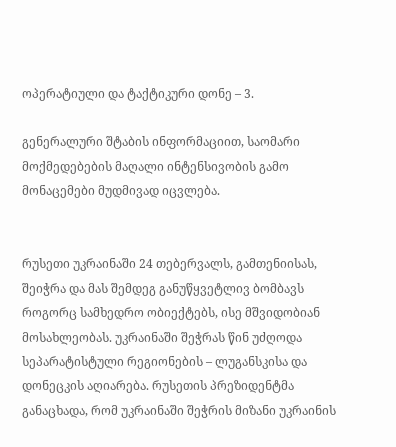ოპერატიული და ტაქტიკური დონე – 3.

გენერალური შტაბის ინფორმაციით, საომარი მოქმედებების მაღალი ინტენსივობის გამო მონაცემები მუდმივად იცვლება.


რუსეთი უკრაინაში 24 თებერვალს, გამთენიისას, შეიჭრა და მას შემდეგ განუწყვეტლივ ბომბავს როგორც სამხედრო ობიექტებს, ისე მშვიდობიან მოსახლეობას. უკრაინაში შეჭრას წინ უძღოდა სეპარატისტული რეგიონების – ლუგანსკისა და დონეცკის აღიარება. რუსეთის პრეზიდენტმა განაცხადა, რომ უკრაინაში შეჭრის მიზანი უკრაინის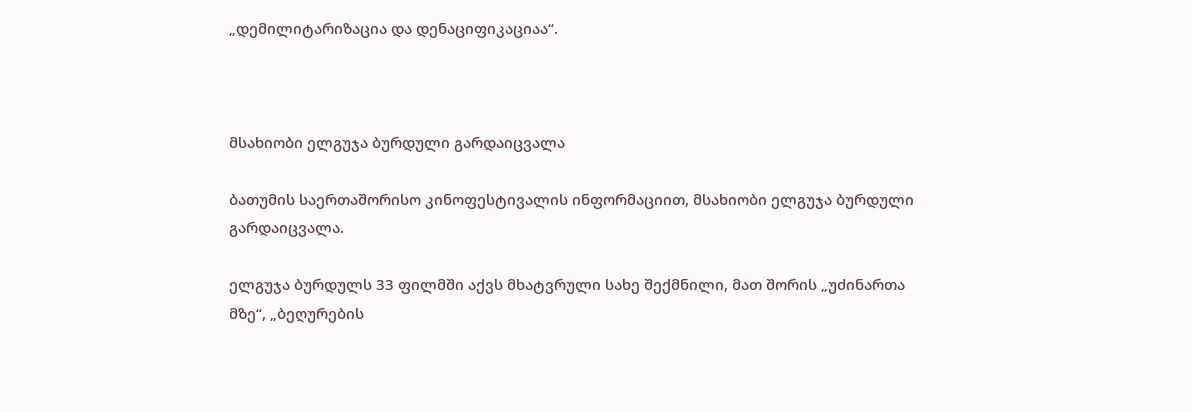„დემილიტარიზაცია და დენაციფიკაციაა“.



მსახიობი ელგუჯა ბურდული გარდაიცვალა

ბათუმის საერთაშორისო კინოფესტივალის ინფორმაციით, მსახიობი ელგუჯა ბურდული გარდაიცვალა.

ელგუჯა ბურდულს 33 ფილმში აქვს მხატვრული სახე შექმნილი, მათ შორის „უძინართა მზე“, „ბეღურების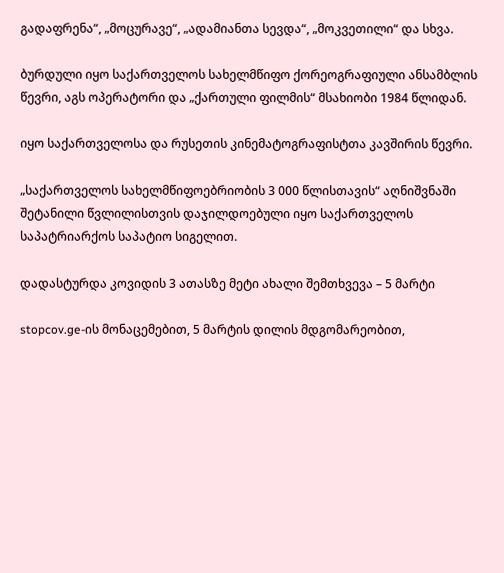გადაფრენა“, „მოცურავე“, „ადამიანთა სევდა“, „მოკვეთილი“ და სხვა.

ბურდული იყო საქართველოს სახელმწიფო ქორეოგრაფიული ანსამბლის წევრი, აგს ოპერატორი და „ქართული ფილმის“ მსახიობი 1984 წლიდან.

იყო საქართველოსა და რუსეთის კინემატოგრაფისტთა კავშირის წევრი.

„საქართველოს სახელმწიფოებრიობის 3 000 წლისთავის“ აღნიშვნაში შეტანილი წვლილისთვის დაჯილდოებული იყო საქართველოს საპატრიარქოს საპატიო სიგელით.

დადასტურდა კოვიდის 3 ათასზე მეტი ახალი შემთხვევა – 5 მარტი

stopcov.ge-ის მონაცემებით, 5 მარტის დილის მდგომარეობით,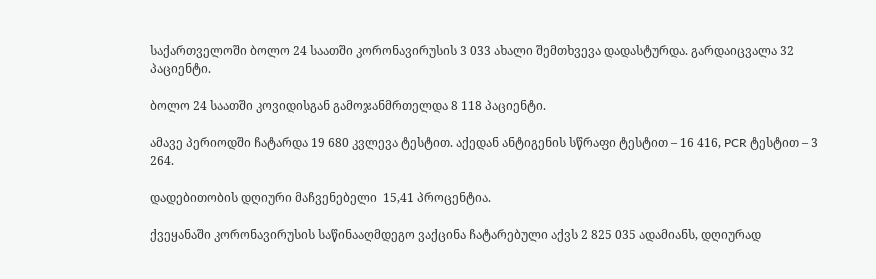საქართველოში ბოლო 24 საათში კორონავირუსის 3 033 ახალი შემთხვევა დადასტურდა. გარდაიცვალა 32 პაციენტი.

ბოლო 24 საათში კოვიდისგან გამოჯანმრთელდა 8 118 პაციენტი.

ამავე პერიოდში ჩატარდა 19 680 კვლევა ტესტით. აქედან ანტიგენის სწრაფი ტესტით – 16 416, PCR ტესტით – 3 264.

დადებითობის დღიური მაჩვენებელი  15,41 პროცენტია.

ქვეყანაში კორონავირუსის საწინააღმდეგო ვაქცინა ჩატარებული აქვს 2 825 035 ადამიანს, დღიურად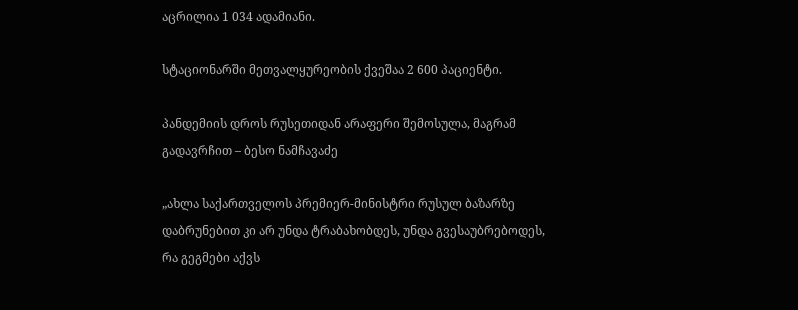აცრილია 1 034 ადამიანი.

სტაციონარში მეთვალყურეობის ქვეშაა 2 600 პაციენტი.

პანდემიის დროს რუსეთიდან არაფერი შემოსულა, მაგრამ გადავრჩით – ბესო ნამჩავაძე

„ახლა საქართველოს პრემიერ-მინისტრი რუსულ ბაზარზე დაბრუნებით კი არ უნდა ტრაბახობდეს, უნდა გვესაუბრებოდეს, რა გეგმები აქვს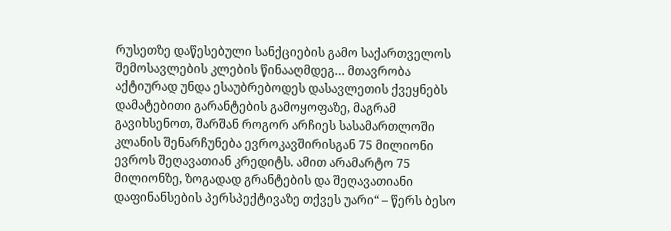რუსეთზე დაწესებული სანქციების გამო საქართველოს შემოსავლების კლების წინააღმდეგ… მთავრობა აქტიურად უნდა ესაუბრებოდეს დასავლეთის ქვეყნებს დამატებითი გარანტების გამოყოფაზე, მაგრამ გავიხსენოთ, შარშან როგორ არჩიეს სასამართლოში კლანის შენარჩუნება ევროკავშირისგან 75 მილიონი ევროს შეღავათიან კრედიტს. ამით არამარტო 75 მილიონზე, ზოგადად გრანტების და შეღავათიანი დაფინანსების პერსპექტივაზე თქვეს უარი“ – წერს ბესო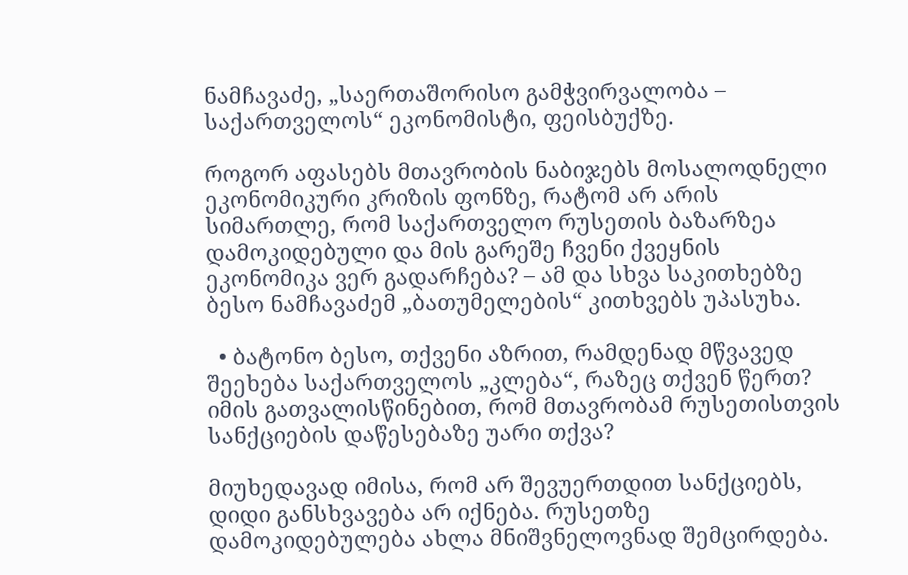ნამჩავაძე, „საერთაშორისო გამჭვირვალობა – საქართველოს“ ეკონომისტი, ფეისბუქზე.

როგორ აფასებს მთავრობის ნაბიჯებს მოსალოდნელი ეკონომიკური კრიზის ფონზე, რატომ არ არის სიმართლე, რომ საქართველო რუსეთის ბაზარზეა დამოკიდებული და მის გარეშე ჩვენი ქვეყნის ეკონომიკა ვერ გადარჩება? – ამ და სხვა საკითხებზე ბესო ნამჩავაძემ „ბათუმელების“ კითხვებს უპასუხა.

  • ბატონო ბესო, თქვენი აზრით, რამდენად მწვავედ შეეხება საქართველოს „კლება“, რაზეც თქვენ წერთ? იმის გათვალისწინებით, რომ მთავრობამ რუსეთისთვის სანქციების დაწესებაზე უარი თქვა?

მიუხედავად იმისა, რომ არ შევუერთდით სანქციებს, დიდი განსხვავება არ იქნება. რუსეთზე დამოკიდებულება ახლა მნიშვნელოვნად შემცირდება.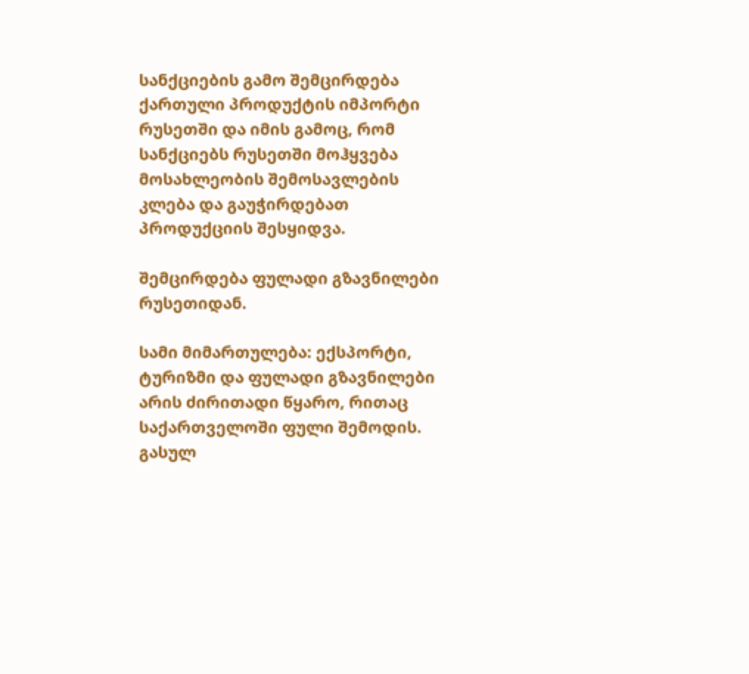სანქციების გამო შემცირდება ქართული პროდუქტის იმპორტი რუსეთში და იმის გამოც, რომ სანქციებს რუსეთში მოჰყვება მოსახლეობის შემოსავლების კლება და გაუჭირდებათ პროდუქციის შესყიდვა.

შემცირდება ფულადი გზავნილები რუსეთიდან.

სამი მიმართულება: ექსპორტი, ტურიზმი და ფულადი გზავნილები არის ძირითადი წყარო, რითაც საქართველოში ფული შემოდის. გასულ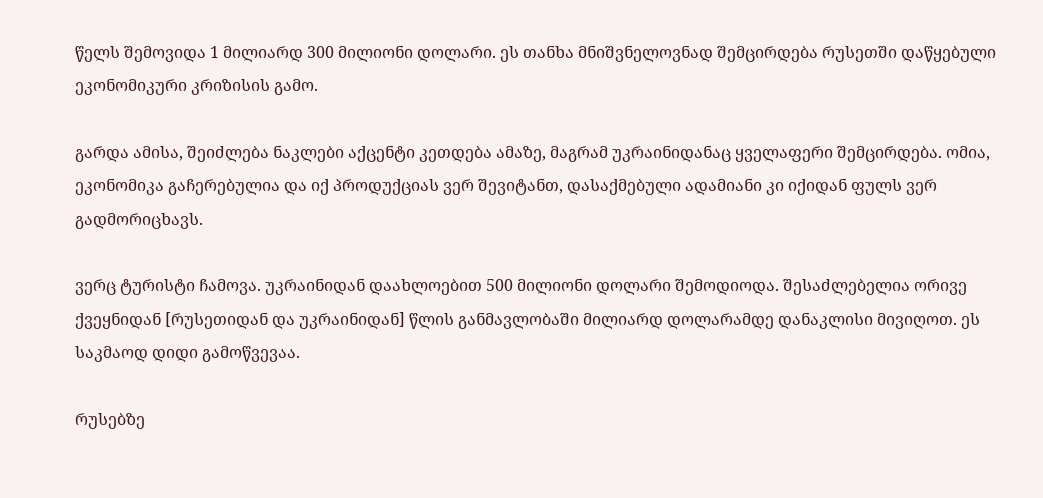წელს შემოვიდა 1 მილიარდ 300 მილიონი დოლარი. ეს თანხა მნიშვნელოვნად შემცირდება რუსეთში დაწყებული ეკონომიკური კრიზისის გამო.

გარდა ამისა, შეიძლება ნაკლები აქცენტი კეთდება ამაზე, მაგრამ უკრაინიდანაც ყველაფერი შემცირდება. ომია, ეკონომიკა გაჩერებულია და იქ პროდუქციას ვერ შევიტანთ, დასაქმებული ადამიანი კი იქიდან ფულს ვერ გადმორიცხავს.

ვერც ტურისტი ჩამოვა. უკრაინიდან დაახლოებით 500 მილიონი დოლარი შემოდიოდა. შესაძლებელია ორივე ქვეყნიდან [რუსეთიდან და უკრაინიდან] წლის განმავლობაში მილიარდ დოლარამდე დანაკლისი მივიღოთ. ეს საკმაოდ დიდი გამოწვევაა.

რუსებზე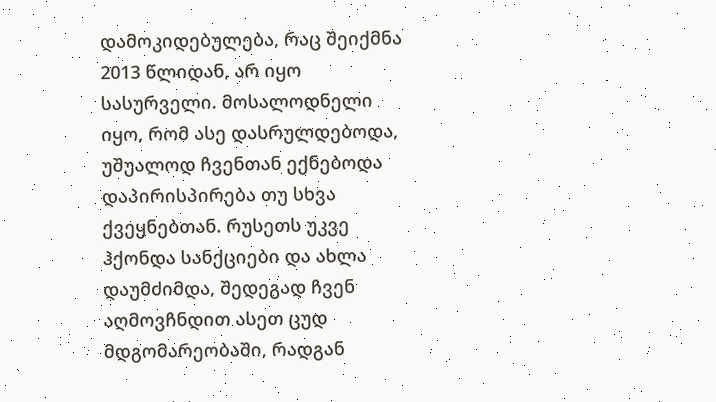დამოკიდებულება, რაც შეიქმნა 2013 წლიდან, არ იყო სასურველი. მოსალოდნელი იყო, რომ ასე დასრულდებოდა, უშუალოდ ჩვენთან ექნებოდა დაპირისპირება თუ სხვა ქვეყნებთან. რუსეთს უკვე ჰქონდა სანქციები და ახლა დაუმძიმდა, შედეგად ჩვენ აღმოვჩნდით ასეთ ცუდ მდგომარეობაში, რადგან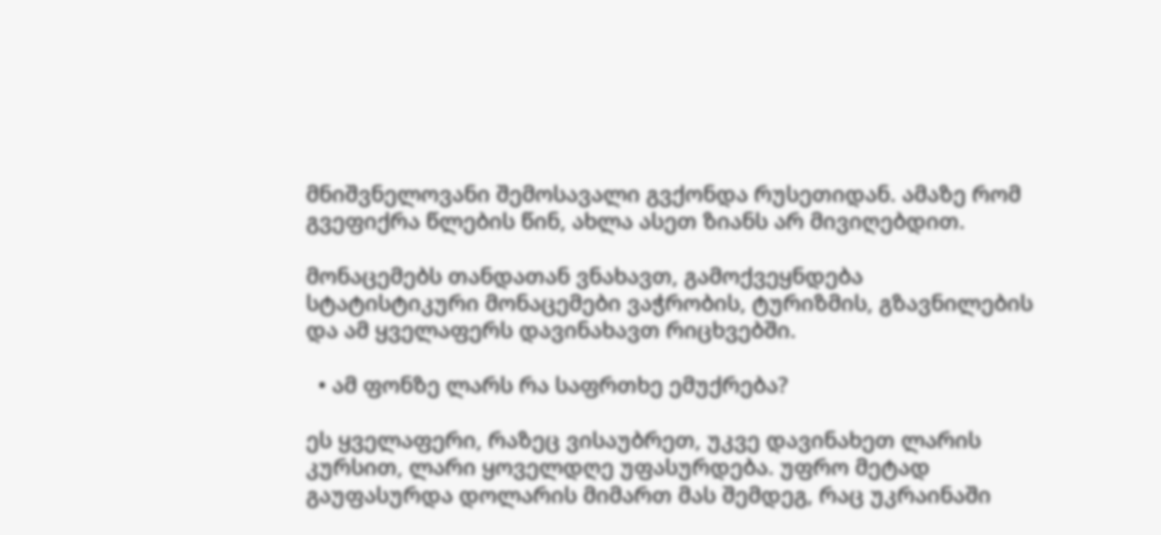მნიშვნელოვანი შემოსავალი გვქონდა რუსეთიდან. ამაზე რომ გვეფიქრა წლების წინ, ახლა ასეთ ზიანს არ მივიღებდით.

მონაცემებს თანდათან ვნახავთ, გამოქვეყნდება სტატისტიკური მონაცემები ვაჭრობის, ტურიზმის, გზავნილების და ამ ყველაფერს დავინახავთ რიცხვებში.

  • ამ ფონზე ლარს რა საფრთხე ემუქრება?

ეს ყველაფერი, რაზეც ვისაუბრეთ, უკვე დავინახეთ ლარის კურსით, ლარი ყოველდღე უფასურდება. უფრო მეტად გაუფასურდა დოლარის მიმართ მას შემდეგ, რაც უკრაინაში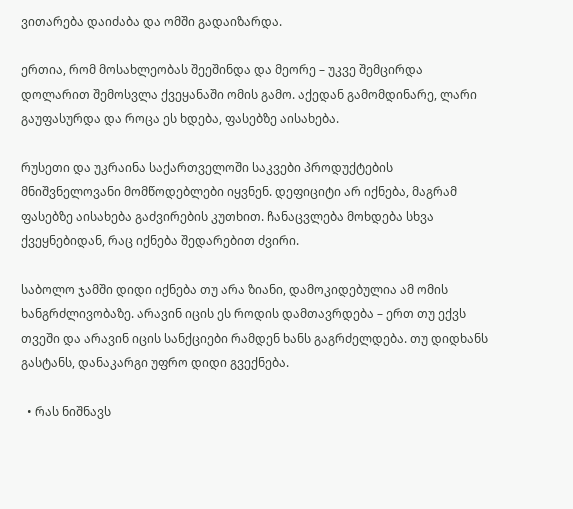ვითარება დაიძაბა და ომში გადაიზარდა.

ერთია, რომ მოსახლეობას შეეშინდა და მეორე – უკვე შემცირდა დოლარით შემოსვლა ქვეყანაში ომის გამო. აქედან გამომდინარე, ლარი გაუფასურდა და როცა ეს ხდება, ფასებზე აისახება.

რუსეთი და უკრაინა საქართველოში საკვები პროდუქტების მნიშვნელოვანი მომწოდებლები იყვნენ. დეფიციტი არ იქნება, მაგრამ ფასებზე აისახება გაძვირების კუთხით. ჩანაცვლება მოხდება სხვა ქვეყნებიდან, რაც იქნება შედარებით ძვირი.

საბოლო ჯამში დიდი იქნება თუ არა ზიანი, დამოკიდებულია ამ ომის ხანგრძლივობაზე. არავინ იცის ეს როდის დამთავრდება – ერთ თუ ექვს თვეში და არავინ იცის სანქციები რამდენ ხანს გაგრძელდება. თუ დიდხანს გასტანს, დანაკარგი უფრო დიდი გვექნება.

  • რას ნიშნავს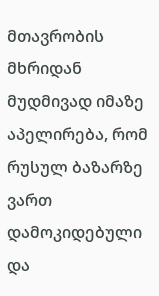მთავრობის მხრიდან მუდმივად იმაზე აპელირება, რომ რუსულ ბაზარზე ვართ დამოკიდებული და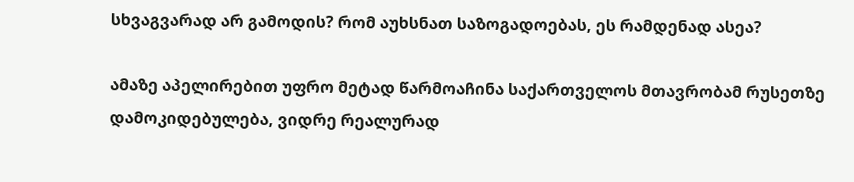სხვაგვარად არ გამოდის? რომ აუხსნათ საზოგადოებას, ეს რამდენად ასეა?

ამაზე აპელირებით უფრო მეტად წარმოაჩინა საქართველოს მთავრობამ რუსეთზე დამოკიდებულება, ვიდრე რეალურად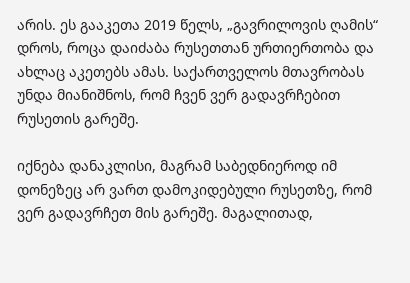არის. ეს გააკეთა 2019 წელს, „გავრილოვის ღამის“ დროს, როცა დაიძაბა რუსეთთან ურთიერთობა და ახლაც აკეთებს ამას. საქართველოს მთავრობას უნდა მიანიშნოს, რომ ჩვენ ვერ გადავრჩებით რუსეთის გარეშე.

იქნება დანაკლისი, მაგრამ საბედნიეროდ იმ დონეზეც არ ვართ დამოკიდებული რუსეთზე, რომ ვერ გადავრჩეთ მის გარეშე. მაგალითად,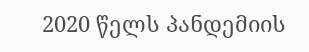2020 წელს პანდემიის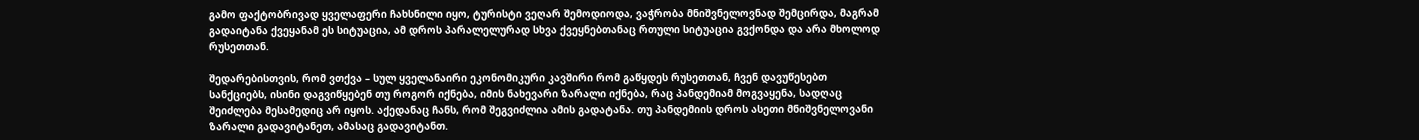გამო ფაქტობრივად ყველაფერი ჩახსნილი იყო, ტურისტი ვეღარ შემოდიოდა, ვაჭრობა მნიშვნელოვნად შემცირდა, მაგრამ გადაიტანა ქვეყანამ ეს სიტუაცია, ამ დროს პარალელურად სხვა ქვეყნებთანაც რთული სიტუაცია გვქონდა და არა მხოლოდ რუსეთთან.

შედარებისთვის, რომ ვთქვა – სულ ყველანაირი ეკონომიკური კავშირი რომ გაწყდეს რუსეთთან, ჩვენ დავუწესებთ სანქციებს, ისინი დაგვიწყებენ თუ როგორ იქნება, იმის ნახევარი ზარალი იქნება, რაც პანდემიამ მოგვაყენა, სადღაც შეიძლება მესამედიც არ იყოს. აქედანაც ჩანს, რომ შეგვიძლია ამის გადატანა. თუ პანდემიის დროს ასეთი მნიშვნელოვანი ზარალი გადავიტანეთ, ამასაც გადავიტანთ.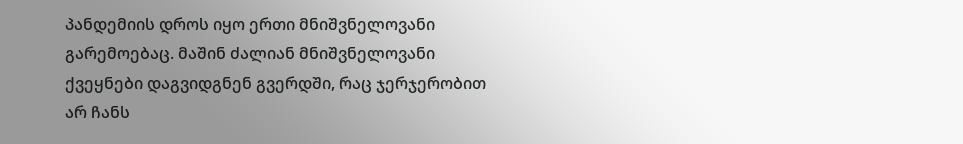პანდემიის დროს იყო ერთი მნიშვნელოვანი გარემოებაც. მაშინ ძალიან მნიშვნელოვანი ქვეყნები დაგვიდგნენ გვერდში, რაც ჯერჯერობით არ ჩანს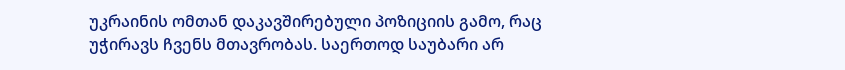უკრაინის ომთან დაკავშირებული პოზიციის გამო, რაც უჭირავს ჩვენს მთავრობას. საერთოდ საუბარი არ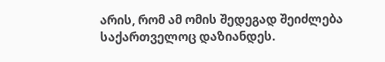არის, რომ ამ ომის შედეგად შეიძლება საქართველოც დაზიანდეს.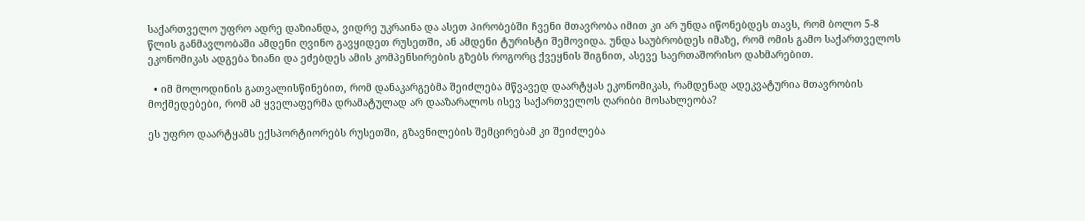საქართველო უფრო ადრე დაზიანდა, ვიდრე უკრაინა და ასეთ პირობებში ჩვენი მთავრობა იმით კი არ უნდა იწონებდეს თავს, რომ ბოლო 5-8 წლის განმავლობაში ამდენი ღვინო გავყიდეთ რუსეთში, ან ამდენი ტურისტი შემოვიდა. უნდა საუბრობდეს იმაზე, რომ ომის გამო საქართველოს ეკონომიკას ადგება ზიანი და ეძებდეს ამის კომპენსირების გზებს როგორც ქვეყნის შიგნით, ასევე საერთაშორისო დახმარებით.

  • იმ მოლოდინის გათვალისწინებით, რომ დანაკარგებმა შეიძლება მწვავედ დაარტყას ეკონომიკას, რამდენად ადეკვატურია მთავრობის მოქმედებები, რომ ამ ყველაფერმა დრამატულად არ დააზარალოს ისევ საქართველოს ღარიბი მოსახლეობა?

ეს უფრო დაარტყამს ექსპორტიორებს რუსეთში, გზავნილების შემცირებამ კი შეიძლება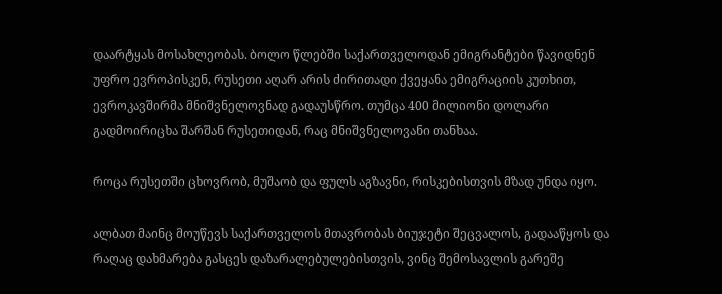დაარტყას მოსახლეობას. ბოლო წლებში საქართველოდან ემიგრანტები წავიდნენ უფრო ევროპისკენ, რუსეთი აღარ არის ძირითადი ქვეყანა ემიგრაციის კუთხით, ევროკავშირმა მნიშვნელოვნად გადაუსწრო. თუმცა 400 მილიონი დოლარი გადმოირიცხა შარშან რუსეთიდან, რაც მნიშვნელოვანი თანხაა.

როცა რუსეთში ცხოვრობ, მუშაობ და ფულს აგზავნი, რისკებისთვის მზად უნდა იყო.

ალბათ მაინც მოუწევს საქართველოს მთავრობას ბიუჯეტი შეცვალოს, გადააწყოს და რაღაც დახმარება გასცეს დაზარალებულებისთვის, ვინც შემოსავლის გარეშე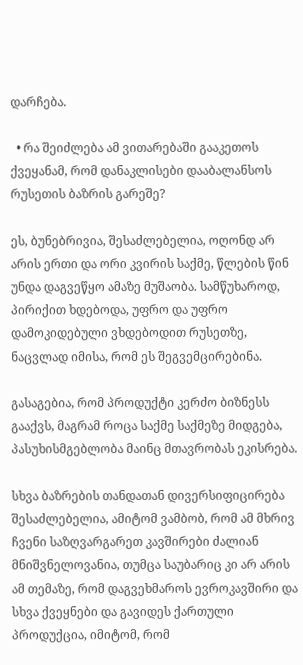დარჩება.

  • რა შეიძლება ამ ვითარებაში გააკეთოს ქვეყანამ, რომ დანაკლისები დააბალანსოს რუსეთის ბაზრის გარეშე?

ეს, ბუნებრივია, შესაძლებელია, ოღონდ არ არის ერთი და ორი კვირის საქმე, წლების წინ უნდა დაგვეწყო ამაზე მუშაობა. სამწუხაროდ, პირიქით ხდებოდა, უფრო და უფრო დამოკიდებული ვხდებოდით რუსეთზე, ნაცვლად იმისა, რომ ეს შეგვემცირებინა.

გასაგებია, რომ პროდუქტი კერძო ბიზნესს გააქვს, მაგრამ როცა საქმე საქმეზე მიდგება, პასუხისმგებლობა მაინც მთავრობას ეკისრება.

სხვა ბაზრების თანდათან დივერსიფიცირება შესაძლებელია, ამიტომ ვამბობ, რომ ამ მხრივ ჩვენი საზღვარგარეთ კავშირები ძალიან მნიშვნელოვანია, თუმცა საუბარიც კი არ არის ამ თემაზე, რომ დაგვეხმაროს ევროკავშირი და სხვა ქვეყნები და გავიდეს ქართული პროდუქცია, იმიტომ, რომ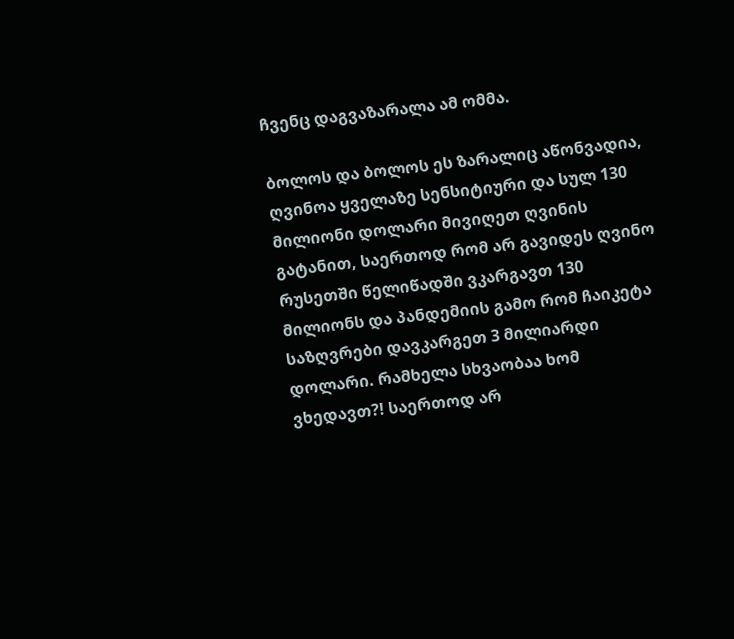ჩვენც დაგვაზარალა ამ ომმა.

ბოლოს და ბოლოს ეს ზარალიც აწონვადია, ღვინოა ყველაზე სენსიტიური და სულ 130 მილიონი დოლარი მივიღეთ ღვინის გატანით, საერთოდ რომ არ გავიდეს ღვინო რუსეთში წელიწადში ვკარგავთ 130 მილიონს და პანდემიის გამო რომ ჩაიკეტა საზღვრები დავკარგეთ 3 მილიარდი დოლარი. რამხელა სხვაობაა ხომ ვხედავთ?! საერთოდ არ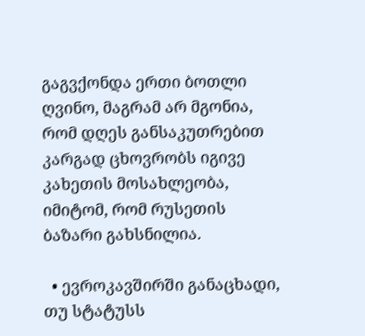გაგვქონდა ერთი ბოთლი ღვინო, მაგრამ არ მგონია, რომ დღეს განსაკუთრებით კარგად ცხოვრობს იგივე კახეთის მოსახლეობა, იმიტომ, რომ რუსეთის ბაზარი გახსნილია.

  • ევროკავშირში განაცხადი, თუ სტატუსს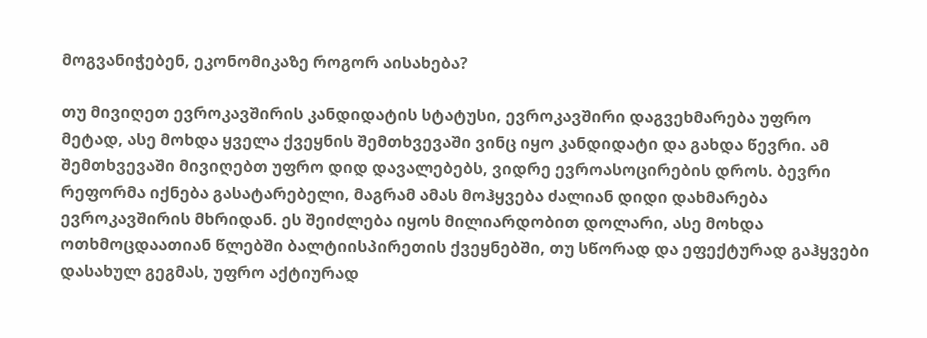მოგვანიჭებენ, ეკონომიკაზე როგორ აისახება?

თუ მივიღეთ ევროკავშირის კანდიდატის სტატუსი, ევროკავშირი დაგვეხმარება უფრო მეტად, ასე მოხდა ყველა ქვეყნის შემთხვევაში ვინც იყო კანდიდატი და გახდა წევრი. ამ შემთხვევაში მივიღებთ უფრო დიდ დავალებებს, ვიდრე ევროასოცირების დროს. ბევრი რეფორმა იქნება გასატარებელი, მაგრამ ამას მოჰყვება ძალიან დიდი დახმარება ევროკავშირის მხრიდან. ეს შეიძლება იყოს მილიარდობით დოლარი, ასე მოხდა ოთხმოცდაათიან წლებში ბალტიისპირეთის ქვეყნებში, თუ სწორად და ეფექტურად გაჰყვები დასახულ გეგმას, უფრო აქტიურად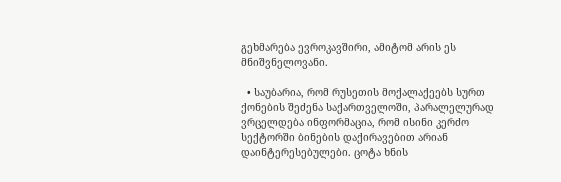გეხმარება ევროკავშირი, ამიტომ არის ეს მნიშვნელოვანი.

  • საუბარია, რომ რუსეთის მოქალაქეებს სურთ ქონების შეძენა საქართველოში, პარალელურად ვრცელდება ინფორმაცია, რომ ისინი კერძო სექტორში ბინების დაქირავებით არიან დაინტერესებულები. ცოტა ხნის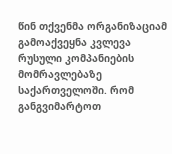წინ თქვენმა ორგანიზაციამ გამოაქვეყნა კვლევა რუსული კომპანიების მომრავლებაზე საქართველოში. რომ განგვიმარტოთ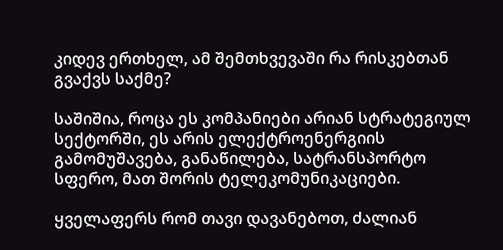კიდევ ერთხელ, ამ შემთხვევაში რა რისკებთან გვაქვს საქმე?

საშიშია, როცა ეს კომპანიები არიან სტრატეგიულ სექტორში, ეს არის ელექტროენერგიის გამომუშავება, განაწილება, სატრანსპორტო სფერო, მათ შორის ტელეკომუნიკაციები.

ყველაფერს რომ თავი დავანებოთ, ძალიან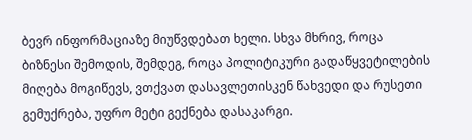ბევრ ინფორმაციაზე მიუწვდებათ ხელი. სხვა მხრივ, როცა ბიზნესი შემოდის, შემდეგ, როცა პოლიტიკური გადაწყვეტილების მიღება მოგიწევს, ვთქვათ დასავლეთისკენ წახვედი და რუსეთი გემუქრება, უფრო მეტი გექნება დასაკარგი.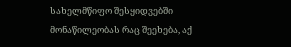სახელმწიფო შესყიდვებში მონაწილეობას რაც შეეხება, აქ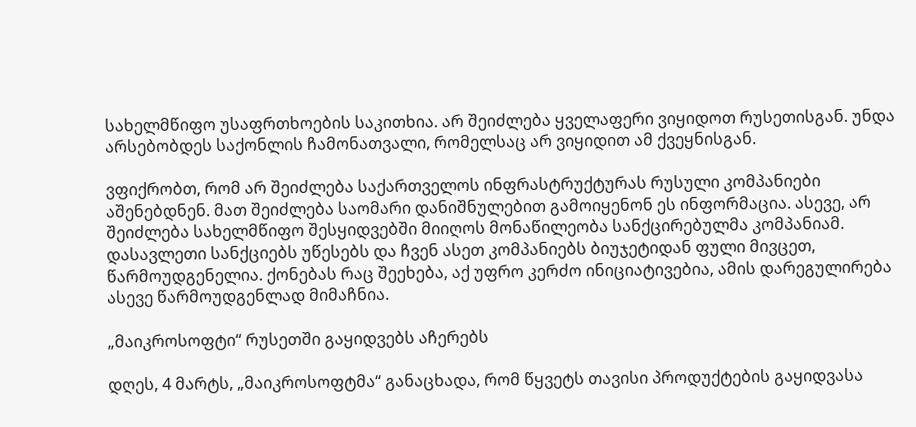სახელმწიფო უსაფრთხოების საკითხია. არ შეიძლება ყველაფერი ვიყიდოთ რუსეთისგან. უნდა არსებობდეს საქონლის ჩამონათვალი, რომელსაც არ ვიყიდით ამ ქვეყნისგან.

ვფიქრობთ, რომ არ შეიძლება საქართველოს ინფრასტრუქტურას რუსული კომპანიები აშენებდნენ. მათ შეიძლება საომარი დანიშნულებით გამოიყენონ ეს ინფორმაცია. ასევე, არ შეიძლება სახელმწიფო შესყიდვებში მიიღოს მონაწილეობა სანქცირებულმა კომპანიამ. დასავლეთი სანქციებს უწესებს და ჩვენ ასეთ კომპანიებს ბიუჯეტიდან ფული მივცეთ, წარმოუდგენელია. ქონებას რაც შეეხება, აქ უფრო კერძო ინიციატივებია, ამის დარეგულირება ასევე წარმოუდგენლად მიმაჩნია.

„მაიკროსოფტი“ რუსეთში გაყიდვებს აჩერებს

დღეს, 4 მარტს, „მაიკროსოფტმა“ განაცხადა, რომ წყვეტს თავისი პროდუქტების გაყიდვასა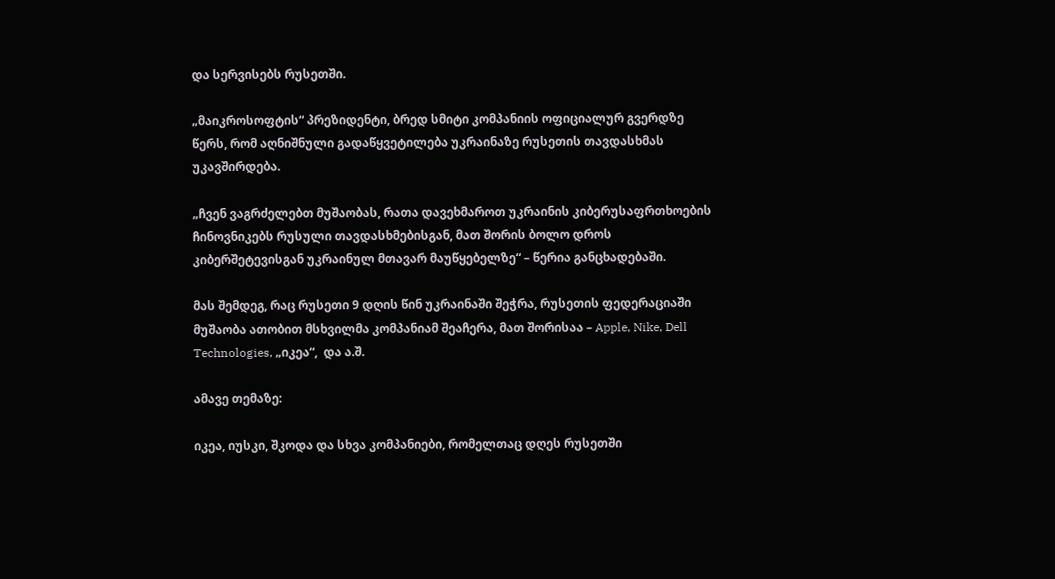და სერვისებს რუსეთში.

„მაიკროსოფტის“ პრეზიდენტი, ბრედ სმიტი კომპანიის ოფიციალურ გვერდზე წერს, რომ აღნიშნული გადაწყვეტილება უკრაინაზე რუსეთის თავდასხმას უკავშირდება.

„ჩვენ ვაგრძელებთ მუშაობას, რათა დავეხმაროთ უკრაინის კიბერუსაფრთხოების ჩინოვნიკებს რუსული თავდასხმებისგან, მათ შორის ბოლო დროს კიბერშეტევისგან უკრაინულ მთავარ მაუწყებელზე“ – წერია განცხადებაში.

მას შემდეგ, რაც რუსეთი 9 დღის წინ უკრაინაში შეჭრა, რუსეთის ფედერაციაში მუშაობა ათობით მსხვილმა კომპანიამ შეაჩერა, მათ შორისაა – Apple, Nike, Dell Technologies, „იკეა“,  და ა.შ.

ამავე თემაზე:

იკეა, იუსკი, შკოდა და სხვა კომპანიები, რომელთაც დღეს რუსეთში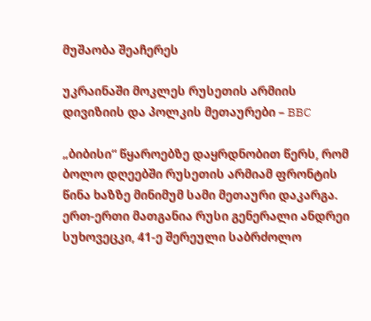მუშაობა შეაჩერეს

უკრაინაში მოკლეს რუსეთის არმიის დივიზიის და პოლკის მეთაურები – BBC

„ბიბისი“ წყაროებზე დაყრდნობით წერს, რომ ბოლო დღეებში რუსეთის არმიამ ფრონტის წინა ხაზზე მინიმუმ სამი მეთაური დაკარგა. ერთ-ერთი მათგანია რუსი გენერალი ანდრეი სუხოვეცკი, 41-ე შერეული საბრძოლო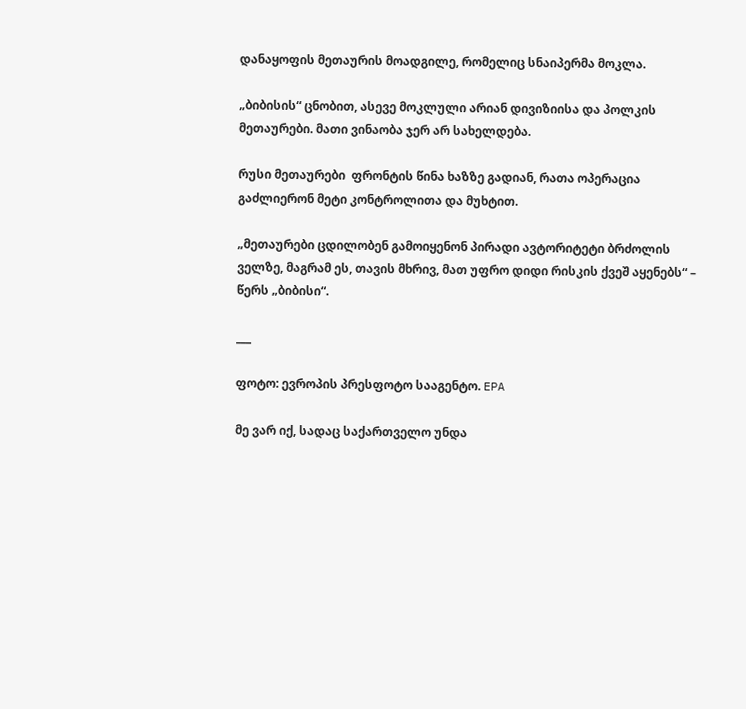დანაყოფის მეთაურის მოადგილე, რომელიც სნაიპერმა მოკლა.

„ბიბისის“ ცნობით, ასევე მოკლული არიან დივიზიისა და პოლკის მეთაურები. მათი ვინაობა ჯერ არ სახელდება.

რუსი მეთაურები  ფრონტის წინა ხაზზე გადიან, რათა ოპერაცია გაძლიერონ მეტი კონტროლითა და მუხტით.

„მეთაურები ცდილობენ გამოიყენონ პირადი ავტორიტეტი ბრძოლის ველზე, მაგრამ ეს, თავის მხრივ, მათ უფრო დიდი რისკის ქვეშ აყენებს“ – წერს „ბიბისი“.

___

ფოტო: ევროპის პრესფოტო სააგენტო. EPA

მე ვარ იქ, სადაც საქართველო უნდა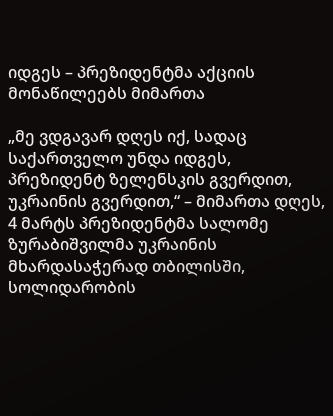იდგეს – პრეზიდენტმა აქციის მონაწილეებს მიმართა

„მე ვდგავარ დღეს იქ, სადაც საქართველო უნდა იდგეს, პრეზიდენტ ზელენსკის გვერდით, უკრაინის გვერდით,“ – მიმართა დღეს, 4 მარტს პრეზიდენტმა სალომე ზურაბიშვილმა უკრაინის მხარდასაჭერად თბილისში, სოლიდარობის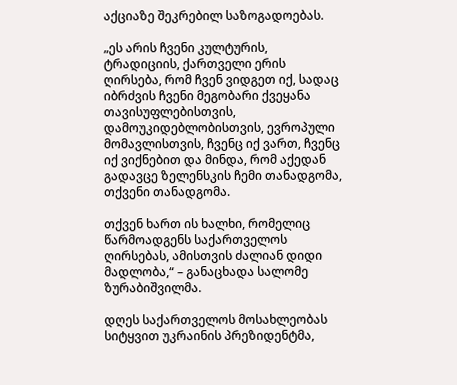აქციაზე შეკრებილ საზოგადოებას.

„ეს არის ჩვენი კულტურის, ტრადიციის, ქართველი ერის ღირსება, რომ ჩვენ ვიდგეთ იქ, სადაც იბრძვის ჩვენი მეგობარი ქვეყანა თავისუფლებისთვის, დამოუკიდებლობისთვის, ევროპული მომავლისთვის, ჩვენც იქ ვართ, ჩვენც იქ ვიქნებით და მინდა, რომ აქედან გადავცე ზელენსკის ჩემი თანადგომა, თქვენი თანადგომა.

თქვენ ხართ ის ხალხი, რომელიც წარმოადგენს საქართველოს ღირსებას, ამისთვის ძალიან დიდი მადლობა,“ – განაცხადა სალომე ზურაბიშვილმა.

დღეს საქართველოს მოსახლეობას სიტყვით უკრაინის პრეზიდენტმა,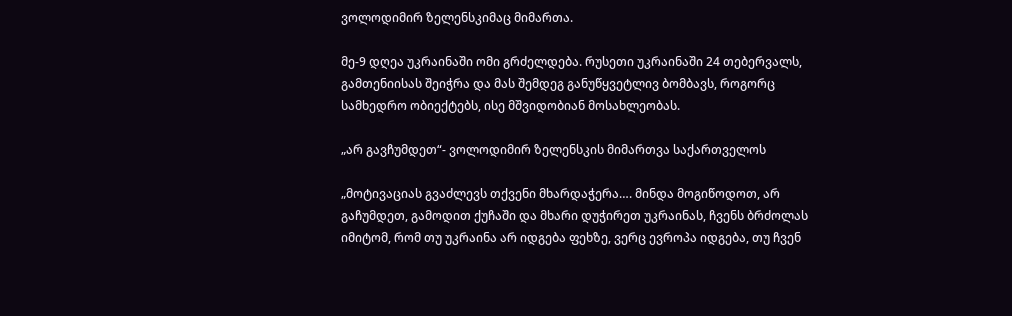ვოლოდიმირ ზელენსკიმაც მიმართა.

მე-9 დღეა უკრაინაში ომი გრძელდება. რუსეთი უკრაინაში 24 თებერვალს, გამთენიისას შეიჭრა და მას შემდეგ განუწყვეტლივ ბომბავს, როგორც სამხედრო ობიექტებს, ისე მშვიდობიან მოსახლეობას.

„არ გავჩუმდეთ“- ვოლოდიმირ ზელენსკის მიმართვა საქართველოს

„მოტივაციას გვაძლევს თქვენი მხარდაჭერა…. მინდა მოგიწოდოთ, არ გაჩუმდეთ, გამოდით ქუჩაში და მხარი დუჭირეთ უკრაინას, ჩვენს ბრძოლას იმიტომ, რომ თუ უკრაინა არ იდგება ფეხზე, ვერც ევროპა იდგება, თუ ჩვენ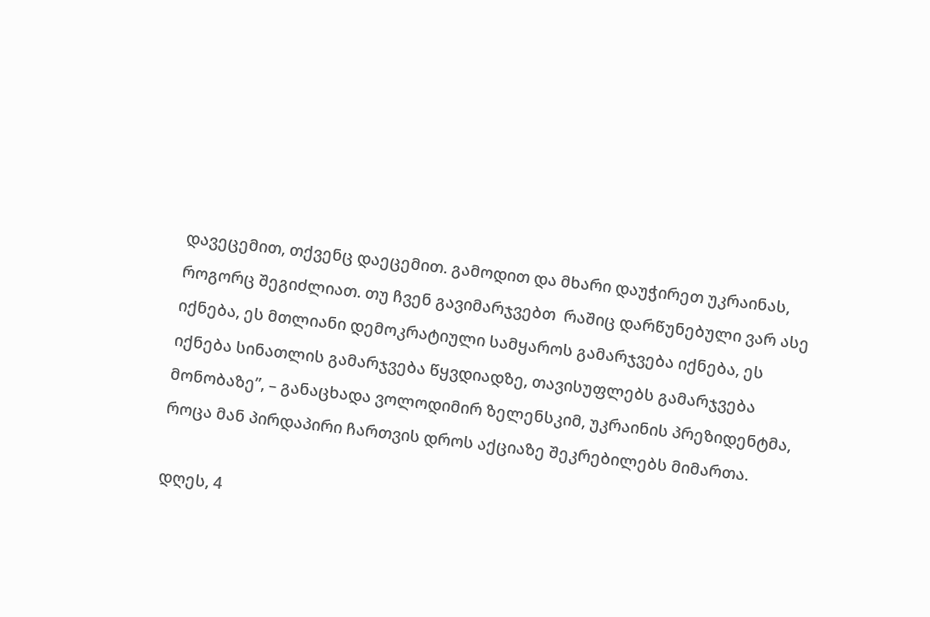დავეცემით, თქვენც დაეცემით. გამოდით და მხარი დაუჭირეთ უკრაინას, როგორც შეგიძლიათ. თუ ჩვენ გავიმარჯვებთ  რაშიც დარწუნებული ვარ ასე იქნება, ეს მთლიანი დემოკრატიული სამყაროს გამარჯვება იქნება, ეს იქნება სინათლის გამარჯვება წყვდიადზე, თავისუფლებს გამარჯვება მონობაზე”, – განაცხადა ვოლოდიმირ ზელენსკიმ, უკრაინის პრეზიდენტმა, როცა მან პირდაპირი ჩართვის დროს აქციაზე შეკრებილებს მიმართა.

დღეს, 4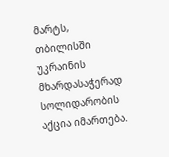მარტს, თბილისში უკრაინის მხარდასაჭერად სოლიდარობის აქცია იმართება.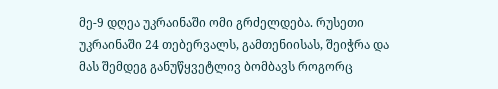მე-9 დღეა უკრაინაში ომი გრძელდება. რუსეთი უკრაინაში 24 თებერვალს, გამთენიისას, შეიჭრა და მას შემდეგ განუწყვეტლივ ბომბავს როგორც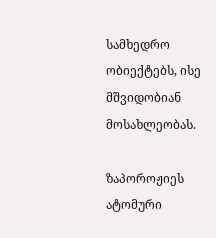სამხედრო ობიექტებს, ისე მშვიდობიან მოსახლეობას.

ზაპოროჟიეს ატომური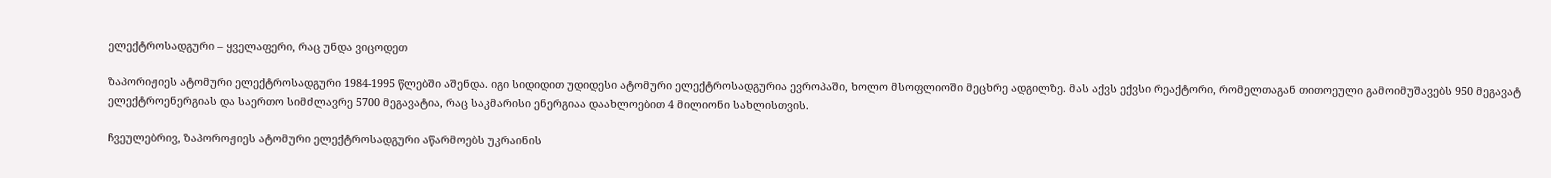ელექტროსადგური – ყველაფერი, რაც უნდა ვიცოდეთ

ზაპორიჟიეს ატომური ელექტროსადგური 1984-1995 წლებში აშენდა. იგი სიდიდით უდიდესი ატომური ელექტროსადგურია ევროპაში, ხოლო მსოფლიოში მეცხრე ადგილზე. მას აქვს ექვსი რეაქტორი, რომელთაგან თითოეული გამოიმუშავებს 950 მეგავატ ელექტროენერგიას და საერთო სიმძლავრე 5700 მეგავატია, რაც საკმარისი ენერგიაა დაახლოებით 4 მილიონი სახლისთვის.

ჩვეულებრივ, ზაპოროჟიეს ატომური ელექტროსადგური აწარმოებს უკრაინის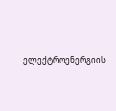ელექტროენერგიის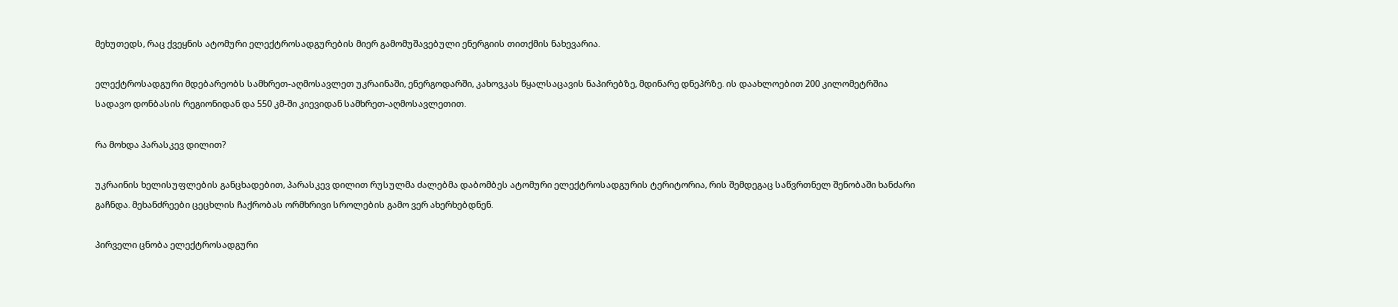მეხუთედს, რაც ქვეყნის ატომური ელექტროსადგურების მიერ გამომუშავებული ენერგიის თითქმის ნახევარია.

ელექტროსადგური მდებარეობს სამხრეთ-აღმოსავლეთ უკრაინაში, ენერგოდარში, კახოვკას წყალსაცავის ნაპირებზე, მდინარე დნეპრზე. ის დაახლოებით 200 კილომეტრშია სადავო დონბასის რეგიონიდან და 550 კმ-ში კიევიდან სამხრეთ-აღმოსავლეთით.

რა მოხდა პარასკევ დილით?

უკრაინის ხელისუფლების განცხადებით, პარასკევ დილით რუსულმა ძალებმა დაბომბეს ატომური ელექტროსადგურის ტერიტორია, რის შემდეგაც საწვრთნელ შენობაში ხანძარი გაჩნდა. მეხანძრეები ცეცხლის ჩაქრობას ორმხრივი სროლების გამო ვერ ახერხებდნენ.

პირველი ცნობა ელექტროსადგური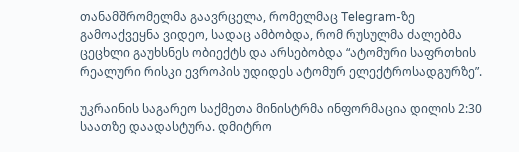თანამშრომელმა გაავრცელა, რომელმაც Telegram-ზე გამოაქვეყნა ვიდეო, სადაც ამბობდა, რომ რუსულმა ძალებმა ცეცხლი გაუხსნეს ობიექტს და არსებობდა “ატომური საფრთხის რეალური რისკი ევროპის უდიდეს ატომურ ელექტროსადგურზე”.

უკრაინის საგარეო საქმეთა მინისტრმა ინფორმაცია დილის 2:30 საათზე დაადასტურა. დმიტრო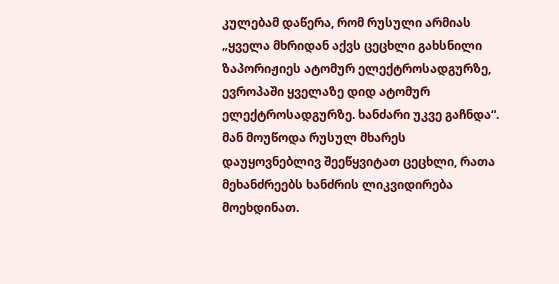კულებამ დაწერა, რომ რუსული არმიას „ყველა მხრიდან აქვს ცეცხლი გახსნილი ზაპორიჟიეს ატომურ ელექტროსადგურზე, ევროპაში ყველაზე დიდ ატომურ ელექტროსადგურზე. ხანძარი უკვე გაჩნდა“. მან მოუწოდა რუსულ მხარეს დაუყოვნებლივ შეეწყვიტათ ცეცხლი, რათა მეხანძრეებს ხანძრის ლიკვიდირება მოეხდინათ.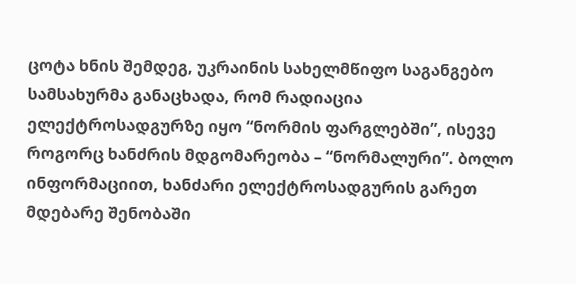ცოტა ხნის შემდეგ, უკრაინის სახელმწიფო საგანგებო სამსახურმა განაცხადა, რომ რადიაცია ელექტროსადგურზე იყო “ნორმის ფარგლებში”, ისევე როგორც ხანძრის მდგომარეობა – “ნორმალური”. ბოლო ინფორმაციით, ხანძარი ელექტროსადგურის გარეთ მდებარე შენობაში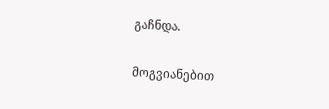გაჩნდა.

მოგვიანებით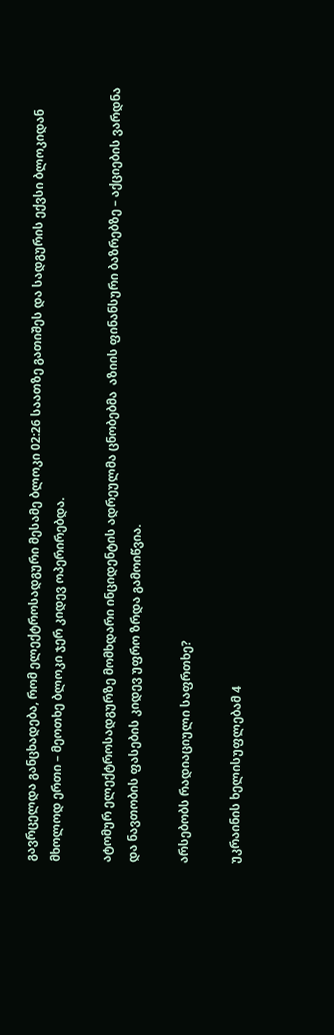გავრცელდა განცხადება, რომ ელექტროსადგური მესამე ბლოკი 02:26 საათზე გათიშეს და სადგურის ექვსი ბლოკიდან მხოლოდ ერთი – მეოთხე ბლოკი ჯერ კიდევ ოპერირებდა.

ატომურ ელექტროსადგურზე მომხდარი ინციდენტის ადრეულმა ცნობებმა  აზიის ფინანსური ბაზრებზე – აქციების ვარდნა და ნავთობის ფასების კიდევ უფრო ზრდა გამოიწვია.

არსებობს რადიაციული საფრთხე?

უკრაინის ხელისუფლებამ 4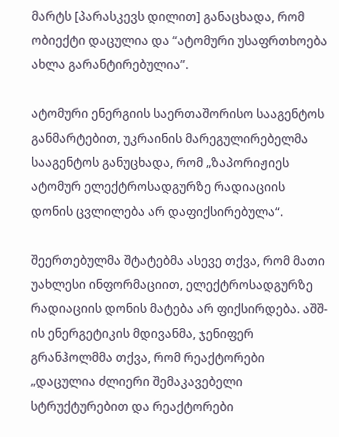მარტს [პარასკევს დილით] განაცხადა, რომ ობიექტი დაცულია და “ატომური უსაფრთხოება ახლა გარანტირებულია”.

ატომური ენერგიის საერთაშორისო სააგენტოს განმარტებით, უკრაინის მარეგულირებელმა სააგენტოს განუცხადა, რომ „ზაპორიჟიეს ატომურ ელექტროსადგურზე რადიაციის დონის ცვლილება არ დაფიქსირებულა“.

შეერთებულმა შტატებმა ასევე თქვა, რომ მათი უახლესი ინფორმაციით, ელექტროსადგურზე რადიაციის დონის მატება არ ფიქსირდება. აშშ-ის ენერგეტიკის მდივანმა, ჯენიფერ გრანჰოლმმა თქვა, რომ რეაქტორები „დაცულია ძლიერი შემაკავებელი სტრუქტურებით და რეაქტორები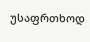უსაფრთხოდ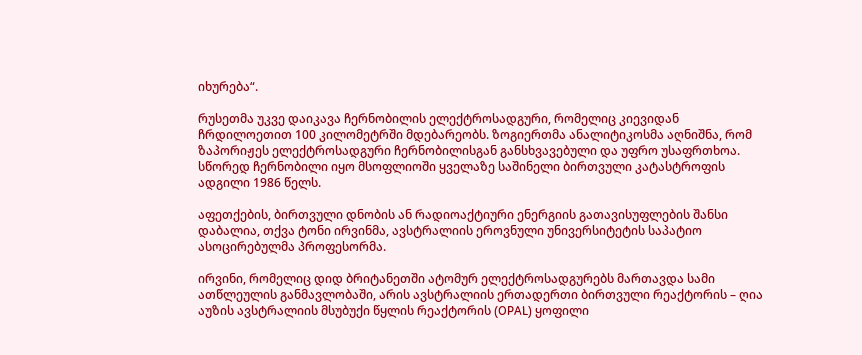იხურება“.

რუსეთმა უკვე დაიკავა ჩერნობილის ელექტროსადგური, რომელიც კიევიდან ჩრდილოეთით 100 კილომეტრში მდებარეობს. ზოგიერთმა ანალიტიკოსმა აღნიშნა, რომ ზაპორიჟეს ელექტროსადგური ჩერნობილისგან განსხვავებული და უფრო უსაფრთხოა. სწორედ ჩერნობილი იყო მსოფლიოში ყველაზე საშინელი ბირთვული კატასტროფის ადგილი 1986 წელს.

აფეთქების, ბირთვული დნობის ან რადიოაქტიური ენერგიის გათავისუფლების შანსი დაბალია, თქვა ტონი ირვინმა, ავსტრალიის ეროვნული უნივერსიტეტის საპატიო ასოცირებულმა პროფესორმა.

ირვინი, რომელიც დიდ ბრიტანეთში ატომურ ელექტროსადგურებს მართავდა სამი ათწლეულის განმავლობაში, არის ავსტრალიის ერთადერთი ბირთვული რეაქტორის – ღია აუზის ავსტრალიის მსუბუქი წყლის რეაქტორის (OPAL) ყოფილი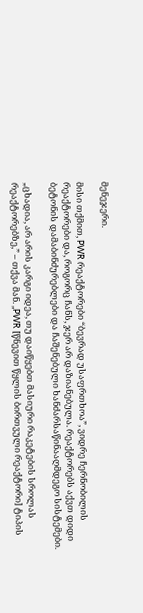მენეჯერი.

მისი თქმით, PWR რეაქტორები “ბევრად უსაფრთხოა”, ვიდრე ჩერნობილის რეაქტორები და, როგორც ჩანს, ჯერ არ დაზიანებულა. რეაქტორებს აქვთ დიდი ბეტონის დამაბინძურებლები და ჩაშენებული ხანძარსაწინააღმდეგო სისტემები.

„ცხადია, არ არის კარგი იდეა, თუ დაიწყებთ მასიური რაკეტების სროლას რეაქტორებზე,” – თქვა მან. „PWR [წნევით წყლის ბირთვული რეაქტორი] ტიპის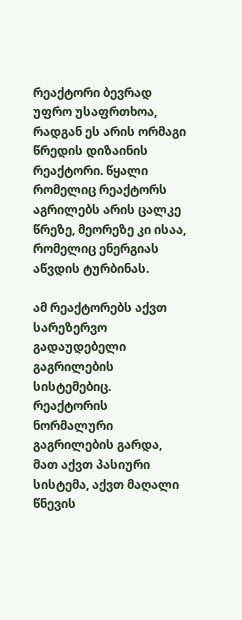რეაქტორი ბევრად უფრო უსაფრთხოა, რადგან ეს არის ორმაგი წრედის დიზაინის რეაქტორი. წყალი რომელიც რეაქტორს აგრილებს არის ცალკე წრეზე, მეორეზე კი ისაა, რომელიც ენერგიას აწვდის ტურბინას.

ამ რეაქტორებს აქვთ სარეზერვო გადაუდებელი გაგრილების სისტემებიც. რეაქტორის ნორმალური გაგრილების გარდა, მათ აქვთ პასიური სისტემა, აქვთ მაღალი წნევის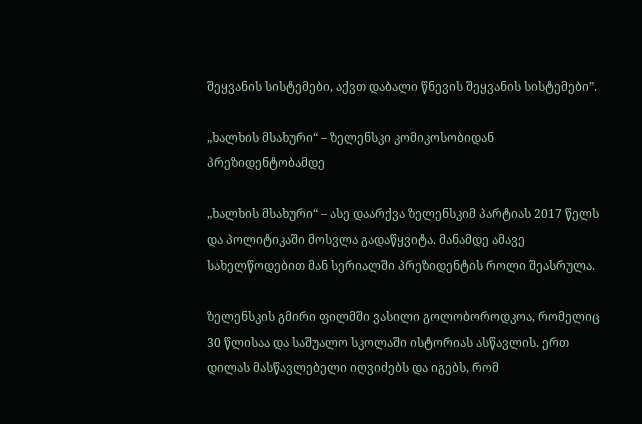შეყვანის სისტემები, აქვთ დაბალი წნევის შეყვანის სისტემები”.

„ხალხის მსახური“ – ზელენსკი კომიკოსობიდან პრეზიდენტობამდე

„ხალხის მსახური“ – ასე დაარქვა ზელენსკიმ პარტიას 2017 წელს და პოლიტიკაში მოსვლა გადაწყვიტა. მანამდე ამავე სახელწოდებით მან სერიალში პრეზიდენტის როლი შეასრულა.

ზელენსკის გმირი ფილმში ვასილი გოლობოროდკოა, რომელიც 30 წლისაა და საშუალო სკოლაში ისტორიას ასწავლის. ერთ დილას მასწავლებელი იღვიძებს და იგებს, რომ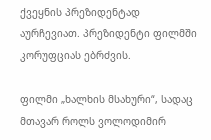ქვეყნის პრეზიდენტად აურჩევიათ. პრეზიდენტი ფილმში კორუფციას ებრძვის.

ფილმი „ხალხის მსახური“, სადაც მთავარ როლს ვოლოდიმირ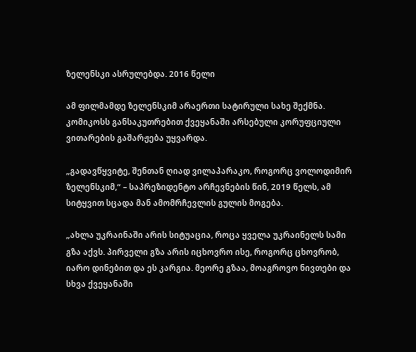ზელენსკი ასრულებდა. 2016 წელი

ამ ფილმამდე ზელენსკიმ არაერთი სატირული სახე შექმნა. კომიკოსს განსაკუთრებით ქვეყანაში არსებული კორუფციული ვითარების გაშარჟება უყვარდა.

„გადავწყვიტე, შენთან ღიად ვილაპარაკო, როგორც ვოლოდიმირ ზელენსკიმ,“ – საპრეზიდენტო არჩევნების წინ, 2019 წელს, ამ სიტყვით სცადა მან ამომრჩევლის გულის მოგება.

„ახლა უკრაინაში არის სიტუაცია, როცა ყველა უკრაინელს სამი გზა აქვს. პირველი გზა არის იცხოვრო ისე, როგორც ცხოვრობ, იარო დინებით და ეს კარგია. მეორე გზაა, მოაგროვო ნივთები და სხვა ქვეყანაში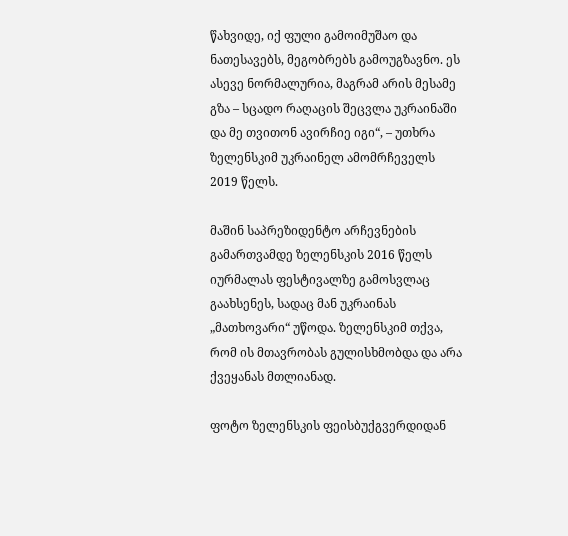წახვიდე, იქ ფული გამოიმუშაო და ნათესავებს, მეგობრებს გამოუგზავნო. ეს ასევე ნორმალურია, მაგრამ არის მესამე გზა – სცადო რაღაცის შეცვლა უკრაინაში და მე თვითონ ავირჩიე იგი“, – უთხრა ზელენსკიმ უკრაინელ ამომრჩეველს 2019 წელს.

მაშინ საპრეზიდენტო არჩევნების გამართვამდე ზელენსკის 2016 წელს იურმალას ფესტივალზე გამოსვლაც გაახსენეს, სადაც მან უკრაინას „მათხოვარი“ უწოდა. ზელენსკიმ თქვა, რომ ის მთავრობას გულისხმობდა და არა ქვეყანას მთლიანად.

ფოტო ზელენსკის ფეისბუქგვერდიდან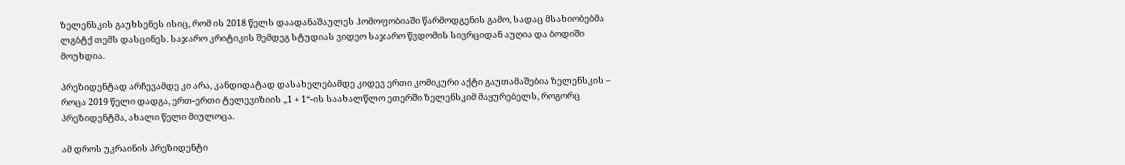ზელენსკის გაუხსენეს ისიც, რომ ის 2018 წელს დაადანაშაულეს ჰომოფობიაში წარმოდგენის გამო, სადაც მსახიობებმა ლგბტქ თემს დასცინეს. საჯარო კრიტიკის შემდეგ სტუდიას ვიდეო საჯარო წვდომის სივრციდან აუღია და ბოდიში მოუხდია.

პრეზიდენტად არჩევამდე კი არა, კანდიდატად დასახელებამდე კიდევ ერთი კომიკური აქტი გაუთამაშებია ზელენსკის – როცა 2019 წელი დადგა, ერთ-ერთი ტელევიზიის „1 + 1“-ის საახალწლო ეთერში ზელენსკიმ მაყურებელს, როგორც პრეზიდენტმა, ახალი წელი მიულოცა.

ამ დროს უკრაინის პრეზიდენტი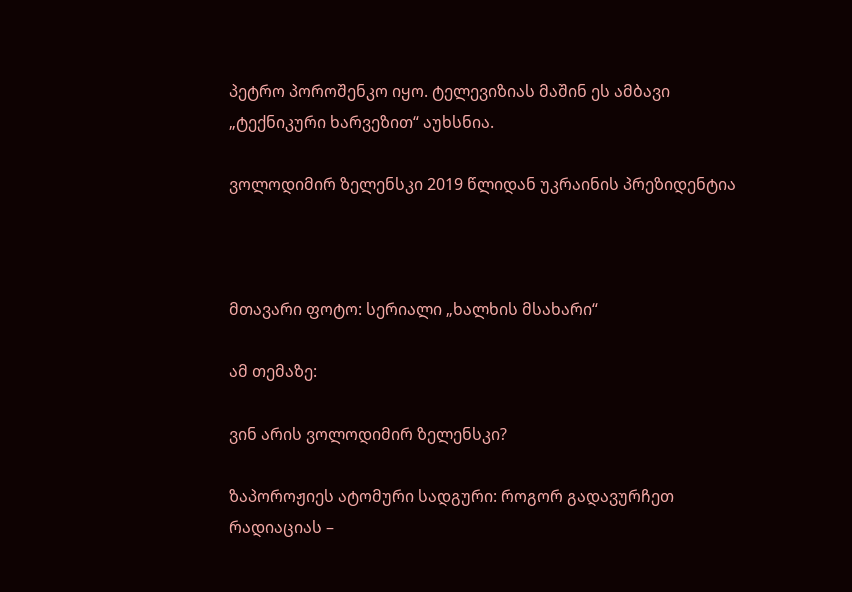პეტრო პოროშენკო იყო. ტელევიზიას მაშინ ეს ამბავი „ტექნიკური ხარვეზით“ აუხსნია.

ვოლოდიმირ ზელენსკი 2019 წლიდან უკრაინის პრეზიდენტია



მთავარი ფოტო: სერიალი „ხალხის მსახარი“

ამ თემაზე:

ვინ არის ვოლოდიმირ ზელენსკი?

ზაპოროჟიეს ატომური სადგური: როგორ გადავურჩეთ რადიაციას –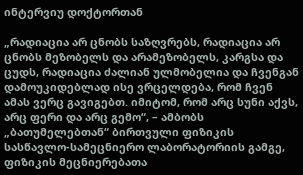ინტერვიუ დოქტორთან

„რადიაცია არ ცნობს საზღვრებს, რადიაცია არ ცნობს მეზობელს და არამეზობელს, კარგსა და ცუდს, რადიაცია ძალიან ულმობელია და ჩვენგან დამოუკიდებლად ისე ვრცელდება, რომ ჩვენ ამას ვერც გავიგებთ. იმიტომ, რომ არც სუნი აქვს, არც ფერი და არც გემო“, – ამბობს „ბათუმელებთან“ ბირთვული ფიზიკის სასწავლო-სამეცნიერო ლაბორატორიის გამგე, ფიზიკის მეცნიერებათა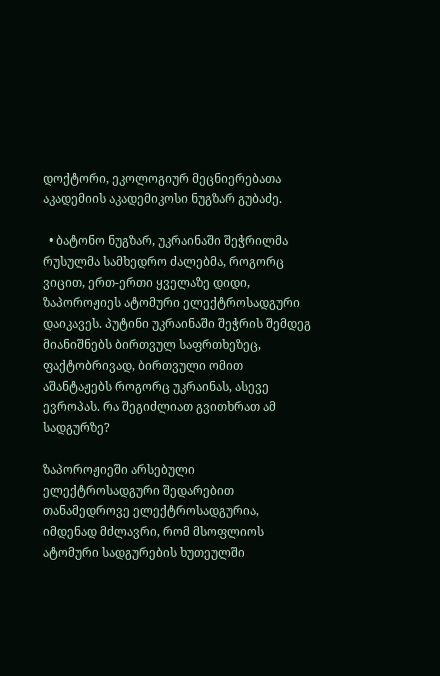დოქტორი, ეკოლოგიურ მეცნიერებათა აკადემიის აკადემიკოსი ნუგზარ გუბაძე.

  • ბატონო ნუგზარ, უკრაინაში შეჭრილმა რუსულმა სამხედრო ძალებმა, როგორც ვიცით, ერთ-ერთი ყველაზე დიდი, ზაპოროჟიეს ატომური ელექტროსადგური დაიკავეს. პუტინი უკრაინაში შეჭრის შემდეგ მიანიშნებს ბირთვულ საფრთხეზეც, ფაქტობრივად, ბირთვული ომით აშანტაჟებს როგორც უკრაინას, ასევე ევროპას. რა შეგიძლიათ გვითხრათ ამ სადგურზე?

ზაპოროჟიეში არსებული ელექტროსადგური შედარებით თანამედროვე ელექტროსადგურია, იმდენად მძლავრი, რომ მსოფლიოს ატომური სადგურების ხუთეულში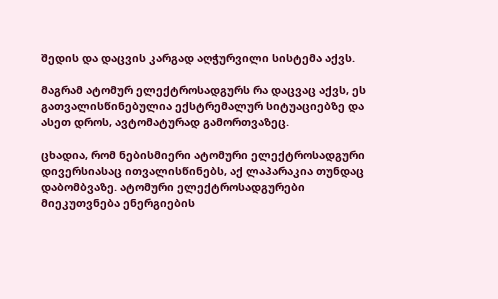შედის და დაცვის კარგად აღჭურვილი სისტემა აქვს.

მაგრამ ატომურ ელექტროსადგურს რა დაცვაც აქვს, ეს გათვალისწინებულია ექსტრემალურ სიტუაციებზე და ასეთ დროს, ავტომატურად გამორთვაზეც.

ცხადია, რომ ნებისმიერი ატომური ელექტროსადგური დივერსიასაც ითვალისწინებს, აქ ლაპარაკია თუნდაც დაბომბვაზე. ატომური ელექტროსადგურები მიეკუთვნება ენერგიების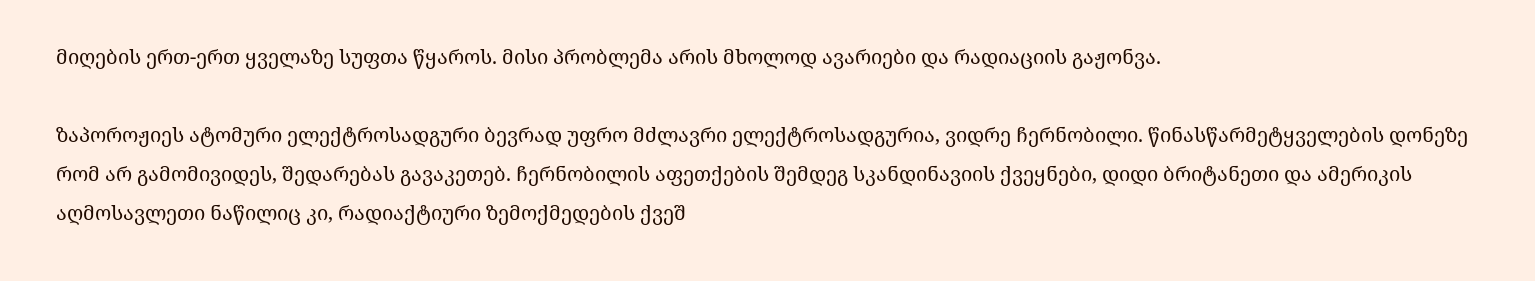მიღების ერთ-ერთ ყველაზე სუფთა წყაროს. მისი პრობლემა არის მხოლოდ ავარიები და რადიაციის გაჟონვა.

ზაპოროჟიეს ატომური ელექტროსადგური ბევრად უფრო მძლავრი ელექტროსადგურია, ვიდრე ჩერნობილი. წინასწარმეტყველების დონეზე რომ არ გამომივიდეს, შედარებას გავაკეთებ. ჩერნობილის აფეთქების შემდეგ სკანდინავიის ქვეყნები, დიდი ბრიტანეთი და ამერიკის აღმოსავლეთი ნაწილიც კი, რადიაქტიური ზემოქმედების ქვეშ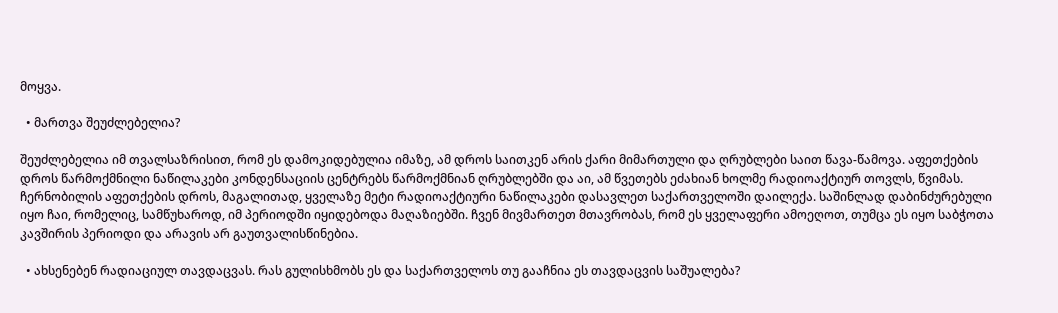მოყვა.

  • მართვა შეუძლებელია?

შეუძლებელია იმ თვალსაზრისით, რომ ეს დამოკიდებულია იმაზე, ამ დროს საითკენ არის ქარი მიმართული და ღრუბლები საით წავა-წამოვა. აფეთქების დროს წარმოქმნილი ნაწილაკები კონდენსაციის ცენტრებს წარმოქმნიან ღრუბლებში და აი, ამ წვეთებს ეძახიან ხოლმე რადიოაქტიურ თოვლს, წვიმას. ჩერნობილის აფეთქების დროს, მაგალითად, ყველაზე მეტი რადიოაქტიური ნაწილაკები დასავლეთ საქართველოში დაილექა. საშინლად დაბინძურებული იყო ჩაი, რომელიც, სამწუხაროდ, იმ პერიოდში იყიდებოდა მაღაზიებში. ჩვენ მივმართეთ მთავრობას, რომ ეს ყველაფერი ამოეღოთ, თუმცა ეს იყო საბჭოთა კავშირის პერიოდი და არავის არ გაუთვალისწინებია.

  • ახსენებენ რადიაციულ თავდაცვას. რას გულისხმობს ეს და საქართველოს თუ გააჩნია ეს თავდაცვის საშუალება?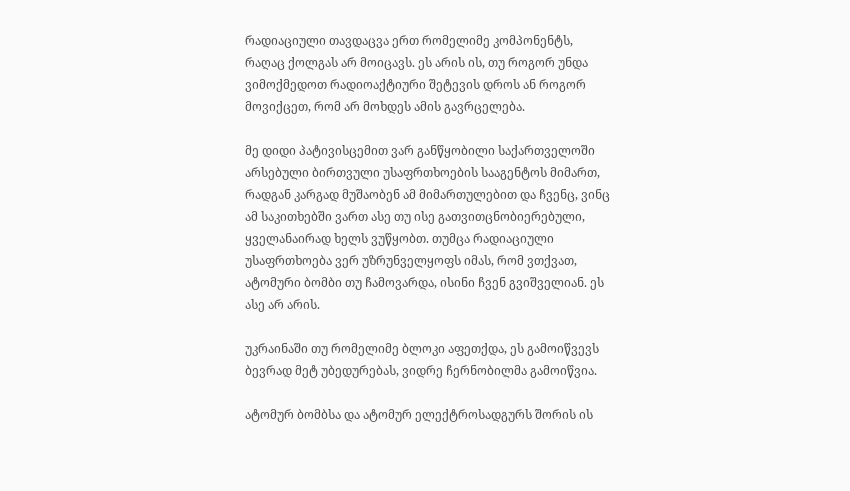რადიაციული თავდაცვა ერთ რომელიმე კომპონენტს, რაღაც ქოლგას არ მოიცავს. ეს არის ის, თუ როგორ უნდა ვიმოქმედოთ რადიოაქტიური შეტევის დროს ან როგორ მოვიქცეთ, რომ არ მოხდეს ამის გავრცელება.

მე დიდი პატივისცემით ვარ განწყობილი საქართველოში არსებული ბირთვული უსაფრთხოების სააგენტოს მიმართ, რადგან კარგად მუშაობენ ამ მიმართულებით და ჩვენც, ვინც ამ საკითხებში ვართ ასე თუ ისე გათვითცნობიერებული, ყველანაირად ხელს ვუწყობთ. თუმცა რადიაციული უსაფრთხოება ვერ უზრუნველყოფს იმას, რომ ვთქვათ, ატომური ბომბი თუ ჩამოვარდა, ისინი ჩვენ გვიშველიან. ეს ასე არ არის.

უკრაინაში თუ რომელიმე ბლოკი აფეთქდა, ეს გამოიწვევს ბევრად მეტ უბედურებას, ვიდრე ჩერნობილმა გამოიწვია.

ატომურ ბომბსა და ატომურ ელექტროსადგურს შორის ის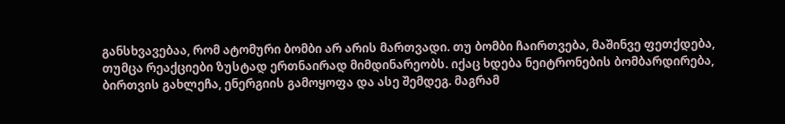განსხვავებაა, რომ ატომური ბომბი არ არის მართვადი. თუ ბომბი ჩაირთვება, მაშინვე ფეთქდება, თუმცა რეაქციები ზუსტად ერთნაირად მიმდინარეობს. იქაც ხდება ნეიტრონების ბომბარდირება, ბირთვის გახლეჩა, ენერგიის გამოყოფა და ასე შემდეგ. მაგრამ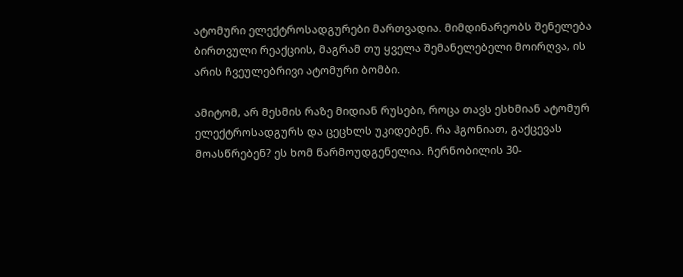ატომური ელექტროსადგურები მართვადია. მიმდინარეობს შენელება ბირთვული რეაქციის, მაგრამ თუ ყველა შემანელებელი მოირღვა, ის არის ჩვეულებრივი ატომური ბომბი.

ამიტომ, არ მესმის რაზე მიდიან რუსები, როცა თავს ესხმიან ატომურ ელექტროსადგურს და ცეცხლს უკიდებენ. რა ჰგონიათ, გაქცევას მოასწრებენ? ეს ხომ წარმოუდგენელია. ჩერნობილის 30-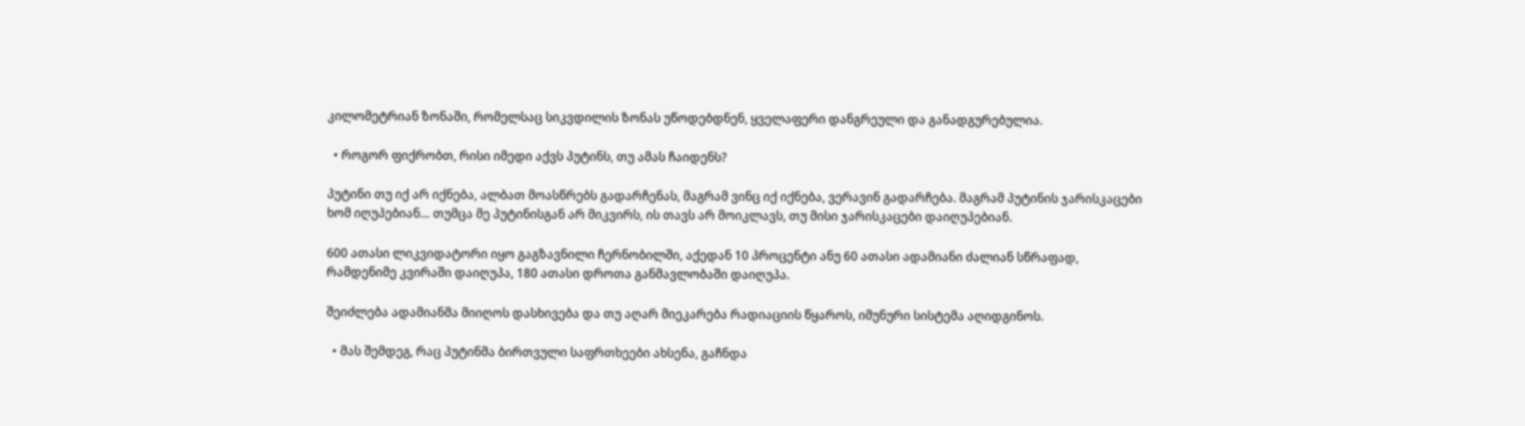კილომეტრიან ზონაში, რომელსაც სიკვდილის ზონას უწოდებდნენ, ყველაფერი დანგრეული და განადგურებულია.

  • როგორ ფიქრობთ, რისი იმედი აქვს პუტინს, თუ ამას ჩაიდენს?

პუტინი თუ იქ არ იქნება, ალბათ მოასწრებს გადარჩენას, მაგრამ ვინც იქ იქნება, ვერავინ გადარჩება. მაგრამ პუტინის ჯარისკაცები ხომ იღუპებიან… თუმცა მე პუტინისგან არ მიკვირს, ის თავს არ მოიკლავს, თუ მისი ჯარისკაცები დაიღუპებიან.

600 ათასი ლიკვიდატორი იყო გაგზავნილი ჩერნობილში, აქედან 10 პროცენტი ანუ 60 ათასი ადამიანი ძალიან სწრაფად, რამდენიმე კვირაში დაიღუპა, 180 ათასი დროთა განმავლობაში დაიღუპა.

შეიძლება ადამიანმა მიიღოს დასხივება და თუ აღარ მიეკარება რადიაციის წყაროს, იმუნური სისტემა აღიდგინოს.

  • მას შემდეგ, რაც პუტინმა ბირთვული საფრთხეები ახსენა, გაჩნდა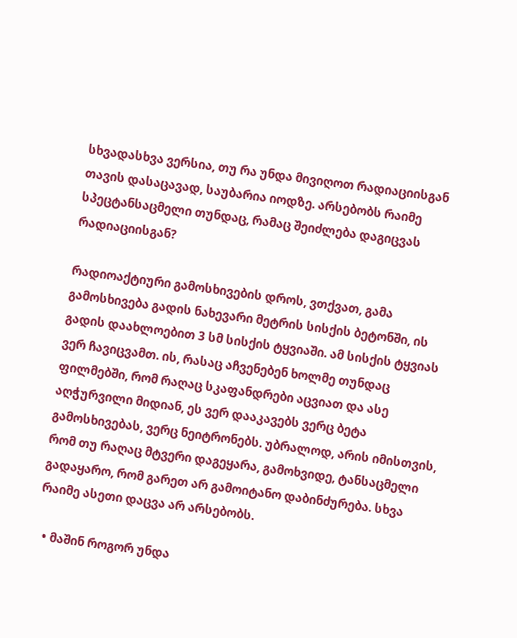სხვადასხვა ვერსია, თუ რა უნდა მივიღოთ რადიაციისგან თავის დასაცავად, საუბარია იოდზე. არსებობს რაიმე სპეცტანსაცმელი თუნდაც, რამაც შეიძლება დაგიცვას რადიაციისგან?

რადიოაქტიური გამოსხივების დროს, ვთქვათ, გამა გამოსხივება გადის ნახევარი მეტრის სისქის ბეტონში, ის გადის დაახლოებით 3 სმ სისქის ტყვიაში. ამ სისქის ტყვიას ვერ ჩავიცვამთ. ის, რასაც აჩვენებენ ხოლმე თუნდაც ფილმებში, რომ რაღაც სკაფანდრები აცვიათ და ასე აღჭურვილი მიდიან, ეს ვერ დააკავებს ვერც ბეტა გამოსხივებას, ვერც ნეიტრონებს. უბრალოდ, არის იმისთვის, რომ თუ რაღაც მტვერი დაგეყარა, გამოხვიდე, ტანსაცმელი გადაყარო, რომ გარეთ არ გამოიტანო დაბინძურება. სხვა რაიმე ასეთი დაცვა არ არსებობს.

  • მაშინ როგორ უნდა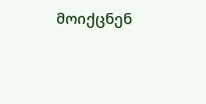მოიქცნენ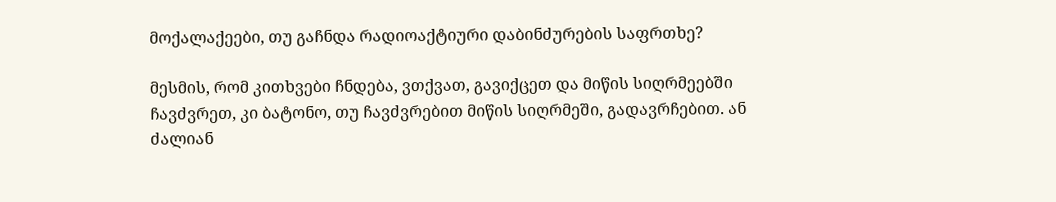მოქალაქეები, თუ გაჩნდა რადიოაქტიური დაბინძურების საფრთხე?

მესმის, რომ კითხვები ჩნდება, ვთქვათ, გავიქცეთ და მიწის სიღრმეებში ჩავძვრეთ, კი ბატონო, თუ ჩავძვრებით მიწის სიღრმეში, გადავრჩებით. ან ძალიან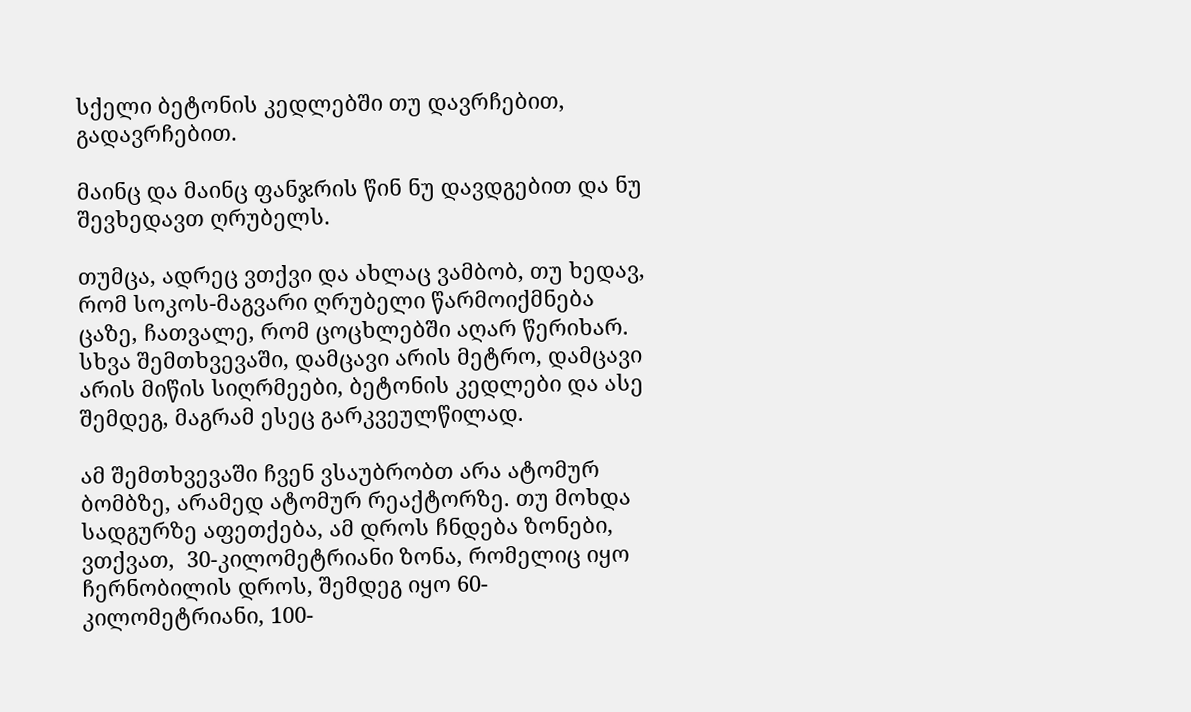სქელი ბეტონის კედლებში თუ დავრჩებით, გადავრჩებით.

მაინც და მაინც ფანჯრის წინ ნუ დავდგებით და ნუ შევხედავთ ღრუბელს.

თუმცა, ადრეც ვთქვი და ახლაც ვამბობ, თუ ხედავ, რომ სოკოს-მაგვარი ღრუბელი წარმოიქმნება ცაზე, ჩათვალე, რომ ცოცხლებში აღარ წერიხარ. სხვა შემთხვევაში, დამცავი არის მეტრო, დამცავი არის მიწის სიღრმეები, ბეტონის კედლები და ასე შემდეგ, მაგრამ ესეც გარკვეულწილად.

ამ შემთხვევაში ჩვენ ვსაუბრობთ არა ატომურ ბომბზე, არამედ ატომურ რეაქტორზე. თუ მოხდა სადგურზე აფეთქება, ამ დროს ჩნდება ზონები, ვთქვათ,  30-კილომეტრიანი ზონა, რომელიც იყო ჩერნობილის დროს, შემდეგ იყო 60-კილომეტრიანი, 100-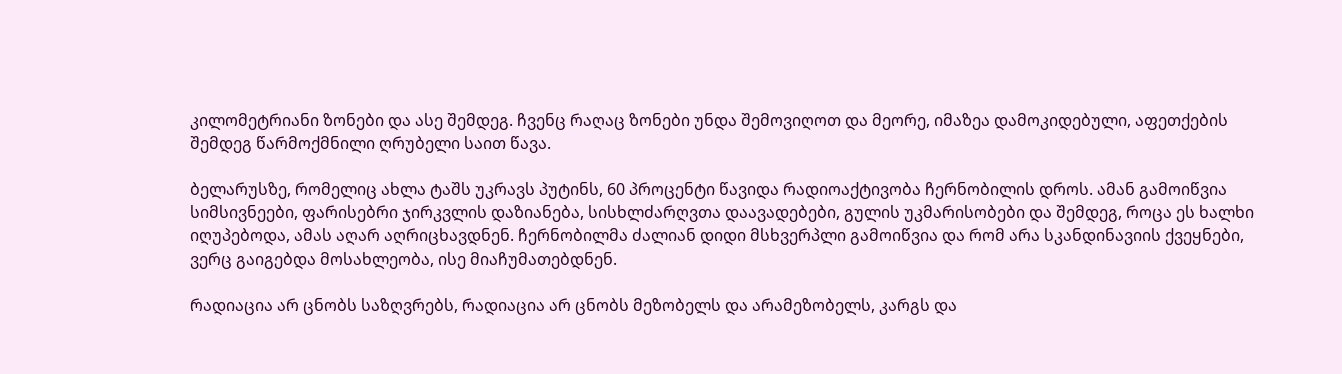კილომეტრიანი ზონები და ასე შემდეგ. ჩვენც რაღაც ზონები უნდა შემოვიღოთ და მეორე, იმაზეა დამოკიდებული, აფეთქების შემდეგ წარმოქმნილი ღრუბელი საით წავა.

ბელარუსზე, რომელიც ახლა ტაშს უკრავს პუტინს, 60 პროცენტი წავიდა რადიოაქტივობა ჩერნობილის დროს. ამან გამოიწვია სიმსივნეები, ფარისებრი ჯირკვლის დაზიანება, სისხლძარღვთა დაავადებები, გულის უკმარისობები და შემდეგ, როცა ეს ხალხი იღუპებოდა, ამას აღარ აღრიცხავდნენ. ჩერნობილმა ძალიან დიდი მსხვერპლი გამოიწვია და რომ არა სკანდინავიის ქვეყნები, ვერც გაიგებდა მოსახლეობა, ისე მიაჩუმათებდნენ.

რადიაცია არ ცნობს საზღვრებს, რადიაცია არ ცნობს მეზობელს და არამეზობელს, კარგს და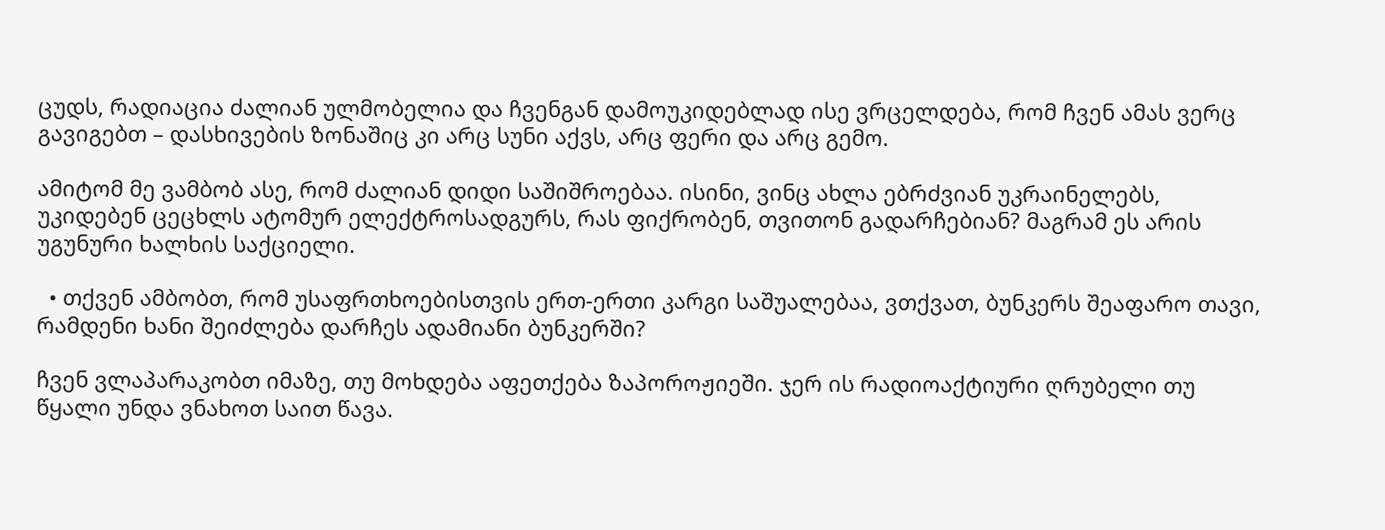ცუდს, რადიაცია ძალიან ულმობელია და ჩვენგან დამოუკიდებლად ისე ვრცელდება, რომ ჩვენ ამას ვერც გავიგებთ – დასხივების ზონაშიც კი არც სუნი აქვს, არც ფერი და არც გემო.

ამიტომ მე ვამბობ ასე, რომ ძალიან დიდი საშიშროებაა. ისინი, ვინც ახლა ებრძვიან უკრაინელებს, უკიდებენ ცეცხლს ატომურ ელექტროსადგურს, რას ფიქრობენ, თვითონ გადარჩებიან? მაგრამ ეს არის უგუნური ხალხის საქციელი.

  • თქვენ ამბობთ, რომ უსაფრთხოებისთვის ერთ-ერთი კარგი საშუალებაა, ვთქვათ, ბუნკერს შეაფარო თავი, რამდენი ხანი შეიძლება დარჩეს ადამიანი ბუნკერში?

ჩვენ ვლაპარაკობთ იმაზე, თუ მოხდება აფეთქება ზაპოროჟიეში. ჯერ ის რადიოაქტიური ღრუბელი თუ წყალი უნდა ვნახოთ საით წავა.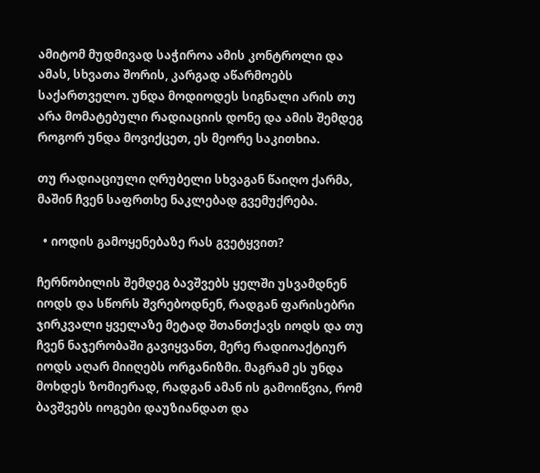ამიტომ მუდმივად საჭიროა ამის კონტროლი და ამას, სხვათა შორის, კარგად აწარმოებს საქართველო. უნდა მოდიოდეს სიგნალი არის თუ არა მომატებული რადიაციის დონე და ამის შემდეგ როგორ უნდა მოვიქცეთ, ეს მეორე საკითხია.

თუ რადიაციული ღრუბელი სხვაგან წაიღო ქარმა, მაშინ ჩვენ საფრთხე ნაკლებად გვემუქრება.

  • იოდის გამოყენებაზე რას გვეტყვით?

ჩერნობილის შემდეგ ბავშვებს ყელში უსვამდნენ იოდს და სწორს შვრებოდნენ, რადგან ფარისებრი ჯირკვალი ყველაზე მეტად შთანთქავს იოდს და თუ ჩვენ ნაჯერობაში გავიყვანთ, მერე რადიოაქტიურ იოდს აღარ მიიღებს ორგანიზმი. მაგრამ ეს უნდა მოხდეს ზომიერად, რადგან ამან ის გამოიწვია, რომ ბავშვებს იოგები დაუზიანდათ და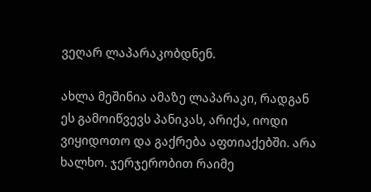ვეღარ ლაპარაკობდნენ.

ახლა მეშინია ამაზე ლაპარაკი, რადგან ეს გამოიწვევს პანიკას, არიქა, იოდი ვიყიდოთო და გაქრება აფთიაქებში. არა ხალხო. ჯერჯერობით რაიმე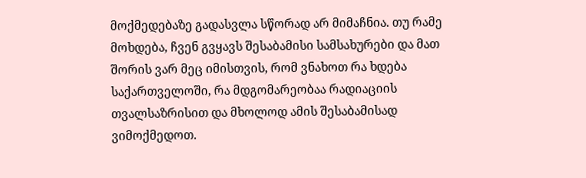მოქმედებაზე გადასვლა სწორად არ მიმაჩნია. თუ რამე მოხდება, ჩვენ გვყავს შესაბამისი სამსახურები და მათ შორის ვარ მეც იმისთვის, რომ ვნახოთ რა ხდება საქართველოში, რა მდგომარეობაა რადიაციის თვალსაზრისით და მხოლოდ ამის შესაბამისად ვიმოქმედოთ.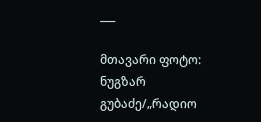___

მთავარი ფოტო: ნუგზარ გუბაძე/„რადიო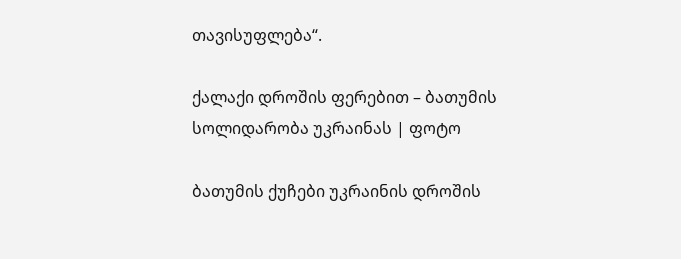თავისუფლება“.

ქალაქი დროშის ფერებით – ბათუმის სოლიდარობა უკრაინას | ფოტო

ბათუმის ქუჩები უკრაინის დროშის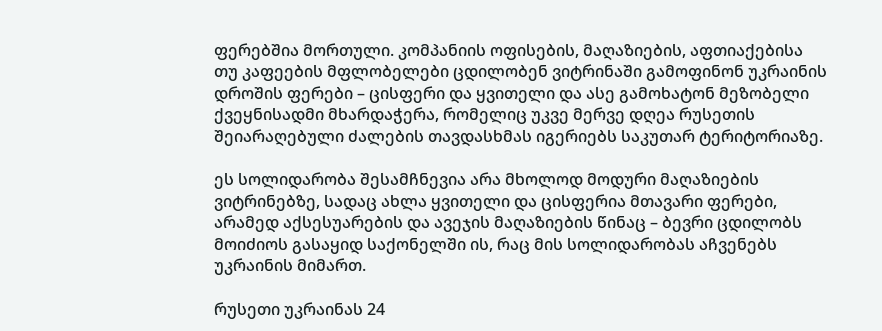ფერებშია მორთული. კომპანიის ოფისების, მაღაზიების, აფთიაქებისა თუ კაფეების მფლობელები ცდილობენ ვიტრინაში გამოფინონ უკრაინის დროშის ფერები – ცისფერი და ყვითელი და ასე გამოხატონ მეზობელი ქვეყნისადმი მხარდაჭერა, რომელიც უკვე მერვე დღეა რუსეთის შეიარაღებული ძალების თავდასხმას იგერიებს საკუთარ ტერიტორიაზე.

ეს სოლიდარობა შესამჩნევია არა მხოლოდ მოდური მაღაზიების ვიტრინებზე, სადაც ახლა ყვითელი და ცისფერია მთავარი ფერები, არამედ აქსესუარების და ავეჯის მაღაზიების წინაც – ბევრი ცდილობს მოიძიოს გასაყიდ საქონელში ის, რაც მის სოლიდარობას აჩვენებს უკრაინის მიმართ.

რუსეთი უკრაინას 24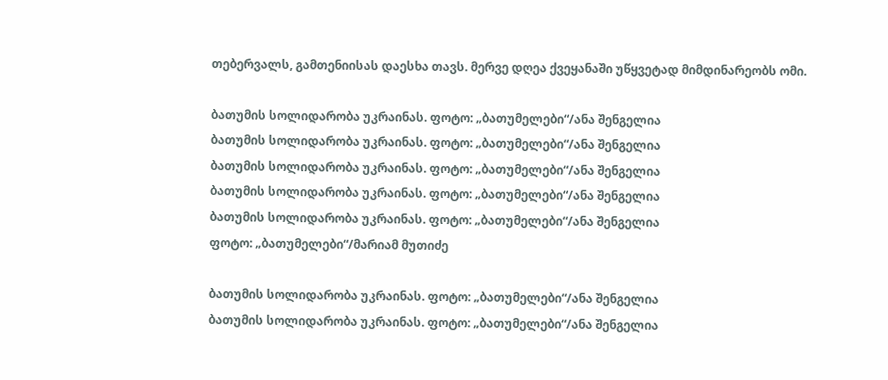თებერვალს, გამთენიისას დაესხა თავს. მერვე დღეა ქვეყანაში უწყვეტად მიმდინარეობს ომი.

ბათუმის სოლიდარობა უკრაინას. ფოტო: „ბათუმელები“/ანა შენგელია
ბათუმის სოლიდარობა უკრაინას. ფოტო: „ბათუმელები“/ანა შენგელია
ბათუმის სოლიდარობა უკრაინას. ფოტო: „ბათუმელები“/ანა შენგელია
ბათუმის სოლიდარობა უკრაინას. ფოტო: „ბათუმელები“/ანა შენგელია
ბათუმის სოლიდარობა უკრაინას. ფოტო: „ბათუმელები“/ანა შენგელია
ფოტო: „ბათუმელები“/მარიამ მუთიძე

ბათუმის სოლიდარობა უკრაინას. ფოტო: „ბათუმელები“/ანა შენგელია
ბათუმის სოლიდარობა უკრაინას. ფოტო: „ბათუმელები“/ანა შენგელია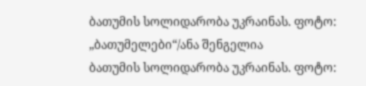ბათუმის სოლიდარობა უკრაინას. ფოტო: „ბათუმელები“/ანა შენგელია
ბათუმის სოლიდარობა უკრაინას. ფოტო: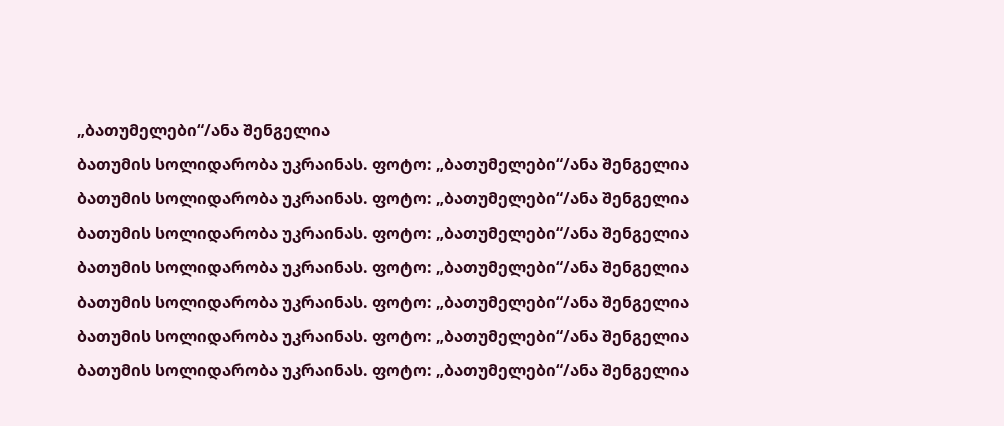„ბათუმელები“/ანა შენგელია
ბათუმის სოლიდარობა უკრაინას. ფოტო: „ბათუმელები“/ანა შენგელია
ბათუმის სოლიდარობა უკრაინას. ფოტო: „ბათუმელები“/ანა შენგელია
ბათუმის სოლიდარობა უკრაინას. ფოტო: „ბათუმელები“/ანა შენგელია
ბათუმის სოლიდარობა უკრაინას. ფოტო: „ბათუმელები“/ანა შენგელია
ბათუმის სოლიდარობა უკრაინას. ფოტო: „ბათუმელები“/ანა შენგელია
ბათუმის სოლიდარობა უკრაინას. ფოტო: „ბათუმელები“/ანა შენგელია
ბათუმის სოლიდარობა უკრაინას. ფოტო: „ბათუმელები“/ანა შენგელია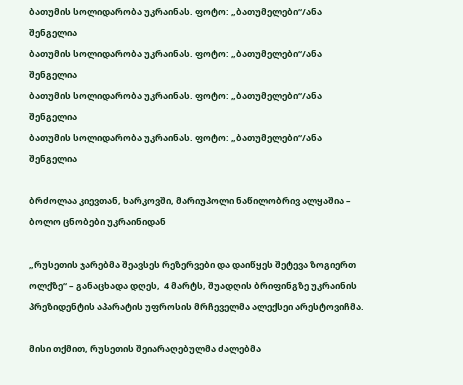ბათუმის სოლიდარობა უკრაინას. ფოტო: „ბათუმელები“/ანა შენგელია
ბათუმის სოლიდარობა უკრაინას. ფოტო: „ბათუმელები“/ანა შენგელია
ბათუმის სოლიდარობა უკრაინას. ფოტო: „ბათუმელები“/ანა შენგელია
ბათუმის სოლიდარობა უკრაინას. ფოტო: „ბათუმელები“/ანა შენგელია

ბრძოლაა კიევთან, ხარკოვში, მარიუპოლი ნაწილობრივ ალყაშია – ბოლო ცნობები უკრაინიდან

„რუსეთის ჯარებმა შეავსეს რეზერვები და დაიწყეს შეტევა ზოგიერთ ოლქზე“ – განაცხადა დღეს,  4 მარტს, შუადღის ბრიფინგზე უკრაინის პრეზიდენტის აპარატის უფროსის მრჩეველმა ალექსეი არესტოვიჩმა.

მისი თქმით, რუსეთის შეიარაღებულმა ძალებმა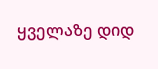ყველაზე დიდ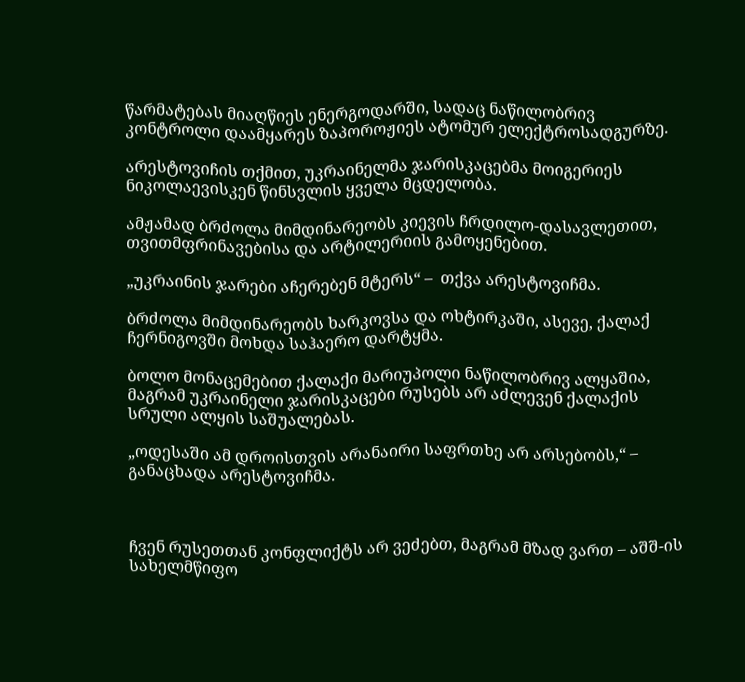წარმატებას მიაღწიეს ენერგოდარში, სადაც ნაწილობრივ კონტროლი დაამყარეს ზაპოროჟიეს ატომურ ელექტროსადგურზე.

არესტოვიჩის თქმით, უკრაინელმა ჯარისკაცებმა მოიგერიეს ნიკოლაევისკენ წინსვლის ყველა მცდელობა.

ამჟამად ბრძოლა მიმდინარეობს კიევის ჩრდილო-დასავლეთით, თვითმფრინავებისა და არტილერიის გამოყენებით.

„უკრაინის ჯარები აჩერებენ მტერს“ –  თქვა არესტოვიჩმა.

ბრძოლა მიმდინარეობს ხარკოვსა და ოხტირკაში, ასევე, ქალაქ ჩერნიგოვში მოხდა საჰაერო დარტყმა.

ბოლო მონაცემებით ქალაქი მარიუპოლი ნაწილობრივ ალყაშია, მაგრამ უკრაინელი ჯარისკაცები რუსებს არ აძლევენ ქალაქის სრული ალყის საშუალებას.

„ოდესაში ამ დროისთვის არანაირი საფრთხე არ არსებობს,“ – განაცხადა არესტოვიჩმა.



ჩვენ რუსეთთან კონფლიქტს არ ვეძებთ, მაგრამ მზად ვართ – აშშ-ის სახელმწიფო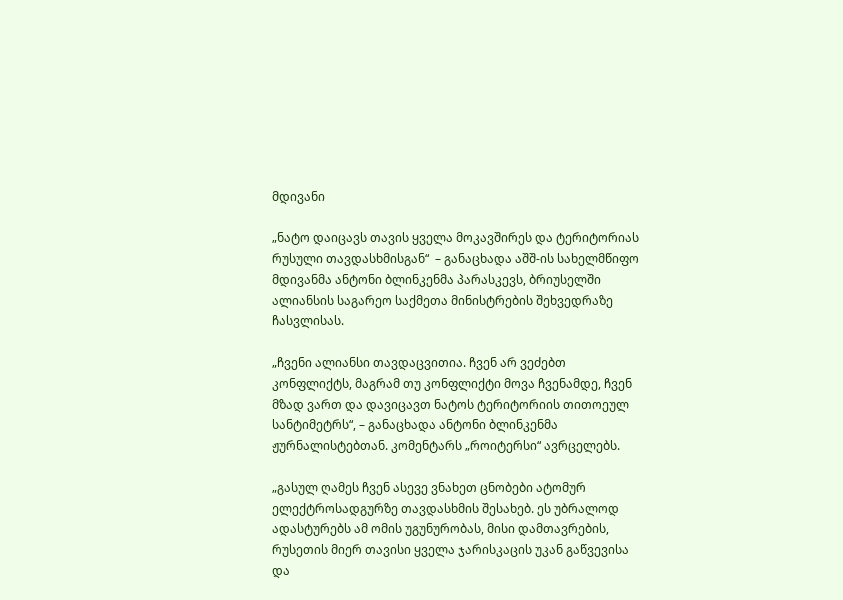მდივანი

„ნატო დაიცავს თავის ყველა მოკავშირეს და ტერიტორიას რუსული თავდასხმისგან“  – განაცხადა აშშ-ის სახელმწიფო მდივანმა ანტონი ბლინკენმა პარასკევს, ბრიუსელში ალიანსის საგარეო საქმეთა მინისტრების შეხვედრაზე ჩასვლისას.

„ჩვენი ალიანსი თავდაცვითია. ჩვენ არ ვეძებთ კონფლიქტს, მაგრამ თუ კონფლიქტი მოვა ჩვენამდე, ჩვენ მზად ვართ და დავიცავთ ნატოს ტერიტორიის თითოეულ სანტიმეტრს“, – განაცხადა ანტონი ბლინკენმა ჟურნალისტებთან. კომენტარს „როიტერსი“ ავრცელებს.

„გასულ ღამეს ჩვენ ასევე ვნახეთ ცნობები ატომურ ელექტროსადგურზე თავდასხმის შესახებ. ეს უბრალოდ ადასტურებს ამ ომის უგუნურობას, მისი დამთავრების, რუსეთის მიერ თავისი ყველა ჯარისკაცის უკან გაწვევისა და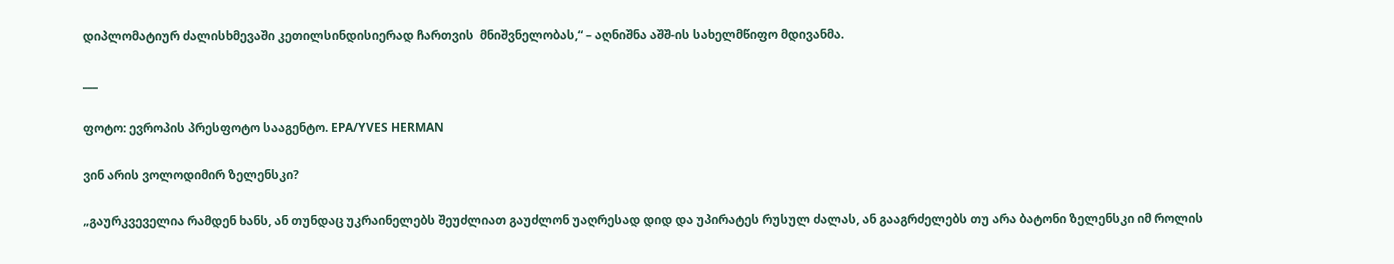დიპლომატიურ ძალისხმევაში კეთილსინდისიერად ჩართვის  მნიშვნელობას,“ – აღნიშნა აშშ-ის სახელმწიფო მდივანმა.

___

ფოტო: ევროპის პრესფოტო სააგენტო. EPA/YVES HERMAN

ვინ არის ვოლოდიმირ ზელენსკი?

„გაურკვეველია რამდენ ხანს, ან თუნდაც უკრაინელებს შეუძლიათ გაუძლონ უაღრესად დიდ და უპირატეს რუსულ ძალას, ან გააგრძელებს თუ არა ბატონი ზელენსკი იმ როლის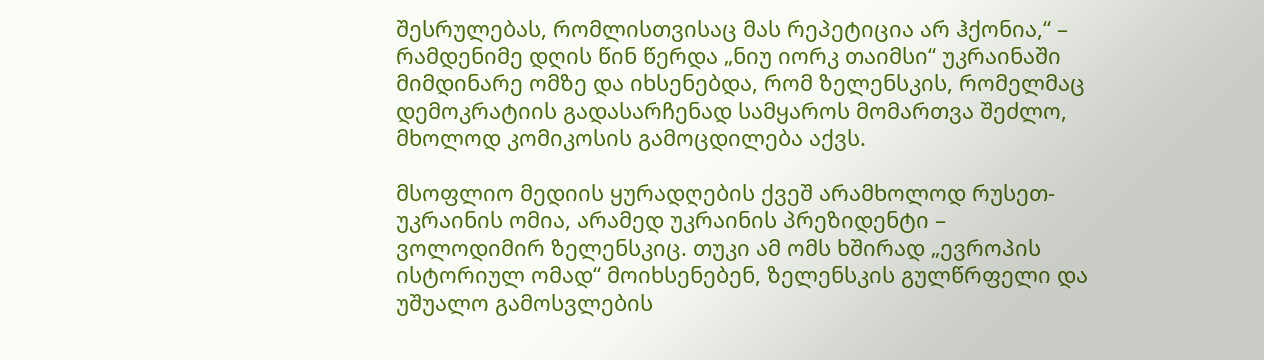შესრულებას, რომლისთვისაც მას რეპეტიცია არ ჰქონია,“ – რამდენიმე დღის წინ წერდა „ნიუ იორკ თაიმსი“ უკრაინაში მიმდინარე ომზე და იხსენებდა, რომ ზელენსკის, რომელმაც დემოკრატიის გადასარჩენად სამყაროს მომართვა შეძლო, მხოლოდ კომიკოსის გამოცდილება აქვს.

მსოფლიო მედიის ყურადღების ქვეშ არამხოლოდ რუსეთ-უკრაინის ომია, არამედ უკრაინის პრეზიდენტი – ვოლოდიმირ ზელენსკიც. თუკი ამ ომს ხშირად „ევროპის ისტორიულ ომად“ მოიხსენებენ, ზელენსკის გულწრფელი და უშუალო გამოსვლების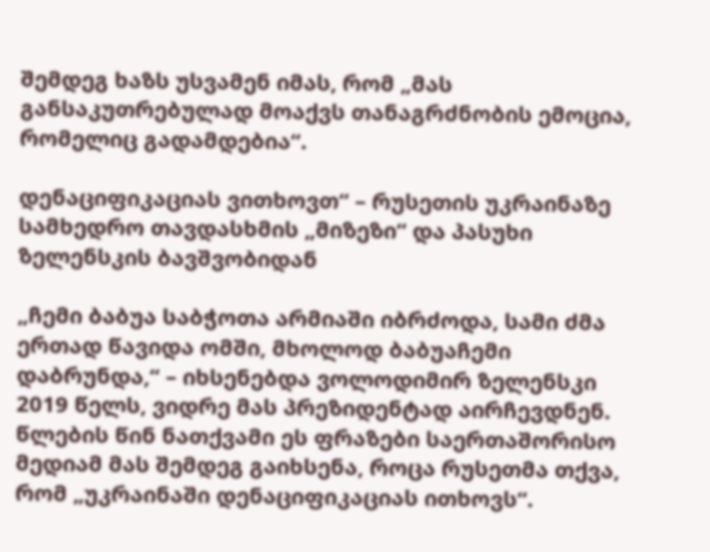შემდეგ ხაზს უსვამენ იმას, რომ „მას განსაკუთრებულად მოაქვს თანაგრძნობის ემოცია, რომელიც გადამდებია“.

დენაციფიკაციას ვითხოვთ“ – რუსეთის უკრაინაზე სამხედრო თავდასხმის „მიზეზი“ და პასუხი ზელენსკის ბავშვობიდან

„ჩემი ბაბუა საბჭოთა არმიაში იბრძოდა, სამი ძმა ერთად წავიდა ომში, მხოლოდ ბაბუაჩემი დაბრუნდა,“ – იხსენებდა ვოლოდიმირ ზელენსკი 2019 წელს, ვიდრე მას პრეზიდენტად აირჩევდნენ. წლების წინ ნათქვამი ეს ფრაზები საერთაშორისო მედიამ მას შემდეგ გაიხსენა, როცა რუსეთმა თქვა, რომ „უკრაინაში დენაციფიკაციას ითხოვს“.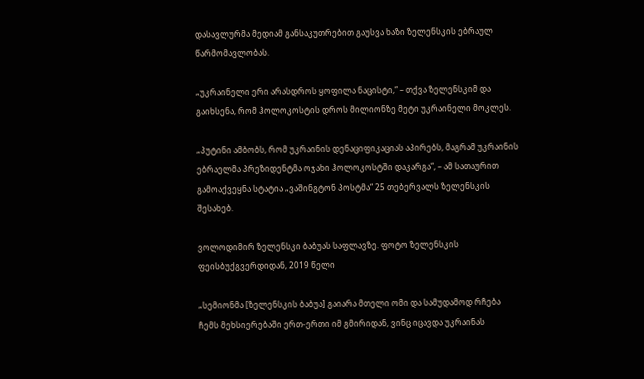დასავლურმა მედიამ განსაკუთრებით გაუსვა ხაზი ზელენსკის ებრაულ წარმომავლობას.

„უკრაინელი ერი არასდროს ყოფილა ნაცისტი,“ – თქვა ზელენსკიმ და გაიხსენა, რომ ჰოლოკოსტის დროს მილიონზე მეტი უკრაინელი მოკლეს.

„პუტინი ამბობს, რომ უკრაინის დენაციფიკაციას აპირებს, მაგრამ უკრაინის ებრაელმა პრეზიდენტმა ოჯახი ჰოლოკოსტში დაკარგა“, – ამ სათაურით გამოაქვეყნა სტატია „ვაშინგტონ პოსტმა“ 25 თებერვალს ზელენსკის შესახებ.

ვოლოდიმირ ზელენსკი ბაბუას საფლავზე. ფოტო ზელენსკის ფეისბუქგვერდიდან, 2019 წელი

„სემიონმა [ზელენსკის ბაბუა] გაიარა მთელი ომი და სამუდამოდ რჩება ჩემს მეხსიერებაში ერთ-ერთი იმ გმირიდან, ვინც იცავდა უკრაინას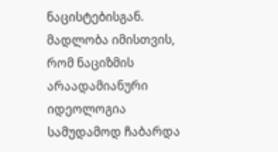ნაცისტებისგან. მადლობა იმისთვის, რომ ნაციზმის არაადამიანური იდეოლოგია სამუდამოდ ჩაბარდა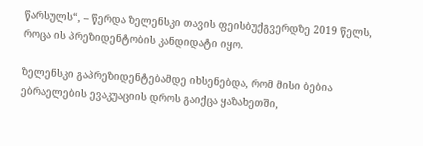წარსულს“, – წერდა ზელენსკი თავის ფეისბუქგვერდზე 2019 წელს, როცა ის პრეზიდენტობის კანდიდატი იყო.

ზელენსკი გაპრეზიდენტებამდე იხსენებდა, რომ მისი ბებია ებრაელების ევაკუაციის დროს გაიქცა ყაზახეთში,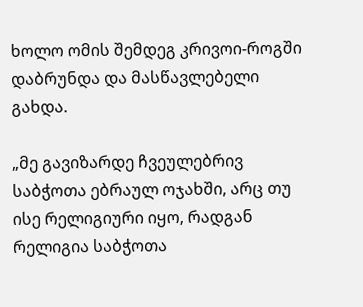ხოლო ომის შემდეგ კრივოი-როგში დაბრუნდა და მასწავლებელი გახდა.

„მე გავიზარდე ჩვეულებრივ საბჭოთა ებრაულ ოჯახში, არც თუ ისე რელიგიური იყო, რადგან რელიგია საბჭოთა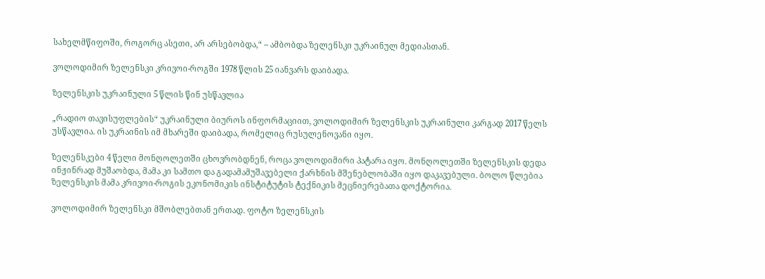სახელმწიფოში, როგორც ასეთი, არ არსებობდა,“ – ამბობდა ზელენსკი უკრაინულ მედიასთან.

ვოლოდიმირ ზელენსკი კრივოი-როგში 1978 წლის 25 იანვარს დაიბადა.

ზელენსკის უკრაინული 5 წლის წინ უსწავლია

„რადიო თავისუფლების“ უკრაინული ბიუროს ინფორმაციით, ვოლოდიმირ ზელენსკის უკრაინული კარგად 2017 წელს უსწავლია. ის უკრაინის იმ მხარეში დაიბადა, რომელიც რუსულენოვანი იყო.

ზელენსკები 4 წელი მონღოლეთში ცხოვრობდნენ, როცა ვოლოდიმირი პატარა იყო. მონღოლეთში ზელენსკის დედა ინჟინრად მუშაობდა, მამა კი სამთო და გადამამუშავებელი ქარხნის მშენებლობაში იყო დაკავებული. ბოლო წლებია ზელენსკის მამა კრივოი-როგის ეკონომიკის ინსტიტუტის ტექნიკის მეცნიერებათა დოქტორია.

ვოლოდიმირ ზელენსკი მშობლებთან ერთად. ფოტო ზელენსკის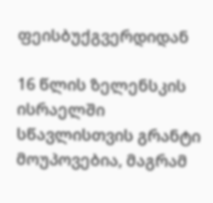ფეისბუქგვერდიდან

16 წლის ზელენსკის ისრაელში სწავლისთვის გრანტი მოუპოვებია, მაგრამ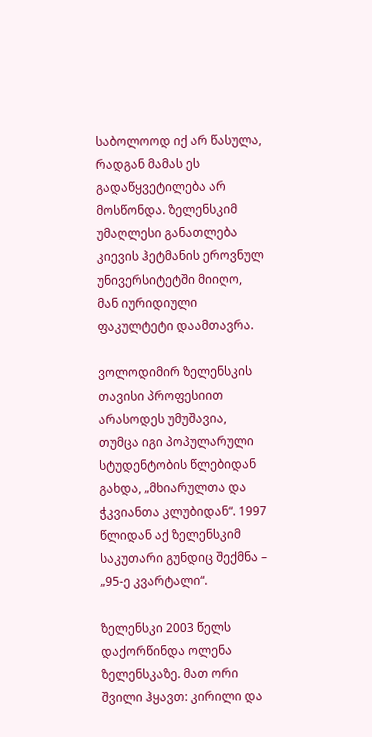საბოლოოდ იქ არ წასულა, რადგან მამას ეს გადაწყვეტილება არ მოსწონდა. ზელენსკიმ უმაღლესი განათლება კიევის ჰეტმანის ეროვნულ უნივერსიტეტში მიიღო, მან იურიდიული ფაკულტეტი დაამთავრა.

ვოლოდიმირ ზელენსკის თავისი პროფესიით არასოდეს უმუშავია, თუმცა იგი პოპულარული სტუდენტობის წლებიდან გახდა, „მხიარულთა და ჭკვიანთა კლუბიდან“. 1997 წლიდან აქ ზელენსკიმ საკუთარი გუნდიც შექმნა – „95-ე კვარტალი“.

ზელენსკი 2003 წელს დაქორწინდა ოლენა ზელენსკაზე. მათ ორი შვილი ჰყავთ: კირილი და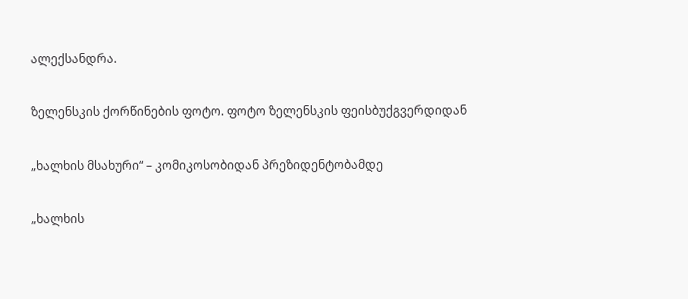ალექსანდრა.

ზელენსკის ქორწინების ფოტო. ფოტო ზელენსკის ფეისბუქგვერდიდან

„ხალხის მსახური“ – კომიკოსობიდან პრეზიდენტობამდე

„ხალხის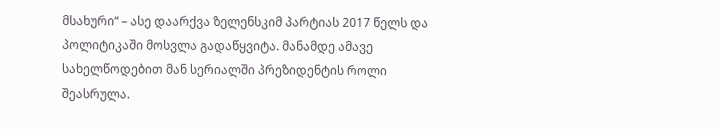მსახური“ – ასე დაარქვა ზელენსკიმ პარტიას 2017 წელს და პოლიტიკაში მოსვლა გადაწყვიტა. მანამდე ამავე სახელწოდებით მან სერიალში პრეზიდენტის როლი შეასრულა.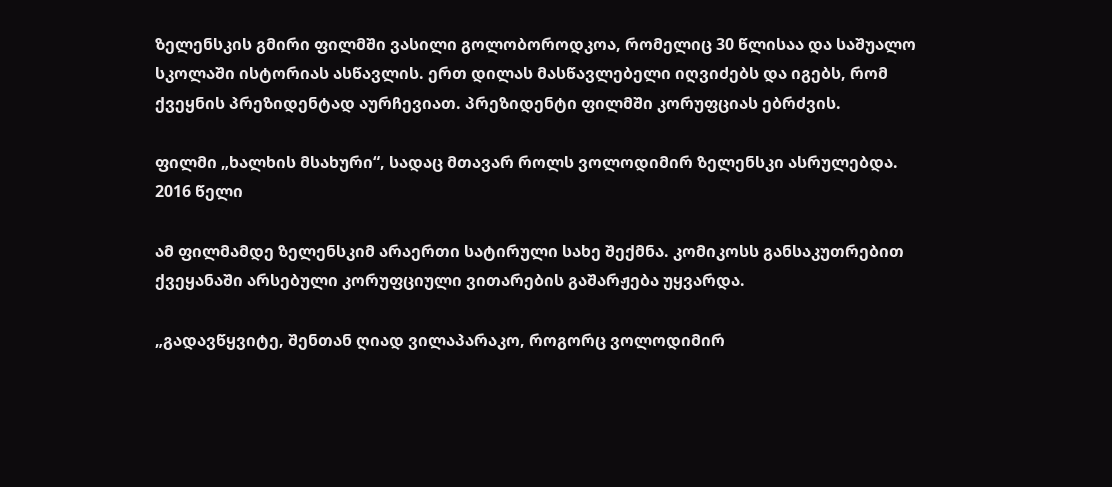ზელენსკის გმირი ფილმში ვასილი გოლობოროდკოა, რომელიც 30 წლისაა და საშუალო სკოლაში ისტორიას ასწავლის. ერთ დილას მასწავლებელი იღვიძებს და იგებს, რომ ქვეყნის პრეზიდენტად აურჩევიათ. პრეზიდენტი ფილმში კორუფციას ებრძვის.

ფილმი „ხალხის მსახური“, სადაც მთავარ როლს ვოლოდიმირ ზელენსკი ასრულებდა. 2016 წელი

ამ ფილმამდე ზელენსკიმ არაერთი სატირული სახე შექმნა. კომიკოსს განსაკუთრებით ქვეყანაში არსებული კორუფციული ვითარების გაშარჟება უყვარდა.

„გადავწყვიტე, შენთან ღიად ვილაპარაკო, როგორც ვოლოდიმირ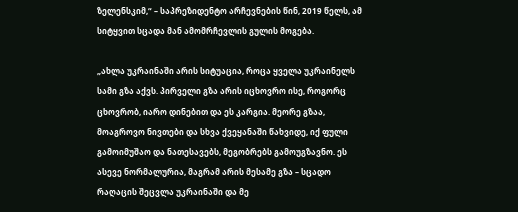ზელენსკიმ,“ – საპრეზიდენტო არჩევნების წინ, 2019 წელს, ამ სიტყვით სცადა მან ამომრჩევლის გულის მოგება.

„ახლა უკრაინაში არის სიტუაცია, როცა ყველა უკრაინელს სამი გზა აქვს. პირველი გზა არის იცხოვრო ისე, როგორც ცხოვრობ, იარო დინებით და ეს კარგია. მეორე გზაა, მოაგროვო ნივთები და სხვა ქვეყანაში წახვიდე, იქ ფული გამოიმუშაო და ნათესავებს, მეგობრებს გამოუგზავნო. ეს ასევე ნორმალურია, მაგრამ არის მესამე გზა – სცადო რაღაცის შეცვლა უკრაინაში და მე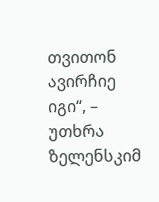თვითონ ავირჩიე იგი“, – უთხრა ზელენსკიმ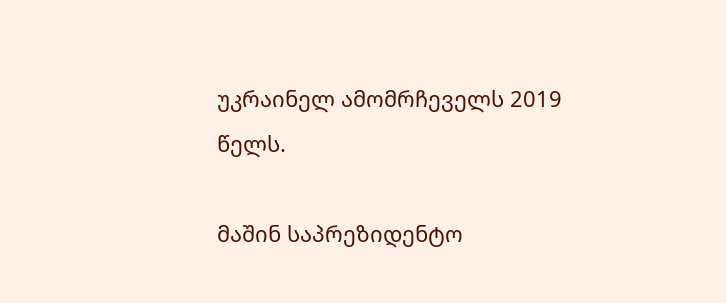უკრაინელ ამომრჩეველს 2019 წელს.

მაშინ საპრეზიდენტო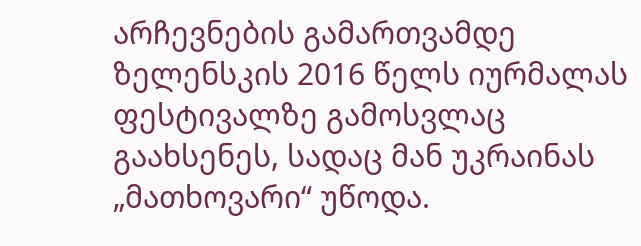არჩევნების გამართვამდე ზელენსკის 2016 წელს იურმალას ფესტივალზე გამოსვლაც გაახსენეს, სადაც მან უკრაინას „მათხოვარი“ უწოდა.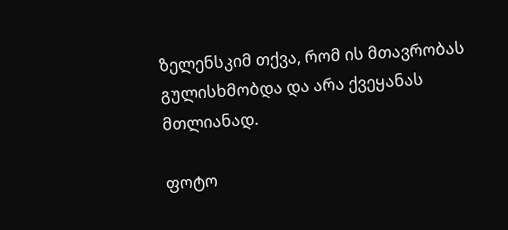ზელენსკიმ თქვა, რომ ის მთავრობას გულისხმობდა და არა ქვეყანას მთლიანად.

ფოტო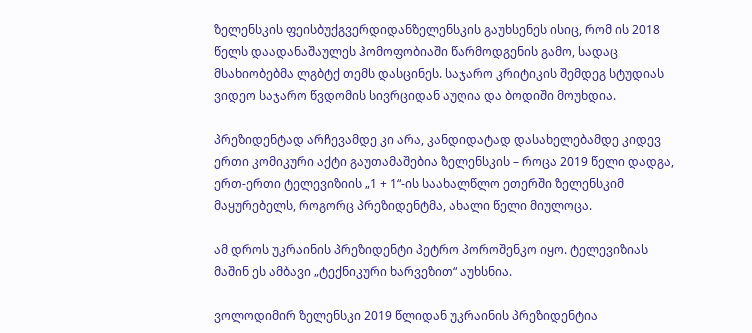ზელენსკის ფეისბუქგვერდიდანზელენსკის გაუხსენეს ისიც, რომ ის 2018 წელს დაადანაშაულეს ჰომოფობიაში წარმოდგენის გამო, სადაც მსახიობებმა ლგბტქ თემს დასცინეს. საჯარო კრიტიკის შემდეგ სტუდიას ვიდეო საჯარო წვდომის სივრციდან აუღია და ბოდიში მოუხდია.

პრეზიდენტად არჩევამდე კი არა, კანდიდატად დასახელებამდე კიდევ ერთი კომიკური აქტი გაუთამაშებია ზელენსკის – როცა 2019 წელი დადგა, ერთ-ერთი ტელევიზიის „1 + 1“-ის საახალწლო ეთერში ზელენსკიმ მაყურებელს, როგორც პრეზიდენტმა, ახალი წელი მიულოცა.

ამ დროს უკრაინის პრეზიდენტი პეტრო პოროშენკო იყო. ტელევიზიას მაშინ ეს ამბავი „ტექნიკური ხარვეზით“ აუხსნია.

ვოლოდიმირ ზელენსკი 2019 წლიდან უკრაინის პრეზიდენტია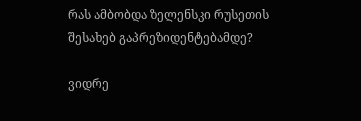რას ამბობდა ზელენსკი რუსეთის შესახებ გაპრეზიდენტებამდე?

ვიდრე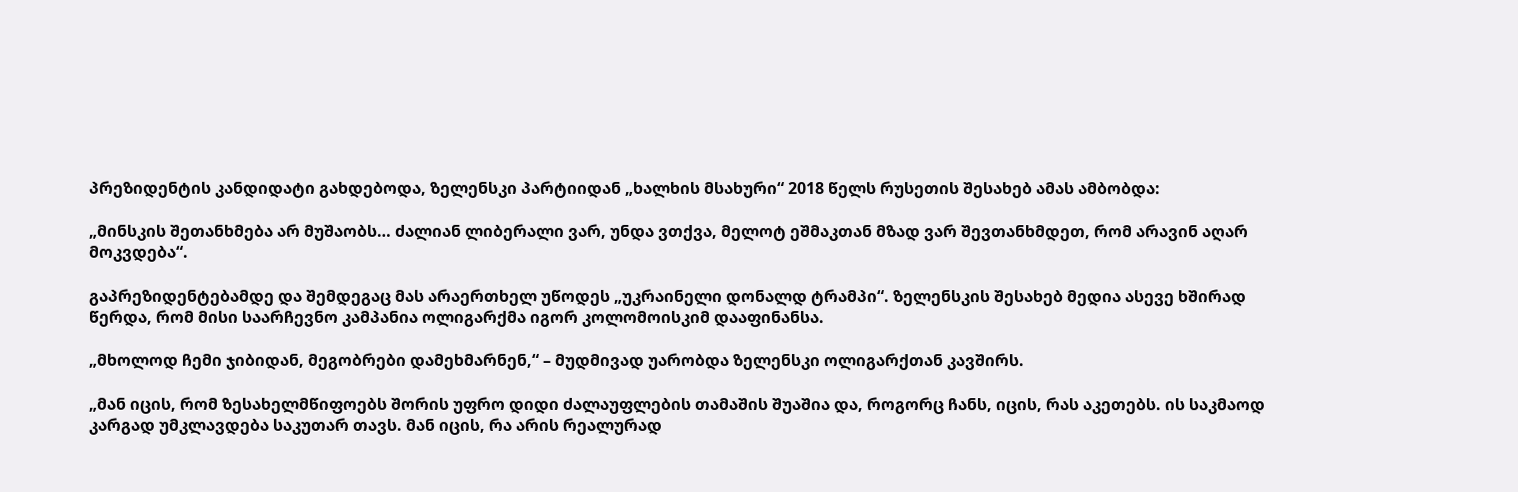პრეზიდენტის კანდიდატი გახდებოდა, ზელენსკი პარტიიდან „ხალხის მსახური“ 2018 წელს რუსეთის შესახებ ამას ამბობდა:

„მინსკის შეთანხმება არ მუშაობს… ძალიან ლიბერალი ვარ, უნდა ვთქვა, მელოტ ეშმაკთან მზად ვარ შევთანხმდეთ, რომ არავინ აღარ მოკვდება“.

გაპრეზიდენტებამდე და შემდეგაც მას არაერთხელ უწოდეს „უკრაინელი დონალდ ტრამპი“. ზელენსკის შესახებ მედია ასევე ხშირად წერდა, რომ მისი საარჩევნო კამპანია ოლიგარქმა იგორ კოლომოისკიმ დააფინანსა.

„მხოლოდ ჩემი ჯიბიდან, მეგობრები დამეხმარნენ,“ – მუდმივად უარობდა ზელენსკი ოლიგარქთან კავშირს.

„მან იცის, რომ ზესახელმწიფოებს შორის უფრო დიდი ძალაუფლების თამაშის შუაშია და, როგორც ჩანს, იცის, რას აკეთებს. ის საკმაოდ კარგად უმკლავდება საკუთარ თავს. მან იცის, რა არის რეალურად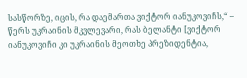სასწორზე, იცის, რა დაემართა ვიქტორ იანუკოვიჩს,“ – წერს უკრაინის მკვლევარი, რას ბელანტი [ვიქტორ იანუკოვიჩი კი უკრაინის მეოთხე პრეზიდენტია,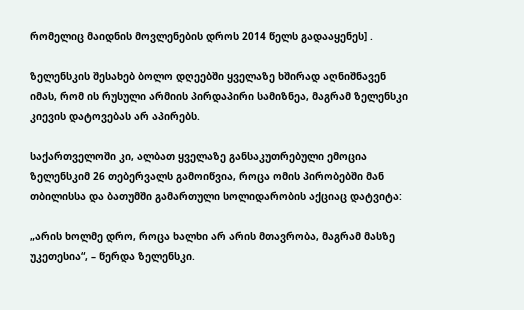რომელიც მაიდნის მოვლენების დროს 2014 წელს გადააყენეს] .

ზელენსკის შესახებ ბოლო დღეებში ყველაზე ხშირად აღნიშნავენ იმას, რომ ის რუსული არმიის პირდაპირი სამიზნეა, მაგრამ ზელენსკი კიევის დატოვებას არ აპირებს.

საქართველოში კი, ალბათ ყველაზე განსაკუთრებული ემოცია ზელენსკიმ 26 თებერვალს გამოიწვია, როცა ომის პირობებში მან თბილისსა და ბათუმში გამართული სოლიდარობის აქციაც დატვიტა:

„არის ხოლმე დრო, როცა ხალხი არ არის მთავრობა, მაგრამ მასზე უკეთესია“, – წერდა ზელენსკი.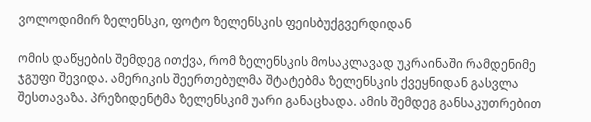ვოლოდიმირ ზელენსკი, ფოტო ზელენსკის ფეისბუქგვერდიდან

ომის დაწყების შემდეგ ითქვა, რომ ზელენსკის მოსაკლავად უკრაინაში რამდენიმე ჯგუფი შევიდა. ამერიკის შეერთებულმა შტატებმა ზელენსკის ქვეყნიდან გასვლა შესთავაზა. პრეზიდენტმა ზელენსკიმ უარი განაცხადა. ამის შემდეგ განსაკუთრებით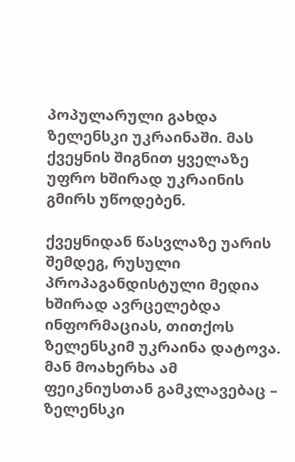პოპულარული გახდა ზელენსკი უკრაინაში. მას ქვეყნის შიგნით ყველაზე უფრო ხშირად უკრაინის გმირს უწოდებენ.

ქვეყნიდან წასვლაზე უარის შემდეგ, რუსული პროპაგანდისტული მედია ხშირად ავრცელებდა ინფორმაციას, თითქოს ზელენსკიმ უკრაინა დატოვა. მან მოახერხა ამ ფეიკნიუსთან გამკლავებაც – ზელენსკი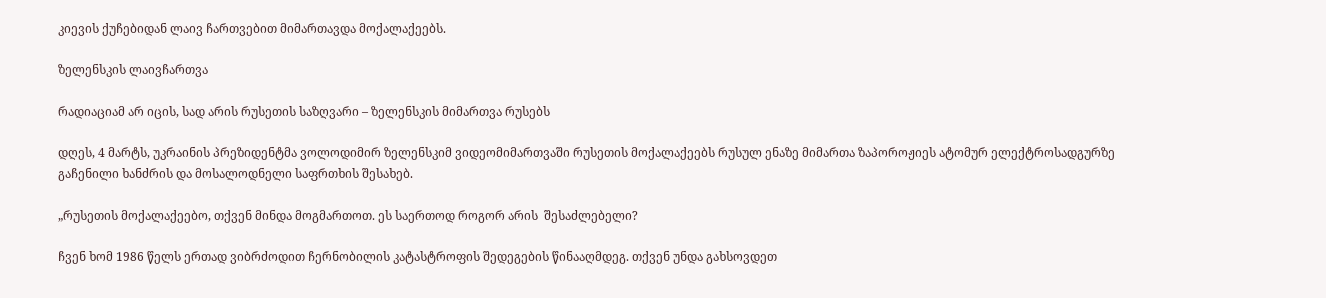კიევის ქუჩებიდან ლაივ ჩართვებით მიმართავდა მოქალაქეებს.

ზელენსკის ლაივჩართვა

რადიაციამ არ იცის, სად არის რუსეთის საზღვარი – ზელენსკის მიმართვა რუსებს

დღეს, 4 მარტს, უკრაინის პრეზიდენტმა ვოლოდიმირ ზელენსკიმ ვიდეომიმართვაში რუსეთის მოქალაქეებს რუსულ ენაზე მიმართა ზაპოროჟიეს ატომურ ელექტროსადგურზე გაჩენილი ხანძრის და მოსალოდნელი საფრთხის შესახებ.

„რუსეთის მოქალაქეებო, თქვენ მინდა მოგმართოთ. ეს საერთოდ როგორ არის  შესაძლებელი?

ჩვენ ხომ 1986 წელს ერთად ვიბრძოდით ჩერნობილის კატასტროფის შედეგების წინააღმდეგ. თქვენ უნდა გახსოვდეთ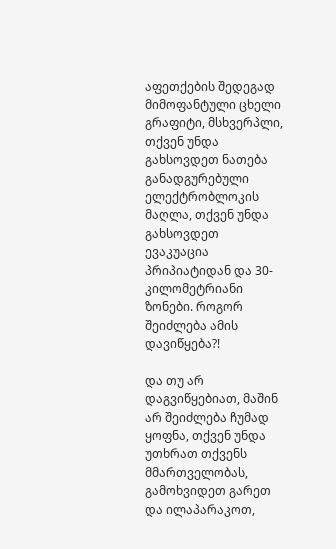აფეთქების შედეგად მიმოფანტული ცხელი გრაფიტი, მსხვერპლი, თქვენ უნდა გახსოვდეთ ნათება განადგურებული ელექტრობლოკის მაღლა, თქვენ უნდა გახსოვდეთ ევაკუაცია პრიპიატიდან და 30-კილომეტრიანი ზონები. როგორ შეიძლება ამის დავიწყება?!

და თუ არ დაგვიწყებიათ, მაშინ არ შეიძლება ჩუმად ყოფნა, თქვენ უნდა უთხრათ თქვენს მმართველობას, გამოხვიდეთ გარეთ და ილაპარაკოთ,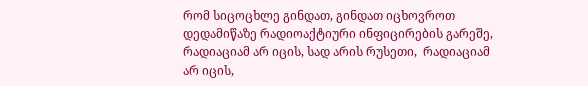რომ სიცოცხლე გინდათ, გინდათ იცხოვროთ დედამიწაზე რადიოაქტიური ინფიცირების გარეშე,  რადიაციამ არ იცის, სად არის რუსეთი,  რადიაციამ არ იცის,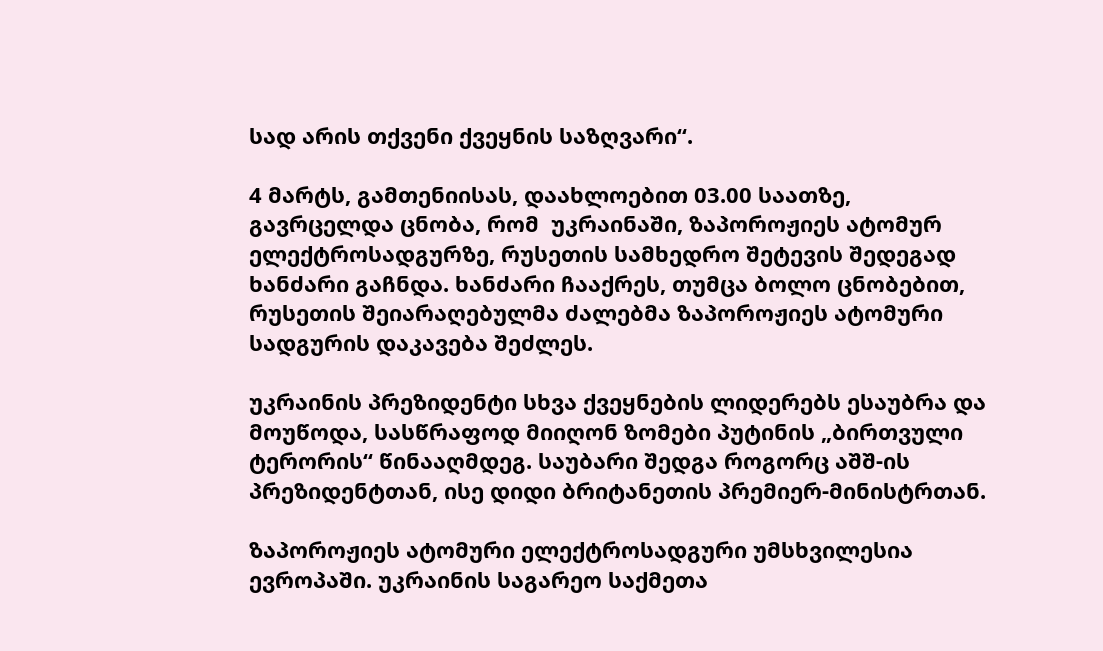სად არის თქვენი ქვეყნის საზღვარი“.

4 მარტს, გამთენიისას, დაახლოებით 03.00 საათზე, გავრცელდა ცნობა, რომ  უკრაინაში, ზაპოროჟიეს ატომურ ელექტროსადგურზე, რუსეთის სამხედრო შეტევის შედეგად ხანძარი გაჩნდა. ხანძარი ჩააქრეს, თუმცა ბოლო ცნობებით, რუსეთის შეიარაღებულმა ძალებმა ზაპოროჟიეს ატომური სადგურის დაკავება შეძლეს.

უკრაინის პრეზიდენტი სხვა ქვეყნების ლიდერებს ესაუბრა და მოუწოდა, სასწრაფოდ მიიღონ ზომები პუტინის „ბირთვული ტერორის“ წინააღმდეგ. საუბარი შედგა როგორც აშშ-ის პრეზიდენტთან, ისე დიდი ბრიტანეთის პრემიერ-მინისტრთან.

ზაპოროჟიეს ატომური ელექტროსადგური უმსხვილესია ევროპაში. უკრაინის საგარეო საქმეთა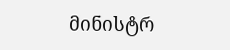მინისტრ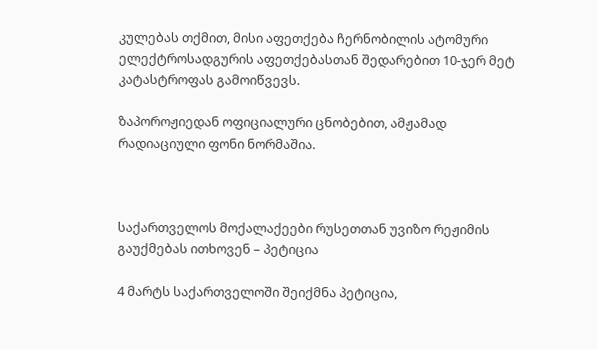კულებას თქმით, მისი აფეთქება ჩერნობილის ატომური ელექტროსადგურის აფეთქებასთან შედარებით 10-ჯერ მეტ კატასტროფას გამოიწვევს.

ზაპოროჟიედან ოფიციალური ცნობებით, ამჟამად რადიაციული ფონი ნორმაშია.



საქართველოს მოქალაქეები რუსეთთან უვიზო რეჟიმის გაუქმებას ითხოვენ – პეტიცია

4 მარტს საქართველოში შეიქმნა პეტიცია,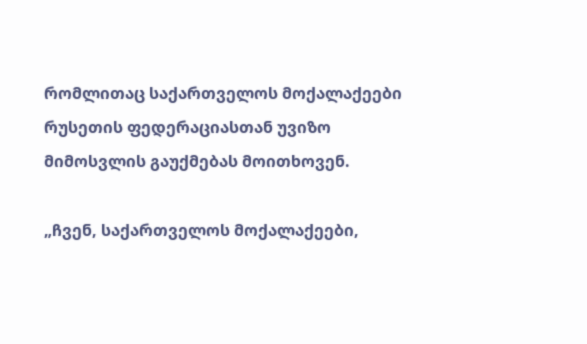რომლითაც საქართველოს მოქალაქეები რუსეთის ფედერაციასთან უვიზო მიმოსვლის გაუქმებას მოითხოვენ.

„ჩვენ, საქართველოს მოქალაქეები,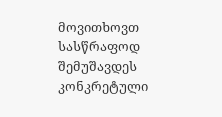მოვითხოვთ სასწრაფოდ შემუშავდეს კონკრეტული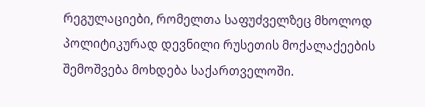რეგულაციები, რომელთა საფუძველზეც მხოლოდ პოლიტიკურად დევნილი რუსეთის მოქალაქეების შემოშვება მოხდება საქართველოში.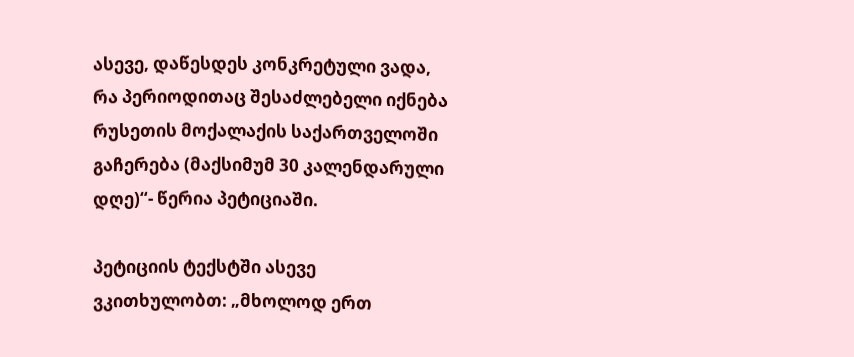ასევე, დაწესდეს კონკრეტული ვადა, რა პერიოდითაც შესაძლებელი იქნება რუსეთის მოქალაქის საქართველოში გაჩერება (მაქსიმუმ 30 კალენდარული დღე)“- წერია პეტიციაში.

პეტიციის ტექსტში ასევე ვკითხულობთ: „მხოლოდ ერთ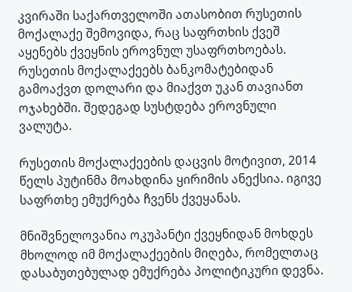კვირაში საქართველოში ათასობით რუსეთის მოქალაქე შემოვიდა, რაც საფრთხის ქვეშ აყენებს ქვეყნის ეროვნულ უსაფრთხოებას. რუსეთის მოქალაქეებს ბანკომატებიდან გამოაქვთ დოლარი და მიაქვთ უკან თავიანთ ოჯახებში. შედეგად სუსტდება ეროვნული ვალუტა.

რუსეთის მოქალაქეების დაცვის მოტივით, 2014 წელს პუტინმა მოახდინა ყირიმის ანექსია. იგივე საფრთხე ემუქრება ჩვენს ქვეყანას.

მნიშვნელოვანია ოკუპანტი ქვეყნიდან მოხდეს მხოლოდ იმ მოქალაქეების მიღება, რომელთაც დასაბუთებულად ემუქრება პოლიტიკური დევნა.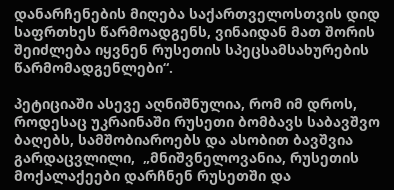დანარჩენების მიღება საქართველოსთვის დიდ საფრთხეს წარმოადგენს, ვინაიდან მათ შორის შეიძლება იყვნენ რუსეთის სპეცსამსახურების წარმომადგენლები“.

პეტიციაში ასევე აღნიშნულია, რომ იმ დროს, როდესაც უკრაინაში რუსეთი ბომბავს საბავშვო ბაღებს, სამშობიაროებს და ასობით ბავშვია გარდაცვლილი,  „მნიშვნელოვანია, რუსეთის მოქალაქეები დარჩნენ რუსეთში და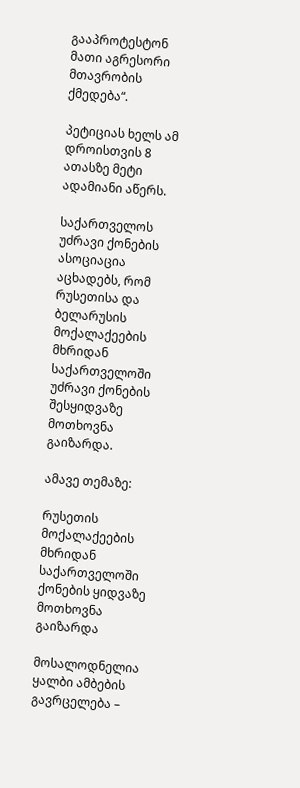გააპროტესტონ მათი აგრესორი მთავრობის ქმედება“.

პეტიციას ხელს ამ დროისთვის 8 ათასზე მეტი ადამიანი აწერს.

საქართველოს უძრავი ქონების ასოციაცია აცხადებს, რომ რუსეთისა და ბელარუსის მოქალაქეების მხრიდან საქართველოში უძრავი ქონების შესყიდვაზე მოთხოვნა გაიზარდა.

ამავე თემაზე:

რუსეთის მოქალაქეების მხრიდან საქართველოში ქონების ყიდვაზე მოთხოვნა გაიზარდა

მოსალოდნელია ყალბი ამბების გავრცელება –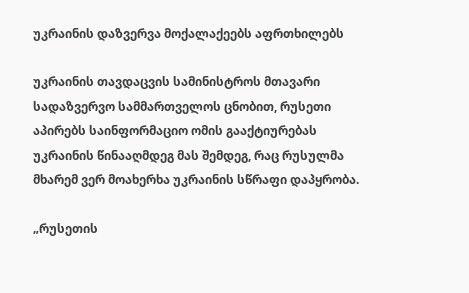უკრაინის დაზვერვა მოქალაქეებს აფრთხილებს

უკრაინის თავდაცვის სამინისტროს მთავარი სადაზვერვო სამმართველოს ცნობით, რუსეთი აპირებს საინფორმაციო ომის გააქტიურებას უკრაინის წინააღმდეგ მას შემდეგ, რაც რუსულმა მხარემ ვერ მოახერხა უკრაინის სწრაფი დაპყრობა.

„რუსეთის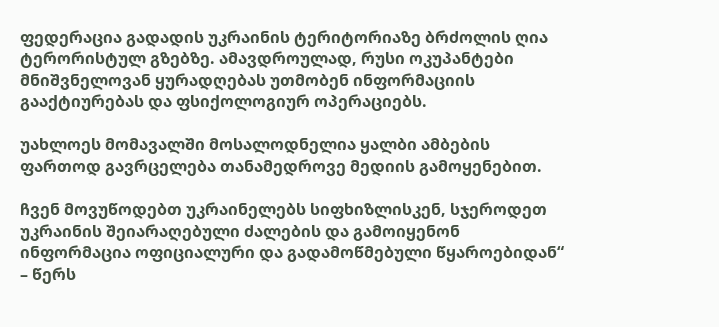ფედერაცია გადადის უკრაინის ტერიტორიაზე ბრძოლის ღია ტერორისტულ გზებზე. ამავდროულად, რუსი ოკუპანტები მნიშვნელოვან ყურადღებას უთმობენ ინფორმაციის გააქტიურებას და ფსიქოლოგიურ ოპერაციებს.

უახლოეს მომავალში მოსალოდნელია ყალბი ამბების ფართოდ გავრცელება თანამედროვე მედიის გამოყენებით.

ჩვენ მოვუწოდებთ უკრაინელებს სიფხიზლისკენ, სჯეროდეთ უკრაინის შეიარაღებული ძალების და გამოიყენონ ინფორმაცია ოფიციალური და გადამოწმებული წყაროებიდან“ – წერს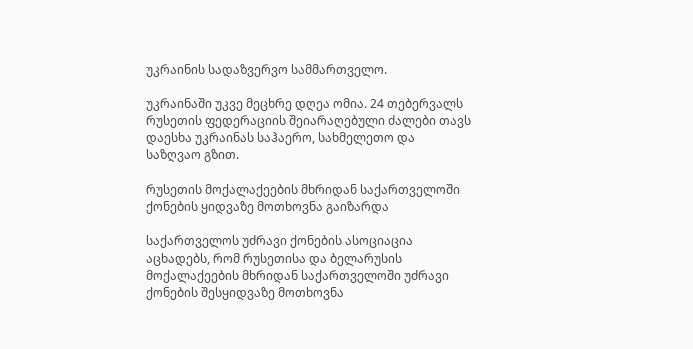უკრაინის სადაზვერვო სამმართველო.

უკრაინაში უკვე მეცხრე დღეა ომია. 24 თებერვალს რუსეთის ფედერაციის შეიარაღებული ძალები თავს დაესხა უკრაინას საჰაერო, სახმელეთო და საზღვაო გზით.

რუსეთის მოქალაქეების მხრიდან საქართველოში ქონების ყიდვაზე მოთხოვნა გაიზარდა

საქართველოს უძრავი ქონების ასოციაცია აცხადებს, რომ რუსეთისა და ბელარუსის მოქალაქეების მხრიდან საქართველოში უძრავი ქონების შესყიდვაზე მოთხოვნა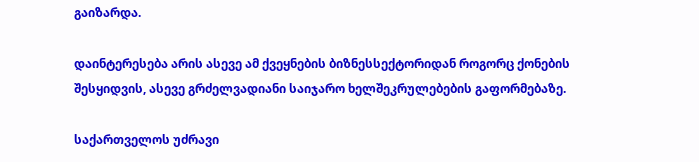გაიზარდა.

დაინტერესება არის ასევე ამ ქვეყნების ბიზნესსექტორიდან როგორც ქონების შესყიდვის, ასევე გრძელვადიანი საიჯარო ხელშეკრულებების გაფორმებაზე.

საქართველოს უძრავი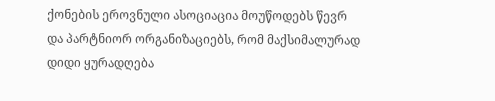ქონების ეროვნული ასოციაცია მოუწოდებს წევრ და პარტნიორ ორგანიზაციებს, რომ მაქსიმალურად დიდი ყურადღება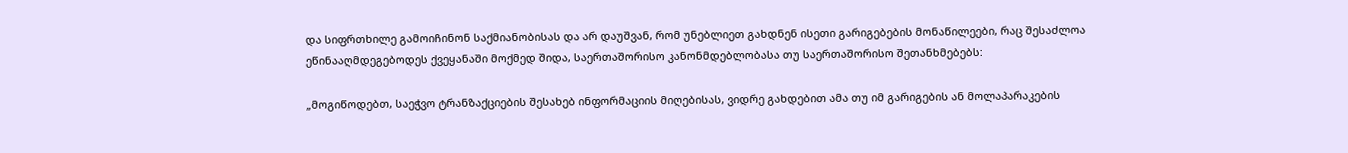და სიფრთხილე გამოიჩინონ საქმიანობისას და არ დაუშვან, რომ უნებლიეთ გახდნენ ისეთი გარიგებების მონაწილეები, რაც შესაძლოა ეწინააღმდეგებოდეს ქვეყანაში მოქმედ შიდა, საერთაშორისო კანონმდებლობასა თუ საერთაშორისო შეთანხმებებს:

„მოგიწოდებთ, საეჭვო ტრანზაქციების შესახებ ინფორმაციის მიღებისას, ვიდრე გახდებით ამა თუ იმ გარიგების ან მოლაპარაკების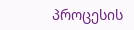პროცესის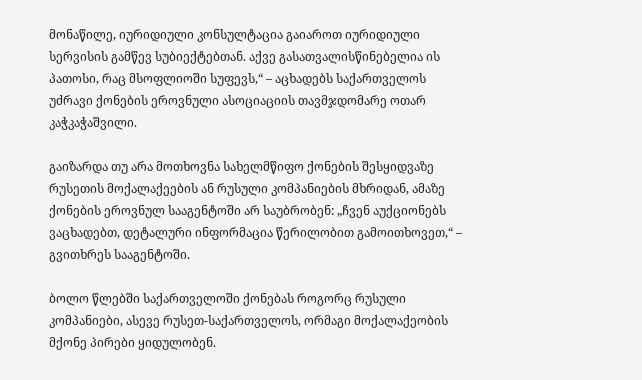მონაწილე, იურიდიული კონსულტაცია გაიაროთ იურიდიული სერვისის გამწევ სუბიექტებთან. აქვე გასათვალისწინებელია ის პათოსი, რაც მსოფლიოში სუფევს,“ – აცხადებს საქართველოს უძრავი ქონების ეროვნული ასოციაციის თავმჯდომარე ოთარ კაჭკაჭაშვილი.

გაიზარდა თუ არა მოთხოვნა სახელმწიფო ქონების შესყიდვაზე რუსეთის მოქალაქეების ან რუსული კომპანიების მხრიდან, ამაზე ქონების ეროვნულ სააგენტოში არ საუბრობენ: „ჩვენ აუქციონებს ვაცხადებთ, დეტალური ინფორმაცია წერილობით გამოითხოვეთ,“ – გვითხრეს სააგენტოში.

ბოლო წლებში საქართველოში ქონებას როგორც რუსული კომპანიები, ასევე რუსეთ-საქართველოს, ორმაგი მოქალაქეობის მქონე პირები ყიდულობენ.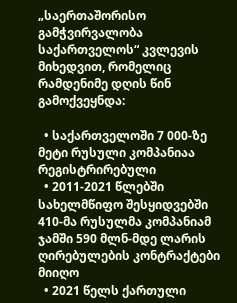„საერთაშორისო გამჭვირვალობა საქართველოს“ კვლევის მიხედვით, რომელიც რამდენიმე დღის წინ გამოქვეყნდა:

  • საქართველოში 7 000-ზე მეტი რუსული კომპანიაა რეგისტრირებული
  • 2011-2021 წლებში სახელმწიფო შესყიდვებში 410-მა რუსულმა კომპანიამ ჯამში 590 მლნ-მდე ლარის  ღირებულების კონტრაქტები მიიღო
  • 2021 წელს ქართული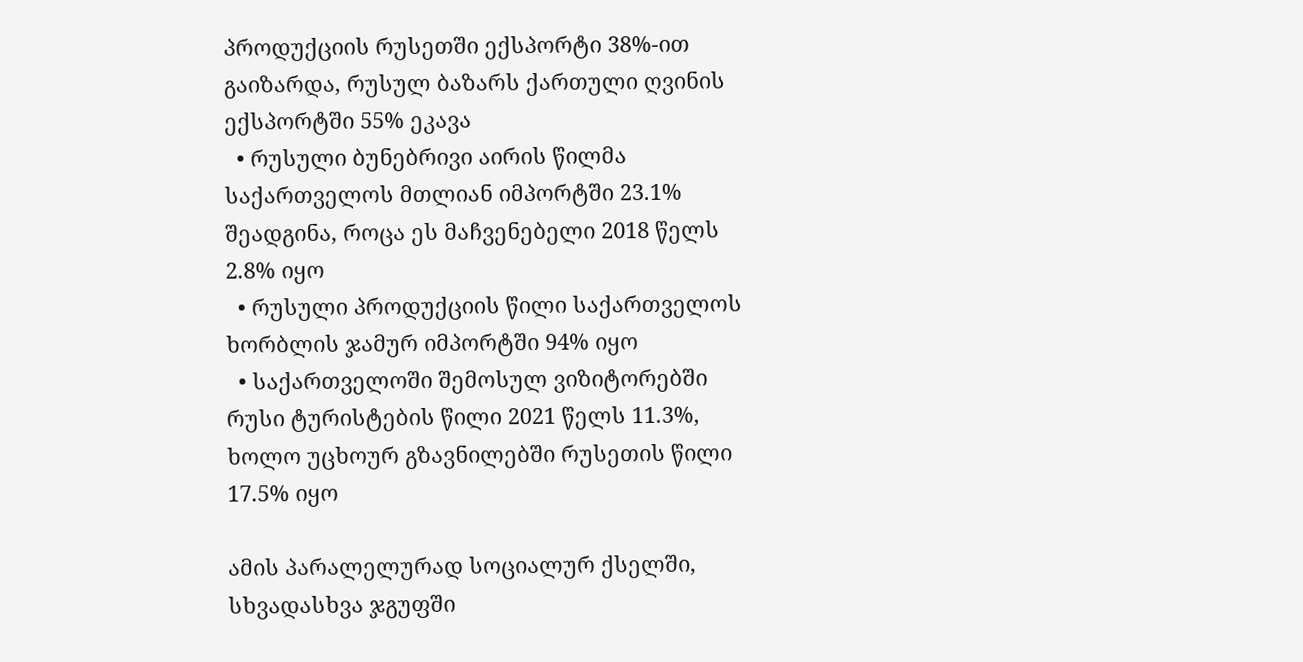პროდუქციის რუსეთში ექსპორტი 38%-ით გაიზარდა, რუსულ ბაზარს ქართული ღვინის ექსპორტში 55% ეკავა
  • რუსული ბუნებრივი აირის წილმა საქართველოს მთლიან იმპორტში 23.1% შეადგინა, როცა ეს მაჩვენებელი 2018 წელს 2.8% იყო
  • რუსული პროდუქციის წილი საქართველოს ხორბლის ჯამურ იმპორტში 94% იყო
  • საქართველოში შემოსულ ვიზიტორებში რუსი ტურისტების წილი 2021 წელს 11.3%, ხოლო უცხოურ გზავნილებში რუსეთის წილი 17.5% იყო

ამის პარალელურად სოციალურ ქსელში, სხვადასხვა ჯგუფში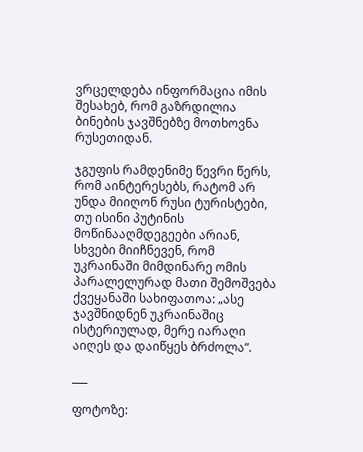ვრცელდება ინფორმაცია იმის შესახებ, რომ გაზრდილია ბინების ჯავშნებზე მოთხოვნა რუსეთიდან.

ჯგუფის რამდენიმე წევრი წერს, რომ აინტერესებს, რატომ არ უნდა მიიღონ რუსი ტურისტები, თუ ისინი პუტინის მოწინააღმდეგეები არიან, სხვები მიიჩნევენ, რომ უკრაინაში მიმდინარე ომის პარალელურად მათი შემოშვება ქვეყანაში სახიფათოა: „ასე ჯავშნიდნენ უკრაინაშიც ისტერიულად, მერე იარაღი აიღეს და დაიწყეს ბრძოლა“.

___

ფოტოზე: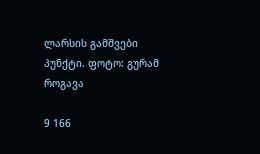ლარსის გამშვები პუნქტი. ფოტო: გურამ როგავა

9 166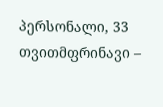პერსონალი, 33 თვითმფრინავი –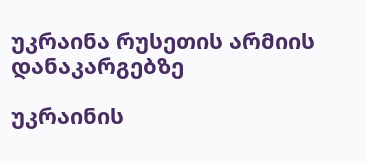უკრაინა რუსეთის არმიის დანაკარგებზე

უკრაინის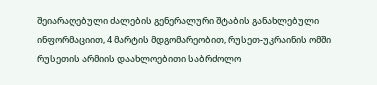შეიარაღებული ძალების გენერალური შტაბის განახლებული ინფორმაციით, 4 მარტის მდგომარეობით, რუსეთ-უკრაინის ომში რუსეთის არმიის დაახლოებითი საბრძოლო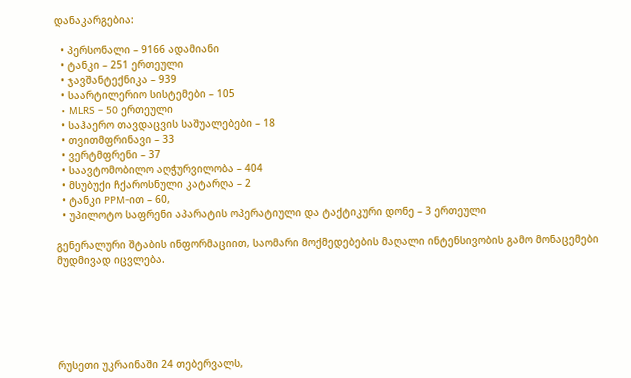დანაკარგებია:

  • პერსონალი – 9166 ადამიანი
  • ტანკი – 251 ერთეული
  • ჯავშანტექნიკა – 939
  • საარტილერიო სისტემები – 105
  • MLRS – 50 ერთეული
  • საჰაერო თავდაცვის საშუალებები – 18
  • თვითმფრინავი – 33
  • ვერტმფრენი – 37
  • საავტომობილო აღჭურვილობა – 404
  • მსუბუქი ჩქაროსნული კატარღა – 2
  • ტანკი PPM-ით – 60,
  • უპილოტო საფრენი აპარატის ოპერატიული და ტაქტიკური დონე – 3 ერთეული

გენერალური შტაბის ინფორმაციით, საომარი მოქმედებების მაღალი ინტენსივობის გამო მონაცემები მუდმივად იცვლება.






რუსეთი უკრაინაში 24 თებერვალს,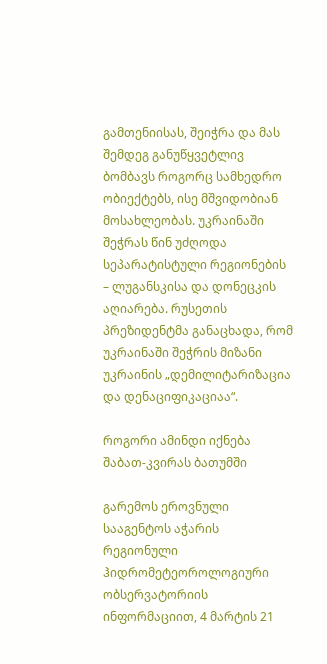გამთენიისას, შეიჭრა და მას შემდეგ განუწყვეტლივ ბომბავს როგორც სამხედრო ობიექტებს, ისე მშვიდობიან მოსახლეობას. უკრაინაში შეჭრას წინ უძღოდა სეპარატისტული რეგიონების – ლუგანსკისა და დონეცკის აღიარება. რუსეთის პრეზიდენტმა განაცხადა, რომ უკრაინაში შეჭრის მიზანი უკრაინის „დემილიტარიზაცია და დენაციფიკაციაა“.

როგორი ამინდი იქნება შაბათ-კვირას ბათუმში

გარემოს ეროვნული სააგენტოს აჭარის რეგიონული ჰიდრომეტეოროლოგიური ობსერვატორიის ინფორმაციით, 4 მარტის 21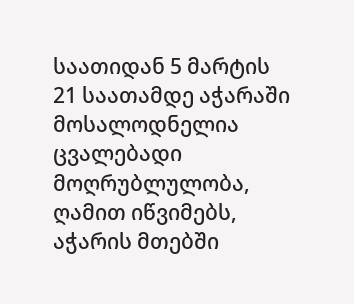საათიდან 5 მარტის 21 საათამდე აჭარაში მოსალოდნელია ცვალებადი მოღრუბლულობა, ღამით იწვიმებს, აჭარის მთებში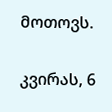მოთოვს.

კვირას, 6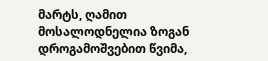მარტს, ღამით მოსალოდნელია ზოგან დროგამოშვებით წვიმა,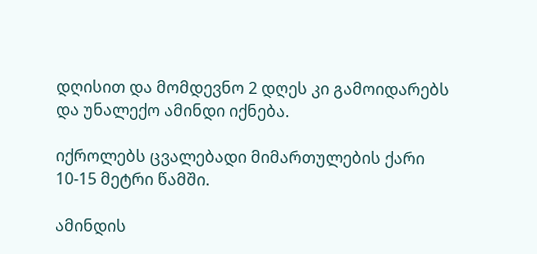დღისით და მომდევნო 2 დღეს კი გამოიდარებს და უნალექო ამინდი იქნება.

იქროლებს ცვალებადი მიმართულების ქარი 10-15 მეტრი წამში.

ამინდის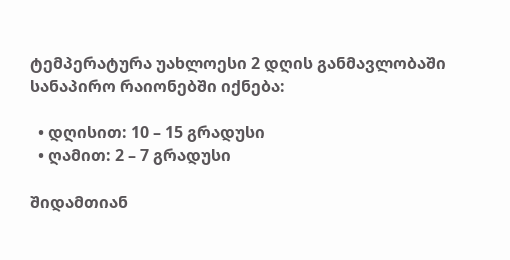ტემპერატურა უახლოესი 2 დღის განმავლობაში სანაპირო რაიონებში იქნება:

  • დღისით: 10 – 15 გრადუსი
  • ღამით: 2 – 7 გრადუსი

შიდამთიან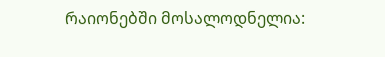რაიონებში მოსალოდნელია: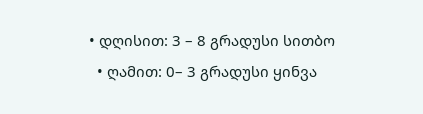• დღისით: 3 – 8 გრადუსი სითბო
  • ღამით: 0– 3 გრადუსი ყინვა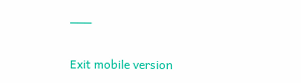___

Exit mobile version